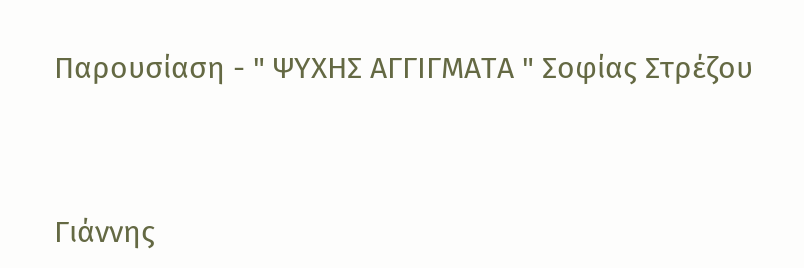Παρουσίαση - " ΨΥΧΗΣ ΑΓΓΙΓΜΑΤΑ " Σοφίας Στρέζου



Γιάννης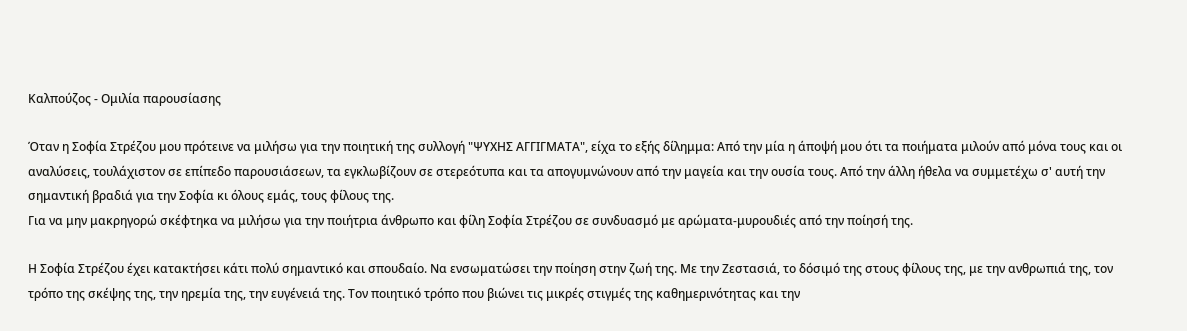Καλπούζος - Ομιλία παρουσίασης

Όταν η Σοφία Στρέζου μου πρότεινε να μιλήσω για την ποιητική της συλλογή "ΨΥΧΗΣ ΑΓΓΙΓΜΑΤΑ", είχα το εξής δίλημμα: Από την μία η άποψή μου ότι τα ποιήματα μιλούν από μόνα τους και οι αναλύσεις, τουλάχιστον σε επίπεδο παρουσιάσεων, τα εγκλωβίζουν σε στερεότυπα και τα απογυμνώνουν από την μαγεία και την ουσία τους. Από την άλλη ήθελα να συμμετέχω σ' αυτή την σημαντική βραδιά για την Σοφία κι όλους εμάς, τους φίλους της.
Για να μην μακρηγορώ σκέφτηκα να μιλήσω για την ποιήτρια άνθρωπο και φίλη Σοφία Στρέζου σε συνδυασμό με αρώματα-μυρουδιές από την ποίησή της.

Η Σοφία Στρέζου έχει κατακτήσει κάτι πολύ σημαντικό και σπουδαίο. Να ενσωματώσει την ποίηση στην ζωή της. Με την Ζεστασιά, το δόσιμό της στους φίλους της, με την ανθρωπιά της, τον τρόπο της σκέψης της, την ηρεμία της, την ευγένειά της. Τον ποιητικό τρόπο που βιώνει τις μικρές στιγμές της καθημερινότητας και την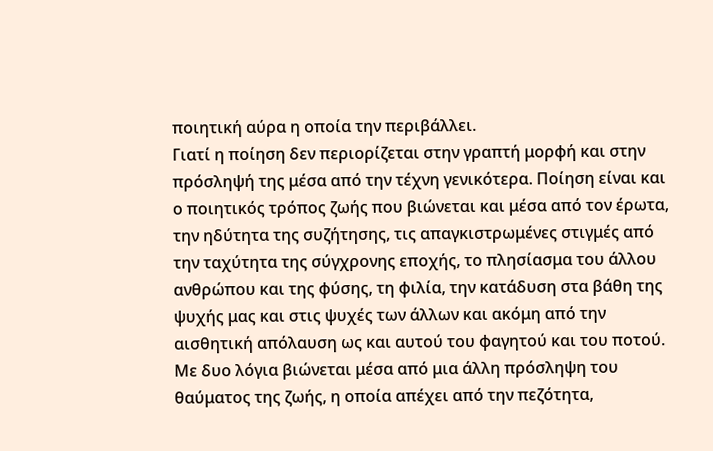ποιητική αύρα η οποία την περιβάλλει.
Γιατί η ποίηση δεν περιορίζεται στην γραπτή μορφή και στην πρόσληψή της μέσα από την τέχνη γενικότερα. Ποίηση είναι και ο ποιητικός τρόπος ζωής που βιώνεται και μέσα από τον έρωτα, την ηδύτητα της συζήτησης, τις απαγκιστρωμένες στιγμές από την ταχύτητα της σύγχρονης εποχής, το πλησίασμα του άλλου ανθρώπου και της φύσης, τη φιλία, την κατάδυση στα βάθη της ψυχής μας και στις ψυχές των άλλων και ακόμη από την αισθητική απόλαυση ως και αυτού του φαγητού και του ποτού. Με δυο λόγια βιώνεται μέσα από μια άλλη πρόσληψη του θαύματος της ζωής, η οποία απέχει από την πεζότητα,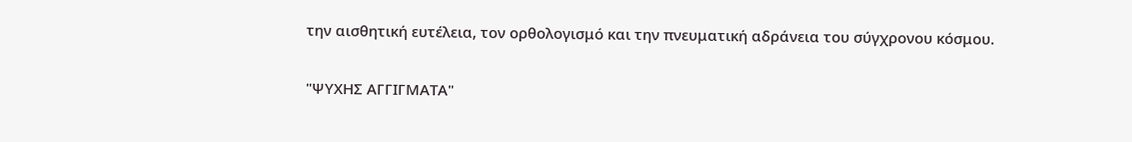την αισθητική ευτέλεια, τον ορθολογισμό και την πνευματική αδράνεια του σύγχρονου κόσμου.

"ΨΥΧΗΣ ΑΓΓΙΓΜΑΤΑ"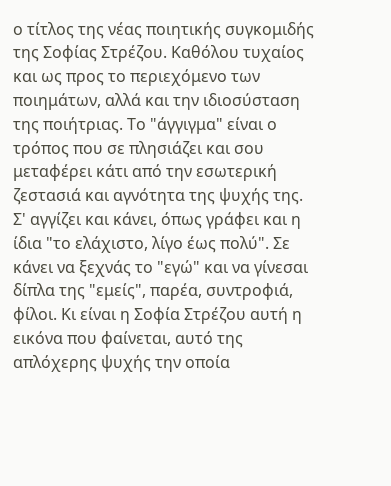ο τίτλος της νέας ποιητικής συγκομιδής της Σοφίας Στρέζου. Καθόλου τυχαίος και ως προς το περιεχόμενο των ποιημάτων, αλλά και την ιδιοσύσταση της ποιήτριας. Το "άγγιγμα" είναι ο τρόπος που σε πλησιάζει και σου μεταφέρει κάτι από την εσωτερική ζεστασιά και αγνότητα της ψυχής της. Σ' αγγίζει και κάνει, όπως γράφει και η ίδια "το ελάχιστο, λίγο έως πολύ". Σε κάνει να ξεχνάς το "εγώ" και να γίνεσαι δίπλα της "εμείς", παρέα, συντροφιά, φίλοι. Κι είναι η Σοφία Στρέζου αυτή η εικόνα που φαίνεται, αυτό της απλόχερης ψυχής την οποία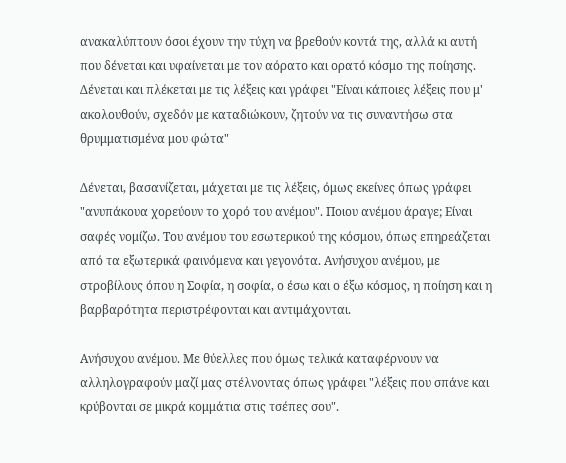ανακαλύπτουν όσοι έχουν την τύχη να βρεθούν κοντά της, αλλά κι αυτή που δένεται και υφαίνεται με τον αόρατο και ορατό κόσμο της ποίησης. Δένεται και πλέκεται με τις λέξεις και γράφει "Είναι κάποιες λέξεις που μ' ακολουθούν, σχεδόν με καταδιώκουν, ζητούν να τις συναντήσω στα θρυμματισμένα μου φώτα"

Δένεται, βασανίζεται, μάχεται με τις λέξεις, όμως εκείνες όπως γράφει "ανυπάκουα χορεύουν το χορό του ανέμου". Ποιου ανέμου άραγε; Είναι σαφές νομίζω. Του ανέμου του εσωτερικού της κόσμου, όπως επηρεάζεται από τα εξωτερικά φαινόμενα και γεγονότα. Ανήσυχου ανέμου, με στροβίλους όπου η Σοφία, η σοφία, ο έσω και ο έξω κόσμος, η ποίηση και η βαρβαρότητα περιστρέφονται και αντιμάχονται.

Ανήσυχου ανέμου. Με θύελλες που όμως τελικά καταφέρνουν να αλληλογραφούν μαζί μας στέλνοντας όπως γράφει "λέξεις που σπάνε και κρύβονται σε μικρά κομμάτια στις τσέπες σου".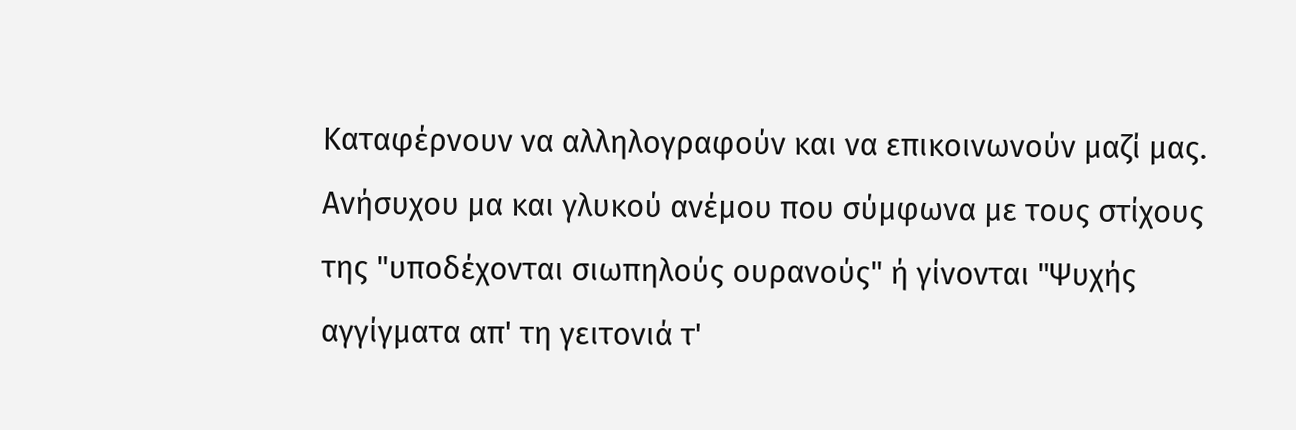Καταφέρνουν να αλληλογραφούν και να επικοινωνούν μαζί μας.
Ανήσυχου μα και γλυκού ανέμου που σύμφωνα με τους στίχους της "υποδέχονται σιωπηλούς ουρανούς" ή γίνονται "Ψυχής αγγίγματα απ' τη γειτονιά τ'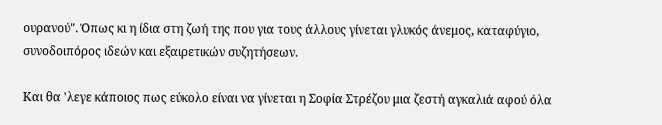ουρανού". Όπως κι η ίδια στη ζωή της που για τους άλλους γίνεται γλυκός άνεμος, καταφύγιο, συνοδοιπόρος ιδεών και εξαιρετικών συζητήσεων.

Και θα 'λεγε κάποιος πως εύκολο είναι να γίνεται η Σοφία Στρέζου μια ζεστή αγκαλιά αφού όλα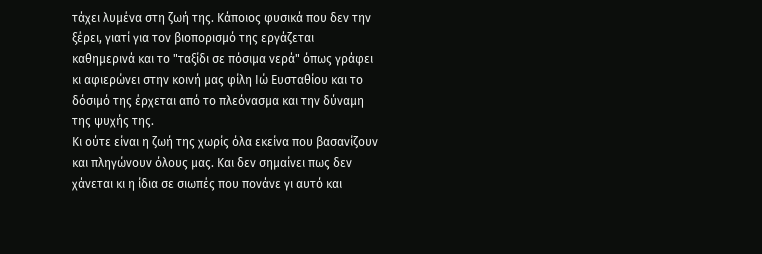τάχει λυμένα στη ζωή της. Κάποιος φυσικά που δεν την ξέρει, γιατί για τον βιοπορισμό της εργάζεται καθημερινά και το "ταξίδι σε πόσιμα νερά" όπως γράφει κι αφιερώνει στην κοινή μας φίλη Ιώ Ευσταθίου και το δόσιμό της έρχεται από το πλεόνασμα και την δύναμη της ψυχής της.
Κι ούτε είναι η ζωή της χωρίς όλα εκείνα που βασανίζουν και πληγώνουν όλους μας. Και δεν σημαίνει πως δεν χάνεται κι η ίδια σε σιωπές που πονάνε γι αυτό και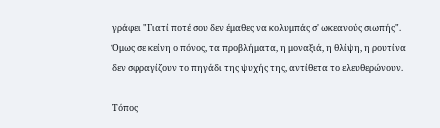γράφει "Γιατί ποτέ σου δεν έμαθες να κολυμπάς σ' ωκεανούς σιωπής".
Όμως σε κείνη ο πόνος, τα προβλήματα, η μοναξιά, η θλίψη, η ρουτίνα δεν σφραγίζουν το πηγάδι της ψυχής της, αντίθετα το ελευθερώνουν.

Τόπος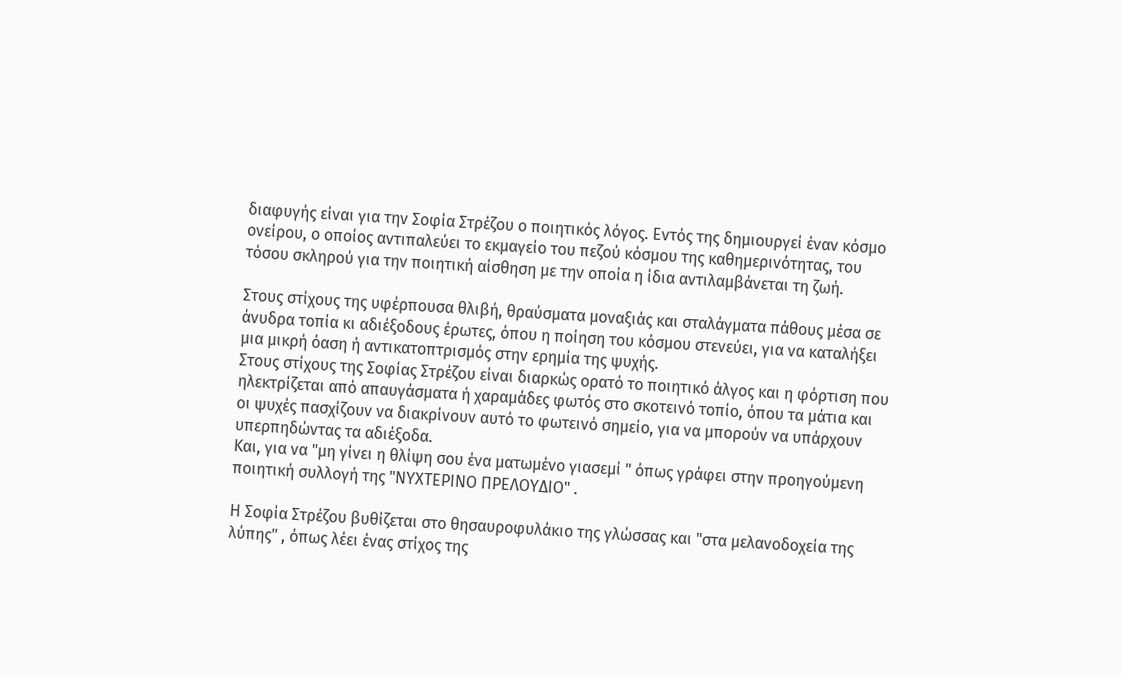διαφυγής είναι για την Σοφία Στρέζου ο ποιητικός λόγος. Εντός της δημιουργεί έναν κόσμο ονείρου, ο οποίος αντιπαλεύει το εκμαγείο του πεζού κόσμου της καθημερινότητας, του τόσου σκληρού για την ποιητική αίσθηση με την οποία η ίδια αντιλαμβάνεται τη ζωή.

Στους στίχους της υφέρπουσα θλιβή, θραύσματα μοναξιάς και σταλάγματα πάθους μέσα σε άνυδρα τοπία κι αδιέξοδους έρωτες, όπου η ποίηση του κόσμου στενεύει, για να καταλήξει μια μικρή όαση ή αντικατοπτρισμός στην ερημία της ψυχής.
Στους στίχους της Σοφίας Στρέζου είναι διαρκώς ορατό το ποιητικό άλγος και η φόρτιση που ηλεκτρίζεται από απαυγάσματα ή χαραμάδες φωτός στο σκοτεινό τοπίο, όπου τα μάτια και οι ψυχές πασχίζουν να διακρίνουν αυτό το φωτεινό σημείο, για να μπορούν να υπάρχουν υπερπηδώντας τα αδιέξοδα.
Και, για να "μη γίνει η θλίψη σου ένα ματωμένο γιασεμί " όπως γράφει στην προηγούμενη ποιητική συλλογή της "ΝΥΧΤΕΡΙΝΟ ΠΡΕΛΟΥΔΙΟ" .

Η Σοφία Στρέζου βυθίζεται στο θησαυροφυλάκιο της γλώσσας και "στα μελανοδοχεία της λύπης" , όπως λέει ένας στίχος της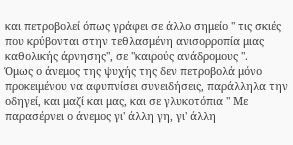και πετροβολεί όπως γράφει σε άλλο σημείο " τις σκιές που κρύβονται στην τεθλασμένη ανισορροπία μιας καθολικής άρνησης", σε "καιρούς ανάδρομους ".
Όμως ο άνεμος της ψυχής της δεν πετροβολά μόνο προκειμένου να αφυπνίσει συνειδήσεις, παράλληλα την οδηγεί, και μαζί και μας, και σε γλυκοτόπια " Με παρασέρνει ο άνεμος γι' άλλη γη, γι' άλλη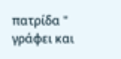πατρίδα " γράφει και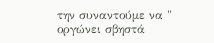την συναντούμε να " οργώνει σβηστά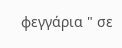φεγγάρια " σε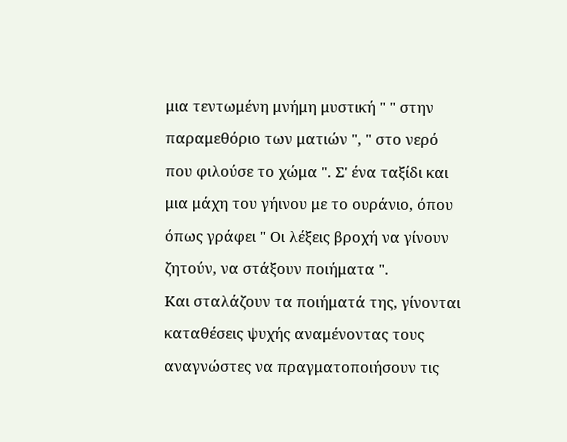μια τεντωμένη μνήμη μυστική " " στην παραμεθόριο των ματιών ", " στο νερό που φιλούσε το χώμα ". Σ' ένα ταξίδι και μια μάχη του γήινου με το ουράνιο, όπου όπως γράφει " Οι λέξεις βροχή να γίνουν ζητούν, να στάξουν ποιήματα ".
Και σταλάζουν τα ποιήματά της, γίνονται καταθέσεις ψυχής αναμένοντας τους αναγνώστες να πραγματοποιήσουν τις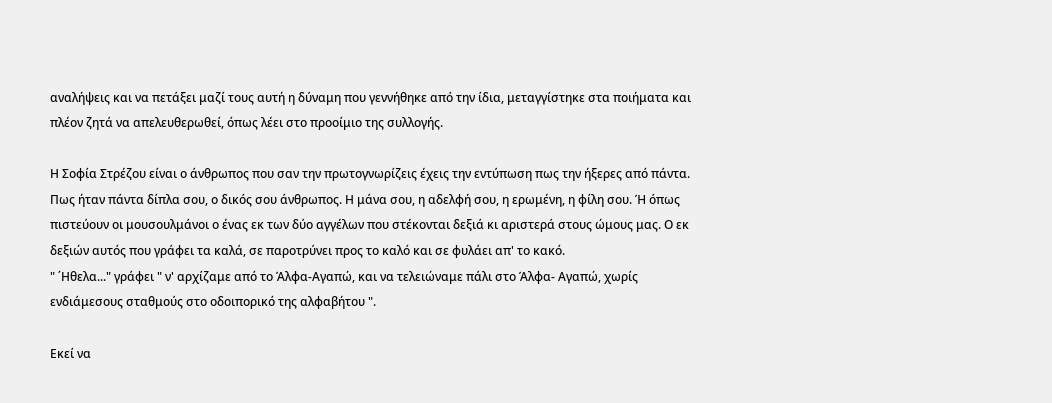αναλήψεις και να πετάξει μαζί τους αυτή η δύναμη που γεννήθηκε από την ίδια, μεταγγίστηκε στα ποιήματα και πλέον ζητά να απελευθερωθεί, όπως λέει στο προοίμιο της συλλογής.

Η Σοφία Στρέζου είναι ο άνθρωπος που σαν την πρωτογνωρίζεις έχεις την εντύπωση πως την ήξερες από πάντα. Πως ήταν πάντα δίπλα σου, ο δικός σου άνθρωπος. Η μάνα σου, η αδελφή σου, η ερωμένη, η φίλη σου. Ή όπως πιστεύουν οι μουσουλμάνοι ο ένας εκ των δύο αγγέλων που στέκονται δεξιά κι αριστερά στους ώμους μας. Ο εκ δεξιών αυτός που γράφει τα καλά, σε παροτρύνει προς το καλό και σε φυλάει απ' το κακό.
" ΄Ηθελα..." γράφει " ν' αρχίζαμε από το Άλφα-Αγαπώ, και να τελειώναμε πάλι στο Άλφα- Αγαπώ, χωρίς ενδιάμεσους σταθμούς στο οδοιπορικό της αλφαβήτου ".

Εκεί να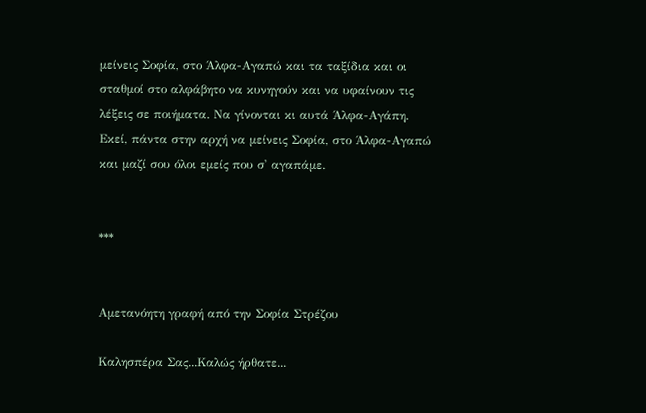μείνεις Σοφία, στο Άλφα-Αγαπώ και τα ταξίδια και οι σταθμοί στο αλφάβητο να κυνηγούν και να υφαίνουν τις λέξεις σε ποιήματα. Να γίνονται κι αυτά Άλφα-Αγάπη.
Εκεί, πάντα στην αρχή να μείνεις Σοφία, στο Άλφα-Αγαπώ και μαζί σου όλοι εμείς που σ' αγαπάμε.


***


Αμετανόητη γραφή από την Σοφία Στρέζου

Καλησπέρα Σας...Καλώς ήρθατε...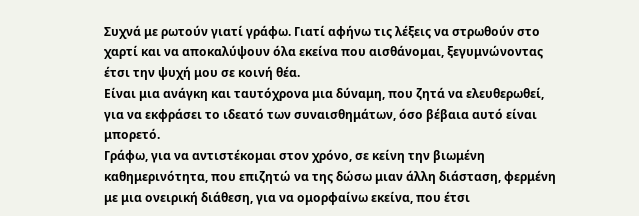Συχνά με ρωτούν γιατί γράφω. Γιατί αφήνω τις λέξεις να στρωθούν στο χαρτί και να αποκαλύψουν όλα εκείνα που αισθάνομαι, ξεγυμνώνοντας έτσι την ψυχή μου σε κοινή θέα.
Είναι μια ανάγκη και ταυτόχρονα μια δύναμη, που ζητά να ελευθερωθεί, για να εκφράσει το ιδεατό των συναισθημάτων, όσο βέβαια αυτό είναι μπορετό.
Γράφω, για να αντιστέκομαι στον χρόνο, σε κείνη την βιωμένη καθημερινότητα, που επιζητώ να της δώσω μιαν άλλη διάσταση, φερμένη με μια ονειρική διάθεση, για να ομορφαίνω εκείνα, που έτσι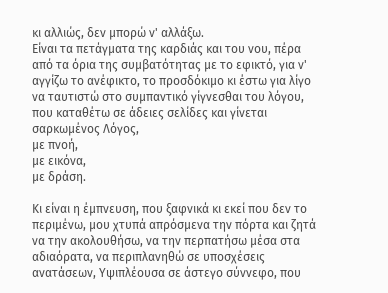κι αλλιώς, δεν μπορώ ν' αλλάξω.
Είναι τα πετάγματα της καρδιάς και του νου, πέρα από τα όρια της συμβατότητας με το εφικτό, για ν' αγγίζω το ανέφικτο, το προσδόκιμο κι έστω για λίγο να ταυτιστώ στο συμπαντικό γίγνεσθαι του λόγου, που καταθέτω σε άδειες σελίδες και γίνεται σαρκωμένος Λόγος,
με πνοή,
με εικόνα,
με δράση.

Κι είναι η έμπνευση, που ξαφνικά κι εκεί που δεν το περιμένω, μου χτυπά απρόσμενα την πόρτα και ζητά να την ακολουθήσω, να την περπατήσω μέσα στα αδιαόρατα, να περιπλανηθώ σε υποσχέσεις ανατάσεων, Υψιπλέουσα σε άστεγο σύννεφο, που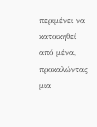περιμένει να κατοικηθεί από μένα, προκαλώντας μια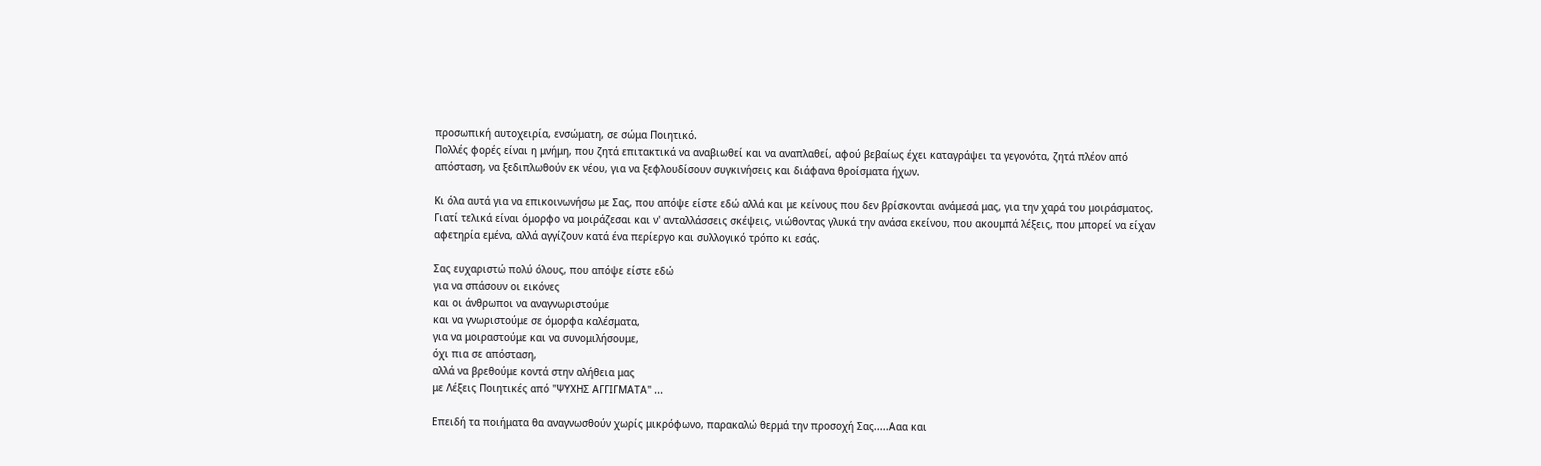προσωπική αυτοχειρία, ενσώματη, σε σώμα Ποιητικό.
Πολλές φορές είναι η μνήμη, που ζητά επιτακτικά να αναβιωθεί και να αναπλαθεί, αφού βεβαίως έχει καταγράψει τα γεγονότα, ζητά πλέον από απόσταση, να ξεδιπλωθούν εκ νέου, για να ξεφλουδίσουν συγκινήσεις και διάφανα θροίσματα ήχων.

Κι όλα αυτά για να επικοινωνήσω με Σας, που απόψε είστε εδώ αλλά και με κείνους που δεν βρίσκονται ανάμεσά μας, για την χαρά του μοιράσματος.
Γιατί τελικά είναι όμορφο να μοιράζεσαι και ν' ανταλλάσσεις σκέψεις, νιώθοντας γλυκά την ανάσα εκείνου, που ακουμπά λέξεις, που μπορεί να είχαν αφετηρία εμένα, αλλά αγγίζουν κατά ένα περίεργο και συλλογικό τρόπο κι εσάς.

Σας ευχαριστώ πολύ όλους, που απόψε είστε εδώ
για να σπάσουν οι εικόνες
και οι άνθρωποι να αναγνωριστούμε
και να γνωριστούμε σε όμορφα καλέσματα,
για να μοιραστούμε και να συνομιλήσουμε,
όχι πια σε απόσταση,
αλλά να βρεθούμε κοντά στην αλήθεια μας
με Λέξεις Ποιητικές από "ΨΥΧΗΣ ΑΓΓΙΓΜΑΤΑ" ...

Επειδή τα ποιήματα θα αναγνωσθούν χωρίς μικρόφωνο, παρακαλώ θερμά την προσοχή Σας.....Ααα και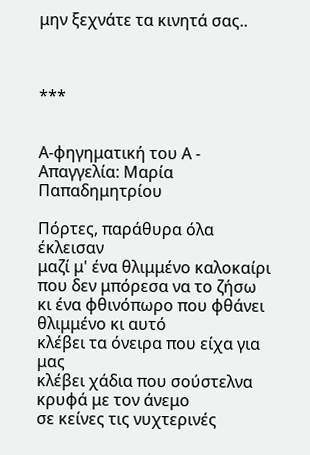μην ξεχνάτε τα κινητά σας..



***


Α-φηγηματική του Α - Απαγγελία: Μαρία Παπαδημητρίου

Πόρτες, παράθυρα όλα έκλεισαν
μαζί μ' ένα θλιμμένο καλοκαίρι
που δεν μπόρεσα να το ζήσω
κι ένα φθινόπωρο που φθάνει
θλιμμένο κι αυτό
κλέβει τα όνειρα που είχα για μας
κλέβει χάδια που σούστελνα κρυφά με τον άνεμο
σε κείνες τις νυχτερινές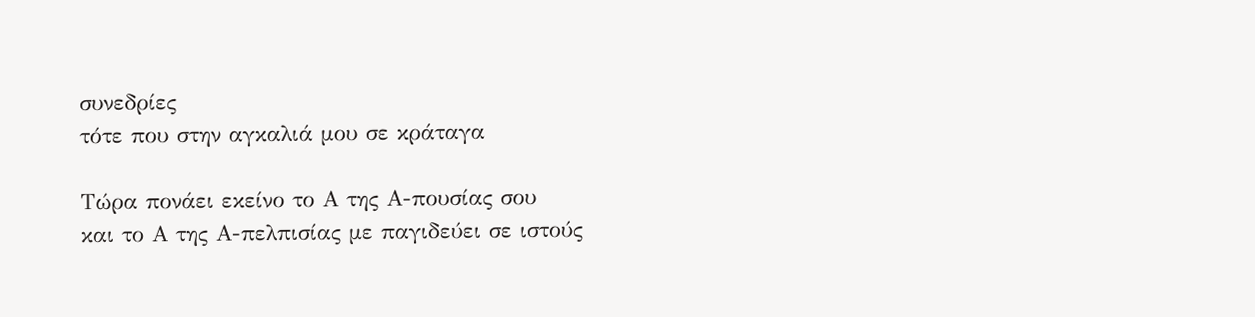συνεδρίες
τότε που στην αγκαλιά μου σε κράταγα

Τώρα πονάει εκείνο το Α της Α-πουσίας σου
και το Α της Α-πελπισίας με παγιδεύει σε ιστούς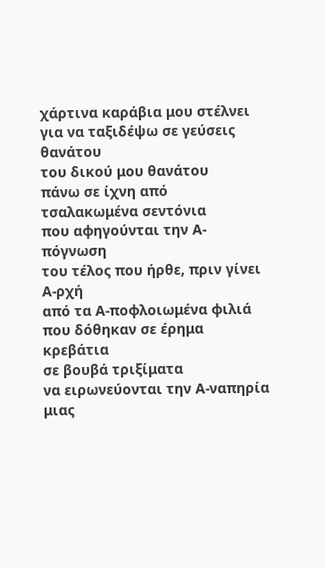χάρτινα καράβια μου στέλνει
για να ταξιδέψω σε γεύσεις θανάτου
του δικού μου θανάτου
πάνω σε ίχνη από τσαλακωμένα σεντόνια
που αφηγούνται την Α-πόγνωση
του τέλος που ήρθε, πριν γίνει Α-ρχή
από τα Α-ποφλοιωμένα φιλιά
που δόθηκαν σε έρημα κρεβάτια
σε βουβά τριξίματα
να ειρωνεύονται την Α-ναπηρία
μιας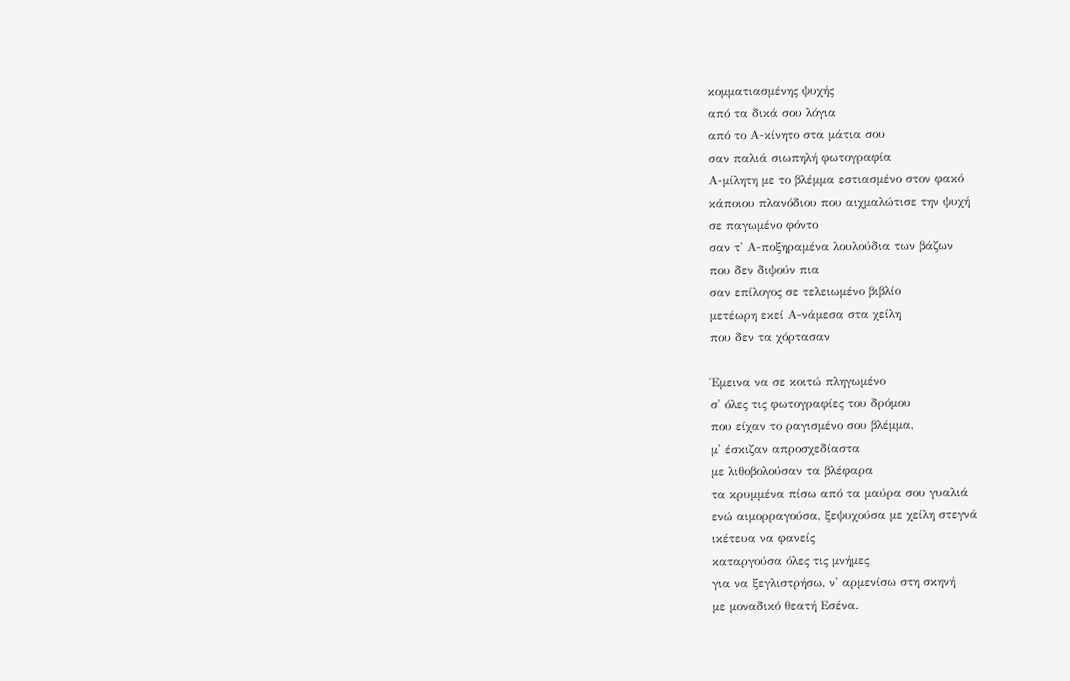κομματιασμένης ψυχής
από τα δικά σου λόγια
από το Α-κίνητο στα μάτια σου
σαν παλιά σιωπηλή φωτογραφία
Α-μίλητη με το βλέμμα εστιασμένο στον φακό
κάποιου πλανόδιου που αιχμαλώτισε την ψυχή
σε παγωμένο φόντο
σαν τ' Α-ποξηραμένα λουλούδια των βάζων
που δεν διψούν πια
σαν επίλογος σε τελειωμένο βιβλίο
μετέωρη εκεί Α-νάμεσα στα χείλη
που δεν τα χόρτασαν

Έμεινα να σε κοιτώ πληγωμένο
σ' όλες τις φωτογραφίες του δρόμου
που είχαν το ραγισμένο σου βλέμμα,
μ' έσκιζαν απροσχεδίαστα
με λιθοβολούσαν τα βλέφαρα
τα κρυμμένα πίσω από τα μαύρα σου γυαλιά
ενώ αιμορραγούσα, ξεψυχούσα με χείλη στεγνά
ικέτευα να φανείς
καταργούσα όλες τις μνήμες
για να ξεγλιστρήσω, ν' αρμενίσω στη σκηνή
με μοναδικό θεατή Εσένα.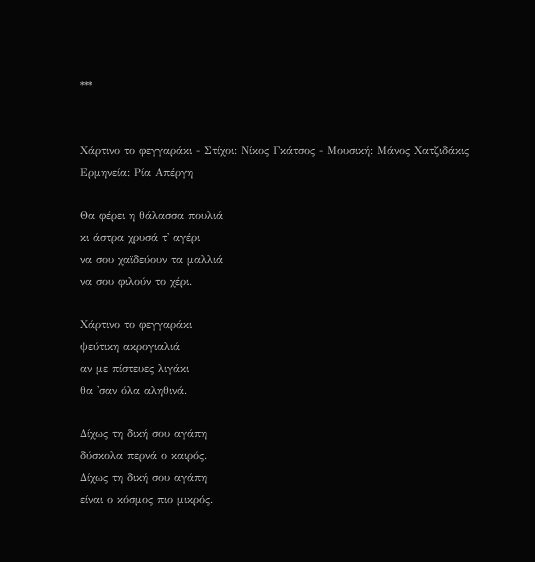***


Χάρτινο το φεγγαράκι - Στίχοι: Νίκος Γκάτσος - Μουσική: Μάνος Χατζιδάκις
Ερμηνεία: Ρία Απέργη

Θα φέρει η θάλασσα πουλιά
κι άστρα χρυσά τ' αγέρι
να σου χαϊδεύουν τα μαλλιά
να σου φιλούν το χέρι.

Χάρτινο το φεγγαράκι
ψεύτικη ακρογιαλιά
αν με πίστευες λιγάκι
θα 'σαν όλα αληθινά.

Δίχως τη δική σου αγάπη
δύσκολα περνά ο καιρός.
Δίχως τη δική σου αγάπη
είναι ο κόσμος πιο μικρός.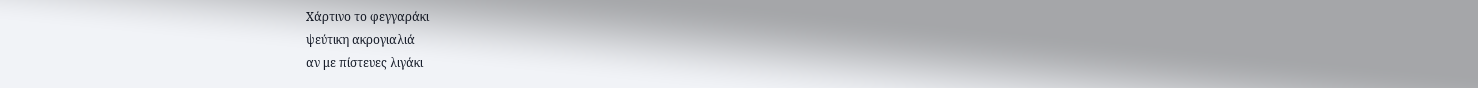Χάρτινο το φεγγαράκι
ψεύτικη ακρογιαλιά
αν με πίστευες λιγάκι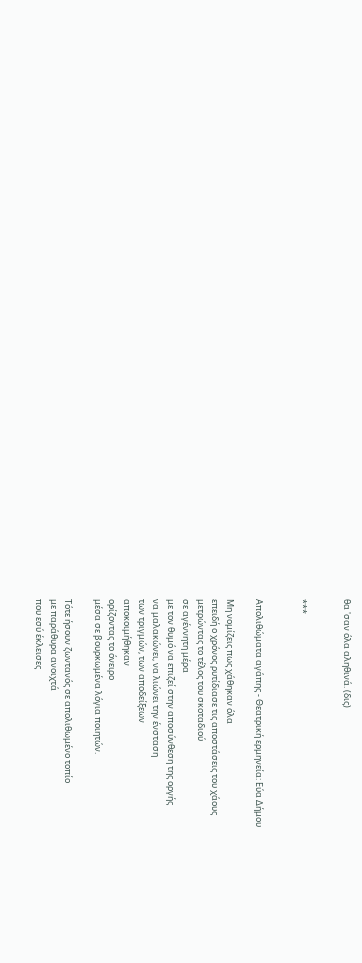θα 'σαν όλα αληθινά. (δις)


***


Απολιθώματα αγάπης - Θεατρική ερμηνεία: Εύα Δήμου

Μη νομίζεις πως χάθηκαν όλα
επειδή ο χρόνος ρυτίδιασε τις αποστάσεις του χάους
μετρώντας το τέλος του σκοταδιού
σε αγέννητη μέρα
με τον θυμό να επιζεί στην αποσύνθεση της οργής
να μαλακώνει, να λιώνει την ένσταση
των τριγμών, των αποδείξεων
αποκοιμήθηκαν
ορίζοντας το όνειρο
μέσα σε βουρκωμένα λόγια ποιητών.

Τότε ήσουν ζωντανός σε απολιθωμένο τοπίο
με παράθυρα ανοιχτά
που εσύ έκλεισες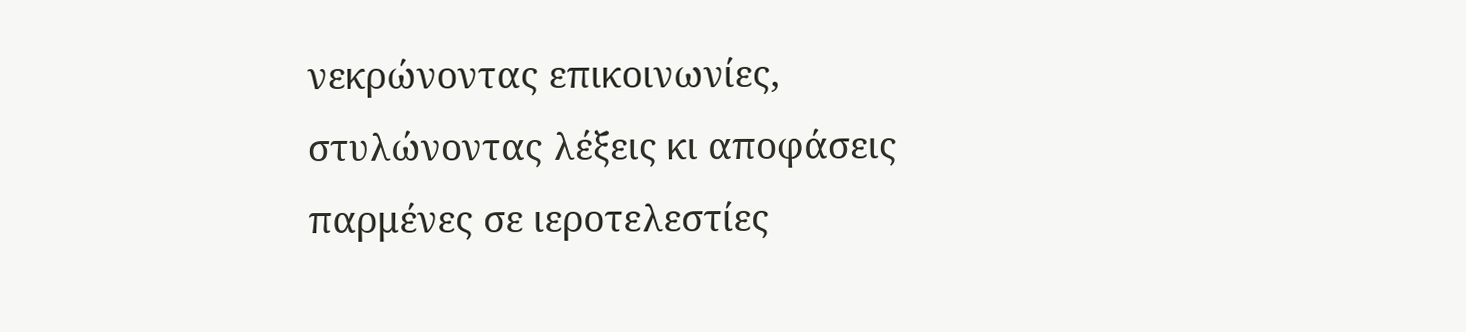νεκρώνοντας επικοινωνίες,
στυλώνοντας λέξεις κι αποφάσεις
παρμένες σε ιεροτελεστίες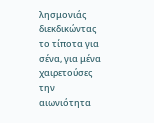λησμονιάς
διεκδικώντας το τίποτα για σένα, για μένα
χαιρετούσες την αιωνιότητα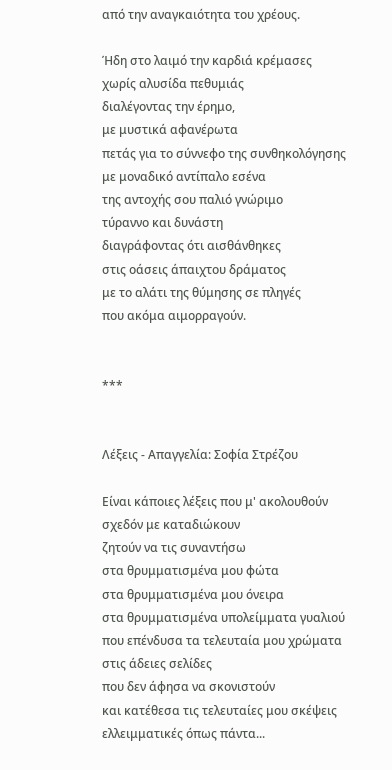από την αναγκαιότητα του χρέους.

Ήδη στο λαιμό την καρδιά κρέμασες
χωρίς αλυσίδα πεθυμιάς
διαλέγοντας την έρημο,
με μυστικά αφανέρωτα
πετάς για το σύννεφο της συνθηκολόγησης
με μοναδικό αντίπαλο εσένα
της αντοχής σου παλιό γνώριμο
τύραννο και δυνάστη
διαγράφοντας ότι αισθάνθηκες
στις οάσεις άπαιχτου δράματος
με το αλάτι της θύμησης σε πληγές
που ακόμα αιμορραγούν.


***


Λέξεις - Απαγγελία: Σοφία Στρέζου

Είναι κάποιες λέξεις που μ' ακολουθούν
σχεδόν με καταδιώκουν
ζητούν να τις συναντήσω
στα θρυμματισμένα μου φώτα
στα θρυμματισμένα μου όνειρα
στα θρυμματισμένα υπολείμματα γυαλιού
που επένδυσα τα τελευταία μου χρώματα
στις άδειες σελίδες
που δεν άφησα να σκονιστούν
και κατέθεσα τις τελευταίες μου σκέψεις
ελλειμματικές όπως πάντα...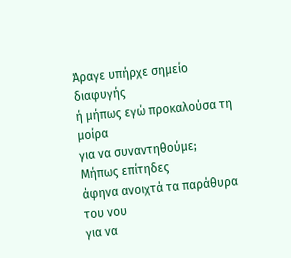Άραγε υπήρχε σημείο διαφυγής
ή μήπως εγώ προκαλούσα τη μοίρα
για να συναντηθούμε;
Μήπως επίτηδες
άφηνα ανοιχτά τα παράθυρα του νου
για να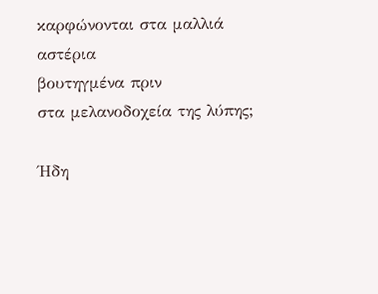καρφώνονται στα μαλλιά αστέρια
βουτηγμένα πριν
στα μελανοδοχεία της λύπης;

Ήδη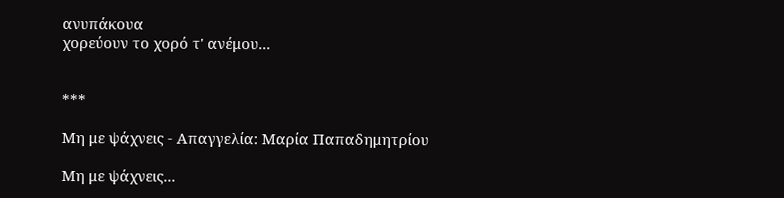ανυπάκουα
χορεύουν το χορό τ' ανέμου...


***

Μη με ψάχνεις - Απαγγελία: Μαρία Παπαδημητρίου

Μη με ψάχνεις...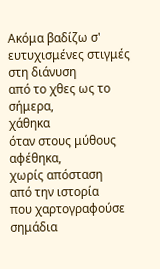Ακόμα βαδίζω σ' ευτυχισμένες στιγμές
στη διάνυση
από το χθες ως το σήμερα,
χάθηκα
όταν στους μύθους αφέθηκα,
χωρίς απόσταση
από την ιστορία
που χαρτογραφούσε
σημάδια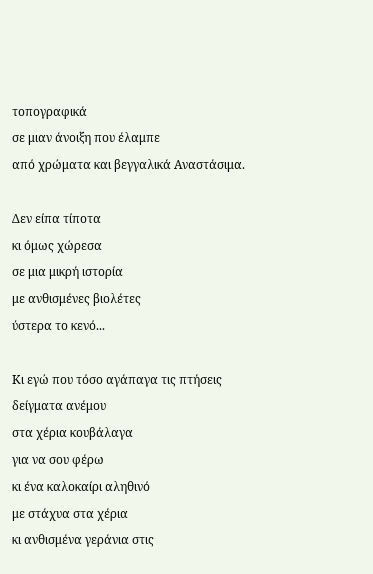τοπογραφικά
σε μιαν άνοιξη που έλαμπε
από χρώματα και βεγγαλικά Αναστάσιμα.

Δεν είπα τίποτα
κι όμως χώρεσα
σε μια μικρή ιστορία
με ανθισμένες βιολέτες
ύστερα το κενό...

Κι εγώ που τόσο αγάπαγα τις πτήσεις
δείγματα ανέμου
στα χέρια κουβάλαγα
για να σου φέρω
κι ένα καλοκαίρι αληθινό
με στάχυα στα χέρια
κι ανθισμένα γεράνια στις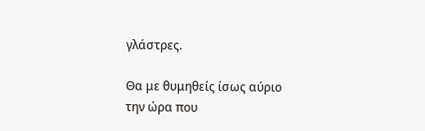γλάστρες.

Θα με θυμηθείς ίσως αύριο
την ώρα που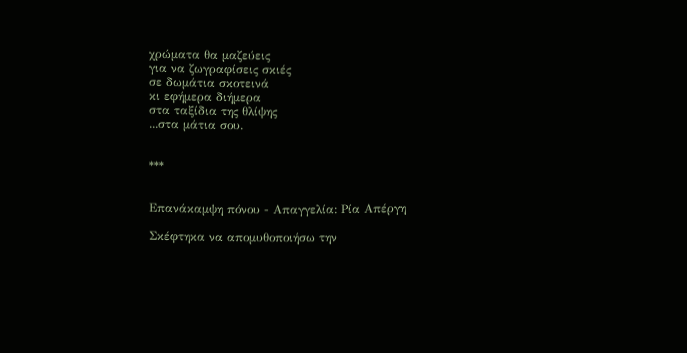χρώματα θα μαζεύεις
για να ζωγραφίσεις σκιές
σε δωμάτια σκοτεινά
κι εφήμερα διήμερα
στα ταξίδια της θλίψης
...στα μάτια σου.


***


Επανάκαμψη πόνου - Απαγγελία: Ρία Απέργη

Σκέφτηκα να απομυθοποιήσω την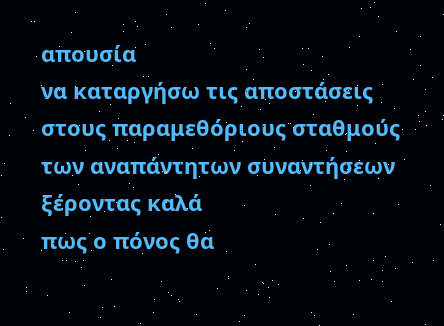απουσία
να καταργήσω τις αποστάσεις
στους παραμεθόριους σταθμούς
των αναπάντητων συναντήσεων
ξέροντας καλά
πως ο πόνος θα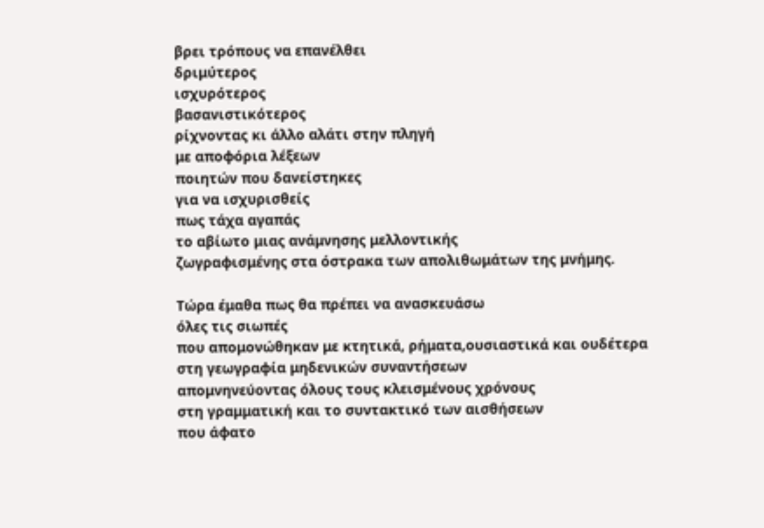βρει τρόπους να επανέλθει
δριμύτερος
ισχυρότερος
βασανιστικότερος
ρίχνοντας κι άλλο αλάτι στην πληγή
με αποφόρια λέξεων
ποιητών που δανείστηκες
για να ισχυρισθείς
πως τάχα αγαπάς
το αβίωτο μιας ανάμνησης μελλοντικής
ζωγραφισμένης στα όστρακα των απολιθωμάτων της μνήμης.

Τώρα έμαθα πως θα πρέπει να ανασκευάσω
όλες τις σιωπές
που απομονώθηκαν με κτητικά, ρήματα,ουσιαστικά και ουδέτερα
στη γεωγραφία μηδενικών συναντήσεων
απομνηνεύοντας όλους τους κλεισμένους χρόνους
στη γραμματική και το συντακτικό των αισθήσεων
που άφατο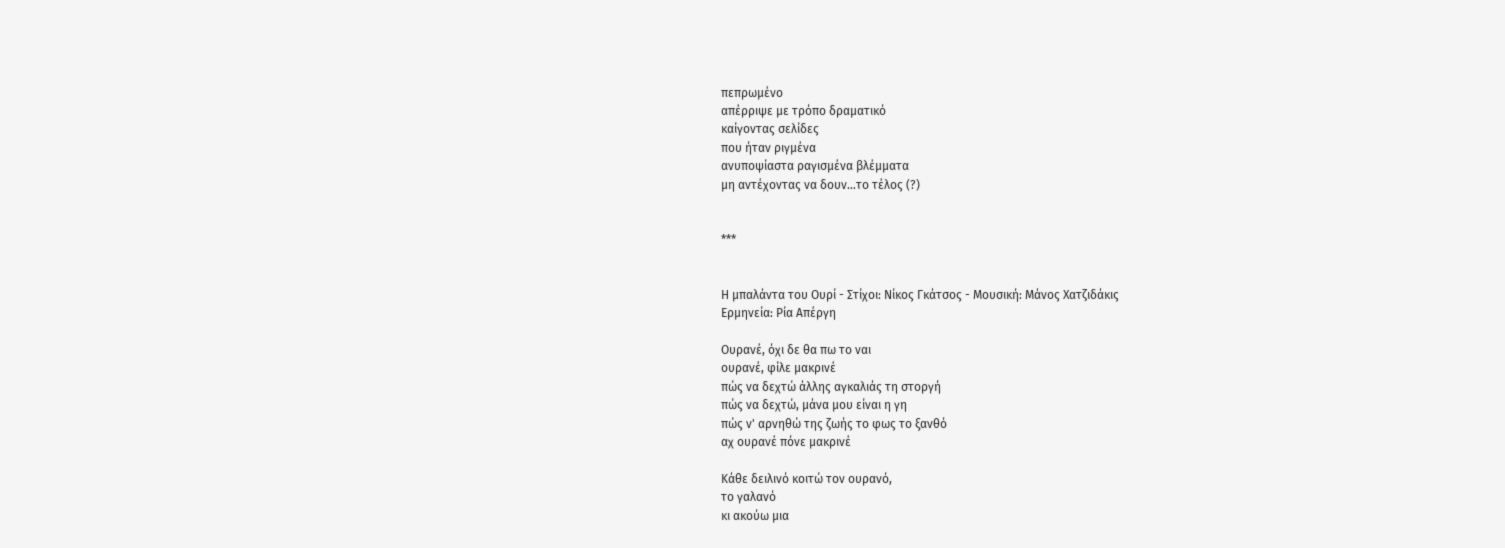πεπρωμένο
απέρριψε με τρόπο δραματικό
καίγοντας σελίδες
που ήταν ριγμένα
ανυποψίαστα ραγισμένα βλέμματα
μη αντέχοντας να δουν...το τέλος (?)


***


Η μπαλάντα του Ουρί - Στίχοι: Νίκος Γκάτσος - Μουσική: Μάνος Χατζιδάκις
Ερμηνεία: Ρία Απέργη

Ουρανέ, όχι δε θα πω το ναι
ουρανέ, φίλε μακρινέ
πώς να δεχτώ άλλης αγκαλιάς τη στοργή
πώς να δεχτώ, μάνα μου είναι η γη
πώς ν' αρνηθώ της ζωής το φως το ξανθό
αχ ουρανέ πόνε μακρινέ

Κάθε δειλινό κοιτώ τον ουρανό,
το γαλανό
κι ακούω μια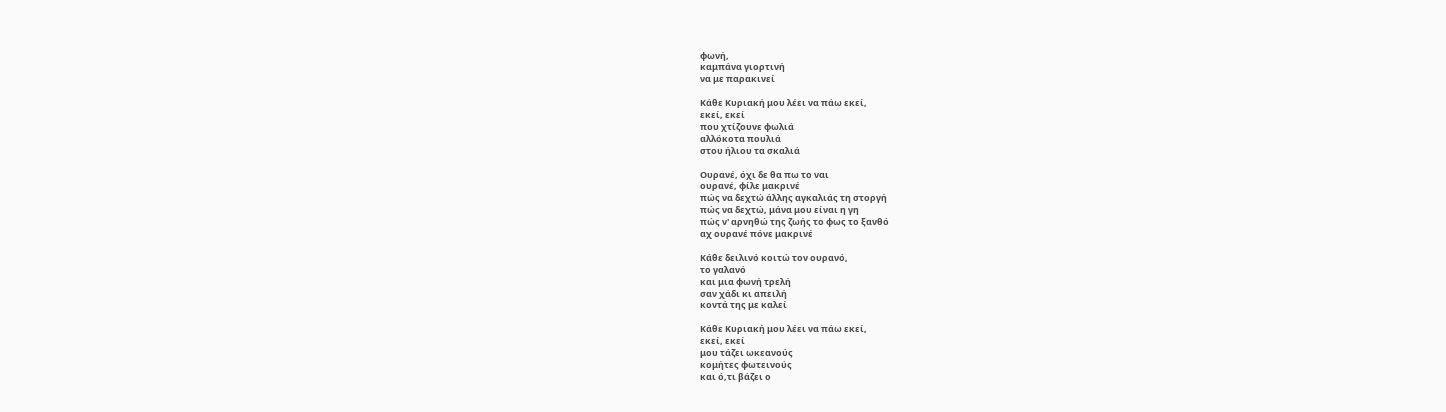φωνή,
καμπάνα γιορτινή
να με παρακινεί

Κάθε Κυριακή μου λέει να πάω εκεί,
εκεί, εκεί
που χτίζουνε φωλιά
αλλόκοτα πουλιά
στου ήλιου τα σκαλιά

Ουρανέ, όχι δε θα πω το ναι
ουρανέ, φίλε μακρινέ
πώς να δεχτώ άλλης αγκαλιάς τη στοργή
πώς να δεχτώ, μάνα μου είναι η γη
πώς ν' αρνηθώ της ζωής το φως το ξανθό
αχ ουρανέ πόνε μακρινέ

Κάθε δειλινό κοιτώ τον ουρανό,
το γαλανό
και μια φωνή τρελή
σαν χάδι κι απειλή
κοντά της με καλεί

Κάθε Κυριακή μου λέει να πάω εκεί,
εκεί, εκεί
μου τάζει ωκεανούς
κομήτες φωτεινούς
και ό,τι βάζει ο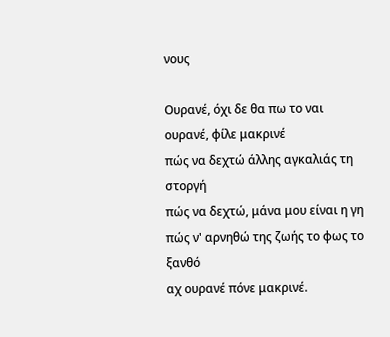νους

Ουρανέ, όχι δε θα πω το ναι
ουρανέ, φίλε μακρινέ
πώς να δεχτώ άλλης αγκαλιάς τη στοργή
πώς να δεχτώ, μάνα μου είναι η γη
πώς ν' αρνηθώ της ζωής το φως το ξανθό
αχ ουρανέ πόνε μακρινέ.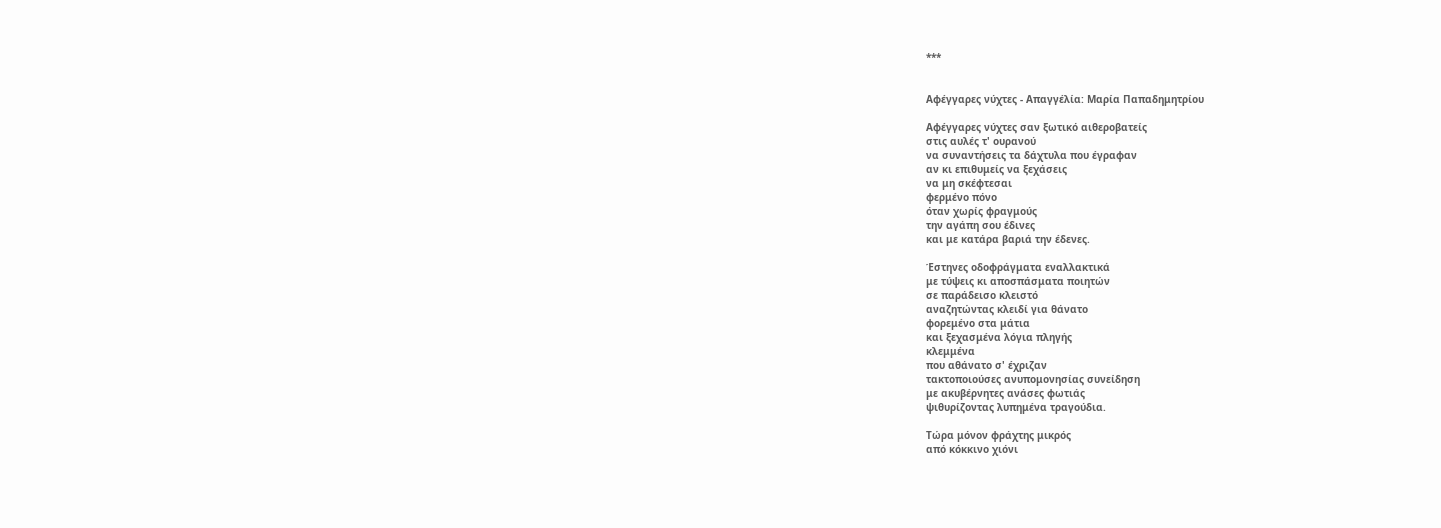***


Αφέγγαρες νύχτες - Απαγγέλία: Μαρία Παπαδημητρίου

Αφέγγαρες νύχτες σαν ξωτικό αιθεροβατείς
στις αυλές τ' ουρανού
να συναντήσεις τα δάχτυλα που έγραφαν
αν κι επιθυμείς να ξεχάσεις
να μη σκέφτεσαι
φερμένο πόνο
όταν χωρίς φραγμούς
την αγάπη σου έδινες
και με κατάρα βαριά την έδενες.

Έστηνες οδοφράγματα εναλλακτικά
με τύψεις κι αποσπάσματα ποιητών
σε παράδεισο κλειστό
αναζητώντας κλειδί για θάνατο
φορεμένο στα μάτια
και ξεχασμένα λόγια πληγής
κλεμμένα
που αθάνατο σ' έχριζαν
τακτοποιούσες ανυπομονησίας συνείδηση
με ακυβέρνητες ανάσες φωτιάς
ψιθυρίζοντας λυπημένα τραγούδια.

Τώρα μόνον φράχτης μικρός
από κόκκινο χιόνι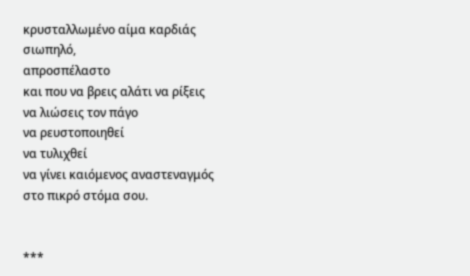κρυσταλλωμένο αίμα καρδιάς
σιωπηλό,
απροσπέλαστο
και που να βρεις αλάτι να ρίξεις
να λιώσεις τον πάγο
να ρευστοποιηθεί
να τυλιχθεί
να γίνει καιόμενος αναστεναγμός
στο πικρό στόμα σου.


***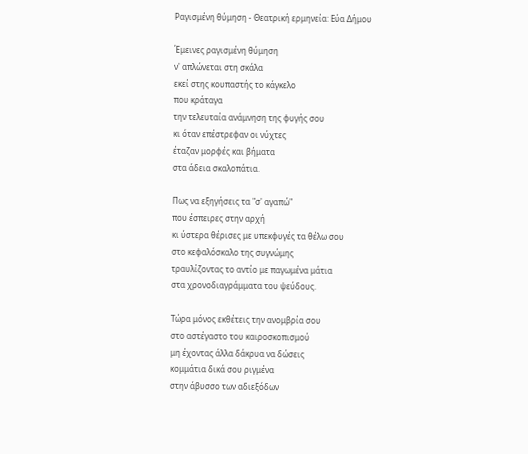Ραγισμένη θύμηση - Θεατρική ερμηνεία: Εύα Δήμου

Έμεινες ραγισμένη θύμηση
ν' απλώνεται στη σκάλα
εκεί στης κουπαστής το κάγκελο
που κράταγα
την τελευταία ανάμνηση της φυγής σου
κι όταν επέστρεφαν οι νύχτες
έταζαν μορφές και βήματα
στα άδεια σκαλοπάτια.

Πως να εξηγήσεις τα "σ' αγαπώ"
που έσπειρες στην αρχή
κι ύστερα θέρισες με υπεκφυγές τα θέλω σου
στο κεφαλόσκαλο της συγνώμης
τραυλίζοντας το αντίο με παγωμένα μάτια
στα χρονοδιαγράμματα του ψεύδους.

Τώρα μόνος εκθέτεις την ανομβρία σου
στο αστέγαστο του καιροσκοπισμού
μη έχοντας άλλα δάκρυα να δώσεις
κομμάτια δικά σου ριγμένα
στην άβυσσο των αδιεξόδων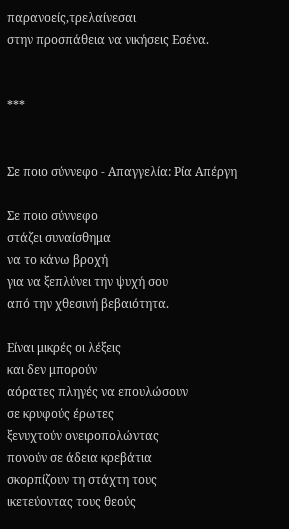παρανοείς,τρελαίνεσαι
στην προσπάθεια να νικήσεις Εσένα.


***


Σε ποιο σύννεφο - Απαγγελία: Ρία Απέργη

Σε ποιο σύννεφο
στάζει συναίσθημα
να το κάνω βροχή
για να ξεπλύνει την ψυχή σου
από την χθεσινή βεβαιότητα.

Είναι μικρές οι λέξεις
και δεν μπορούν
αόρατες πληγές να επουλώσουν
σε κρυφούς έρωτες
ξενυχτούν ονειροπολώντας
πονούν σε άδεια κρεβάτια
σκορπίζουν τη στάχτη τους
ικετεύοντας τους θεούς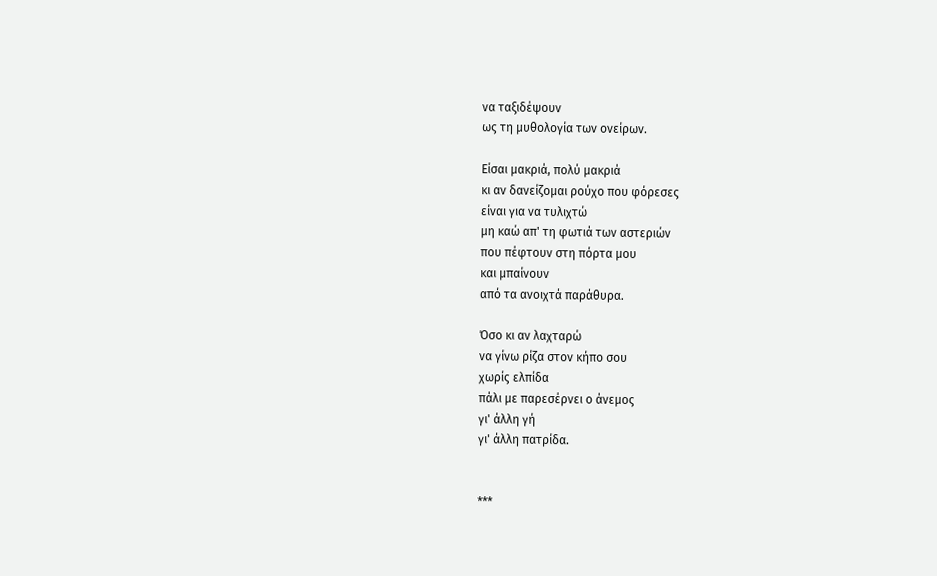να ταξιδέψουν
ως τη μυθολογία των ονείρων.

Είσαι μακριά, πολύ μακριά
κι αν δανείζομαι ρούχο που φόρεσες
είναι για να τυλιχτώ
μη καώ απ' τη φωτιά των αστεριών
που πέφτουν στη πόρτα μου
και μπαίνουν
από τα ανοιχτά παράθυρα.

Όσο κι αν λαχταρώ
να γίνω ρίζα στον κήπο σου
χωρίς ελπίδα
πάλι με παρεσέρνει ο άνεμος
γι' άλλη γή
γι' άλλη πατρίδα.


***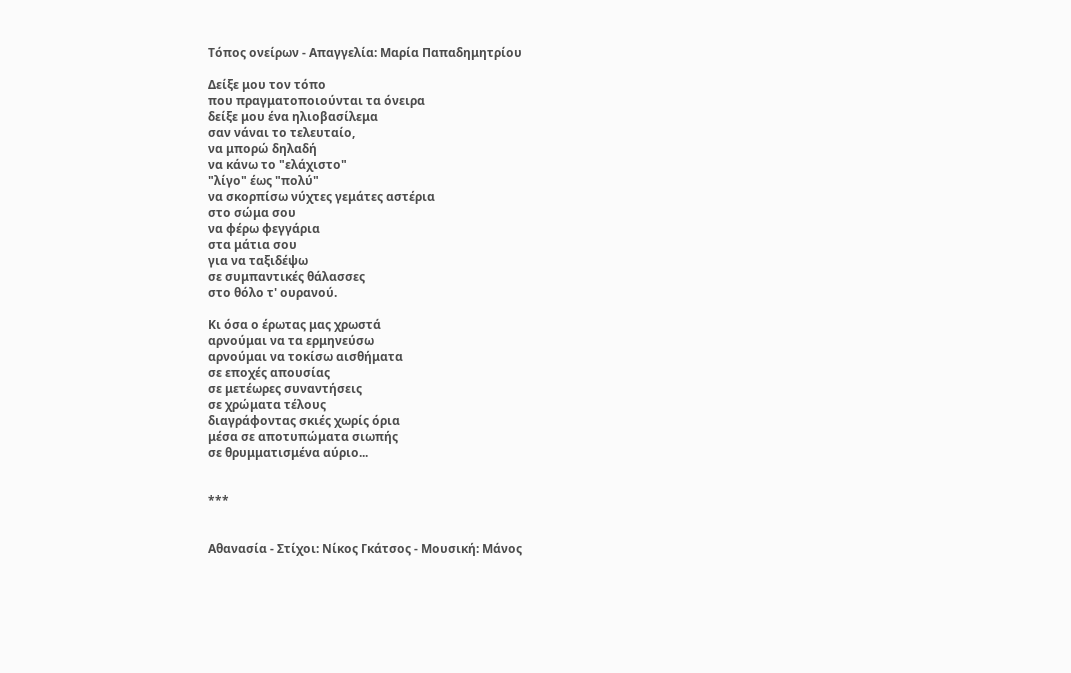Τόπος ονείρων - Απαγγελία: Μαρία Παπαδημητρίου

Δείξε μου τον τόπο
που πραγματοποιούνται τα όνειρα
δείξε μου ένα ηλιοβασίλεμα
σαν νάναι το τελευταίο,
να μπορώ δηλαδή
να κάνω το "ελάχιστο"
"λίγο" έως "πολύ"
να σκορπίσω νύχτες γεμάτες αστέρια
στο σώμα σου
να φέρω φεγγάρια
στα μάτια σου
για να ταξιδέψω
σε συμπαντικές θάλασσες
στο θόλο τ' ουρανού.

Κι όσα ο έρωτας μας χρωστά
αρνούμαι να τα ερμηνεύσω
αρνούμαι να τοκίσω αισθήματα
σε εποχές απουσίας
σε μετέωρες συναντήσεις
σε χρώματα τέλους
διαγράφοντας σκιές χωρίς όρια
μέσα σε αποτυπώματα σιωπής
σε θρυμματισμένα αύριο...


***


Αθανασία - Στίχοι: Νίκος Γκάτσος - Μουσική: Μάνος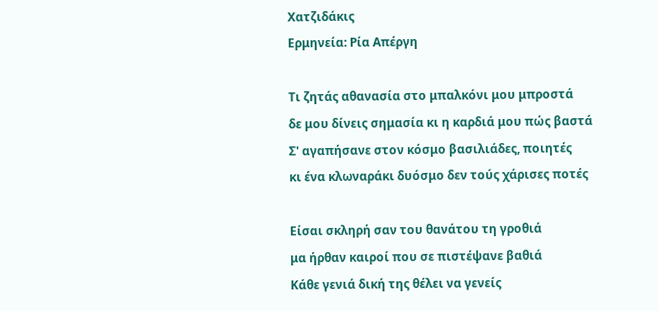Χατζιδάκις
Ερμηνεία: Ρία Απέργη

Τι ζητάς αθανασία στο μπαλκόνι μου μπροστά
δε μου δίνεις σημασία κι η καρδιά μου πώς βαστά
Σ' αγαπήσανε στον κόσμο βασιλιάδες, ποιητές
κι ένα κλωναράκι δυόσμο δεν τούς χάρισες ποτές

Είσαι σκληρή σαν του θανάτου τη γροθιά
μα ήρθαν καιροί που σε πιστέψανε βαθιά
Κάθε γενιά δική της θέλει να γενείς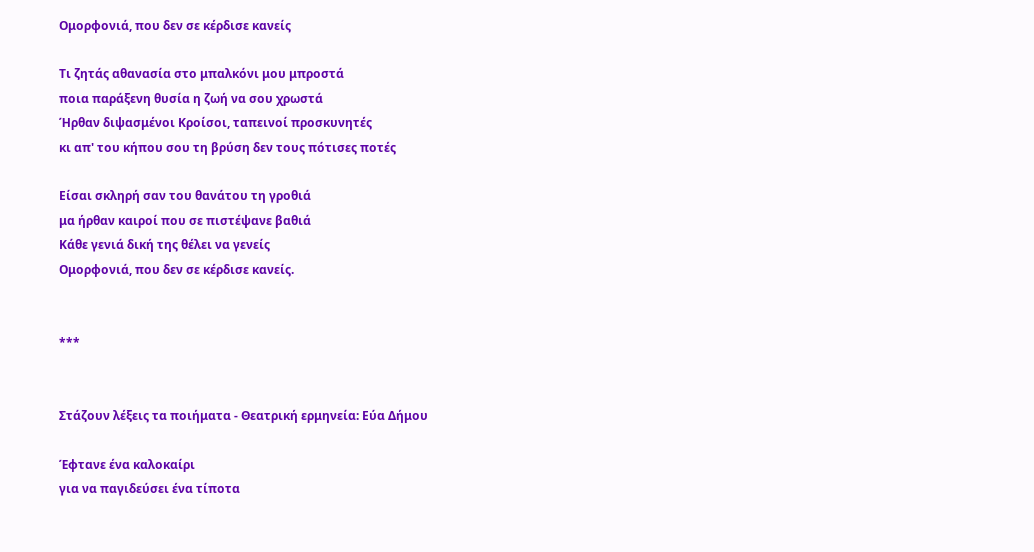Ομορφονιά, που δεν σε κέρδισε κανείς

Τι ζητάς αθανασία στο μπαλκόνι μου μπροστά
ποια παράξενη θυσία η ζωή να σου χρωστά
Ήρθαν διψασμένοι Κροίσοι, ταπεινοί προσκυνητές
κι απ' του κήπου σου τη βρύση δεν τους πότισες ποτές

Είσαι σκληρή σαν του θανάτου τη γροθιά
μα ήρθαν καιροί που σε πιστέψανε βαθιά
Κάθε γενιά δική της θέλει να γενείς
Ομορφονιά, που δεν σε κέρδισε κανείς.


***


Στάζουν λέξεις τα ποιήματα - Θεατρική ερμηνεία: Εύα Δήμου

Έφτανε ένα καλοκαίρι
για να παγιδεύσει ένα τίποτα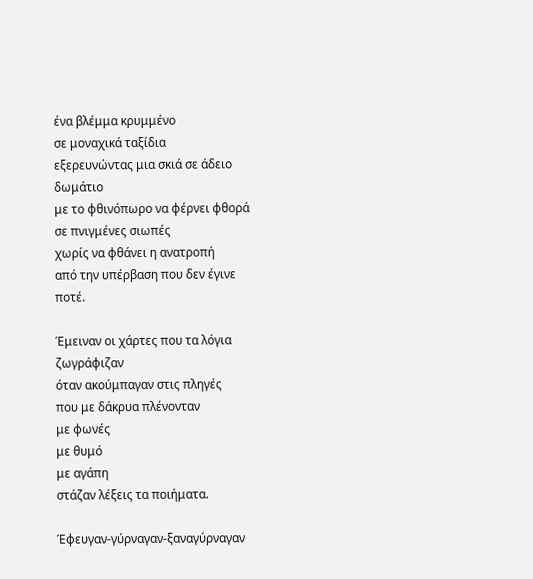ένα βλέμμα κρυμμένο
σε μοναχικά ταξίδια
εξερευνώντας μια σκιά σε άδειο δωμάτιο
με το φθινόπωρο να φέρνει φθορά
σε πνιγμένες σιωπές
χωρίς να φθάνει η ανατροπή
από την υπέρβαση που δεν έγινε ποτέ.

Έμειναν οι χάρτες που τα λόγια ζωγράφιζαν
όταν ακούμπαγαν στις πληγές
που με δάκρυα πλένονταν
με φωνές
με θυμό
με αγάπη
στάζαν λέξεις τα ποιήματα.

Έφευγαν-γύρναγαν-ξαναγύρναγαν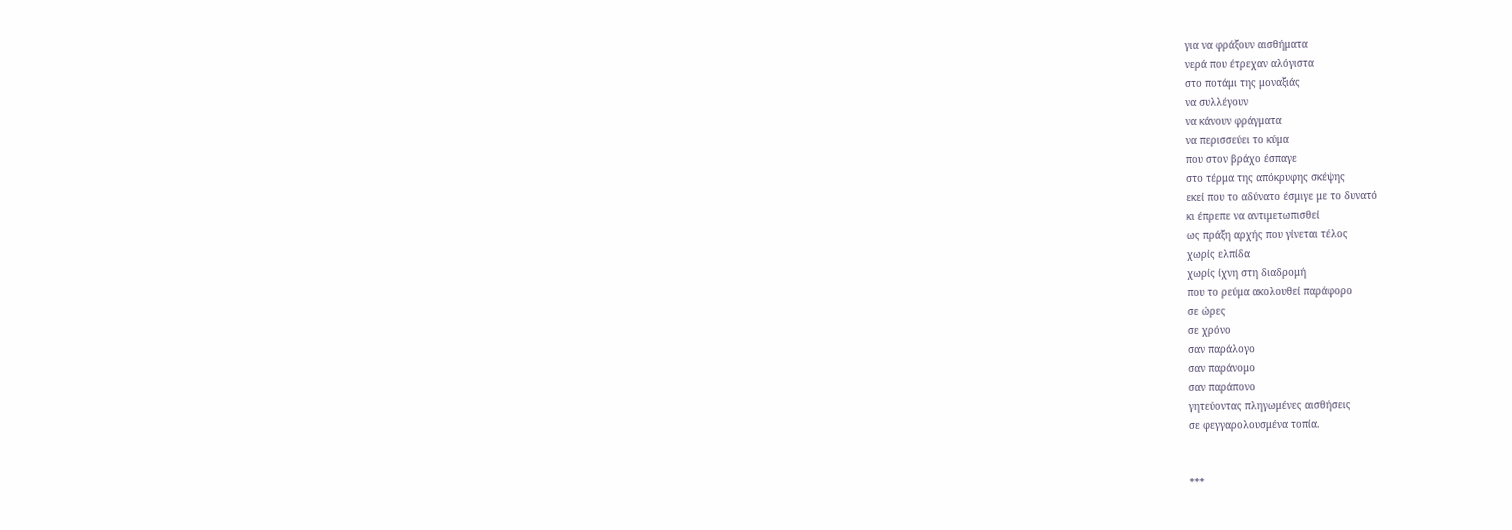για να φράξουν αισθήματα
νερά που έτρεχαν αλόγιστα
στο ποτάμι της μοναξιάς
να συλλέγουν
να κάνουν φράγματα
να περισσεύει το κύμα
που στον βράχο έσπαγε
στο τέρμα της απόκρυφης σκέψης
εκεί που το αδύνατο έσμιγε με το δυνατό
κι έπρεπε να αντιμετωπισθεί
ως πράξη αρχής που γίνεται τέλος
χωρίς ελπίδα
χωρίς ίχνη στη διαδρομή
που το ρεύμα ακολουθεί παράφορο
σε ώρες
σε χρόνο
σαν παράλογο
σαν παράνομο
σαν παράπονο
γητεύοντας πληγωμένες αισθήσεις
σε φεγγαρολουσμένα τοπία.


***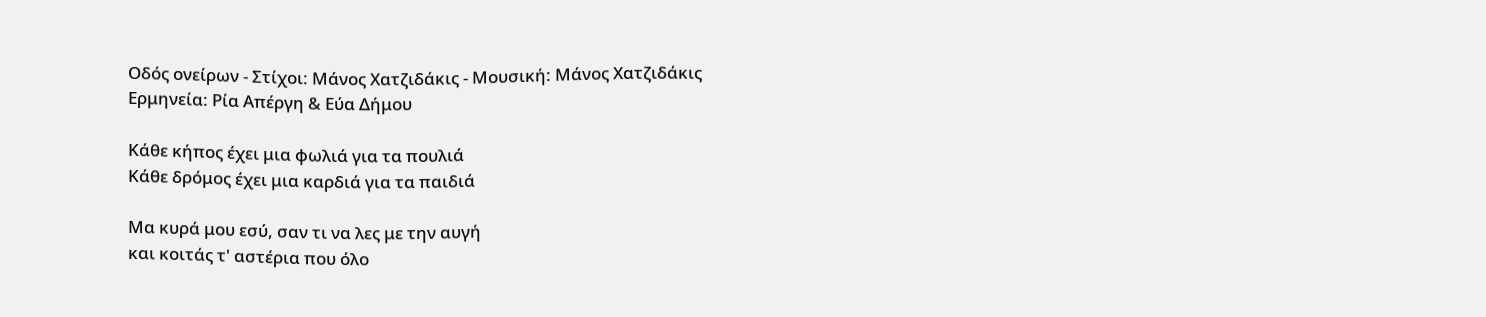Οδός ονείρων - Στίχοι: Μάνος Χατζιδάκις - Μουσική: Μάνος Χατζιδάκις
Ερμηνεία: Ρία Απέργη & Εύα Δήμου

Κάθε κήπος έχει μια φωλιά για τα πουλιά
Κάθε δρόμος έχει μια καρδιά για τα παιδιά

Μα κυρά μου εσύ, σαν τι να λες με την αυγή
και κοιτάς τ' αστέρια που όλο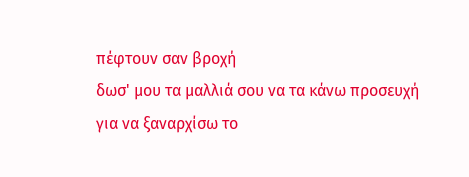πέφτουν σαν βροχή
δωσ' μου τα μαλλιά σου να τα κάνω προσευχή
για να ξαναρχίσω το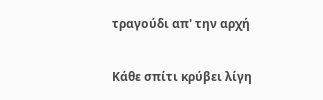τραγούδι απ' την αρχή

Κάθε σπίτι κρύβει λίγη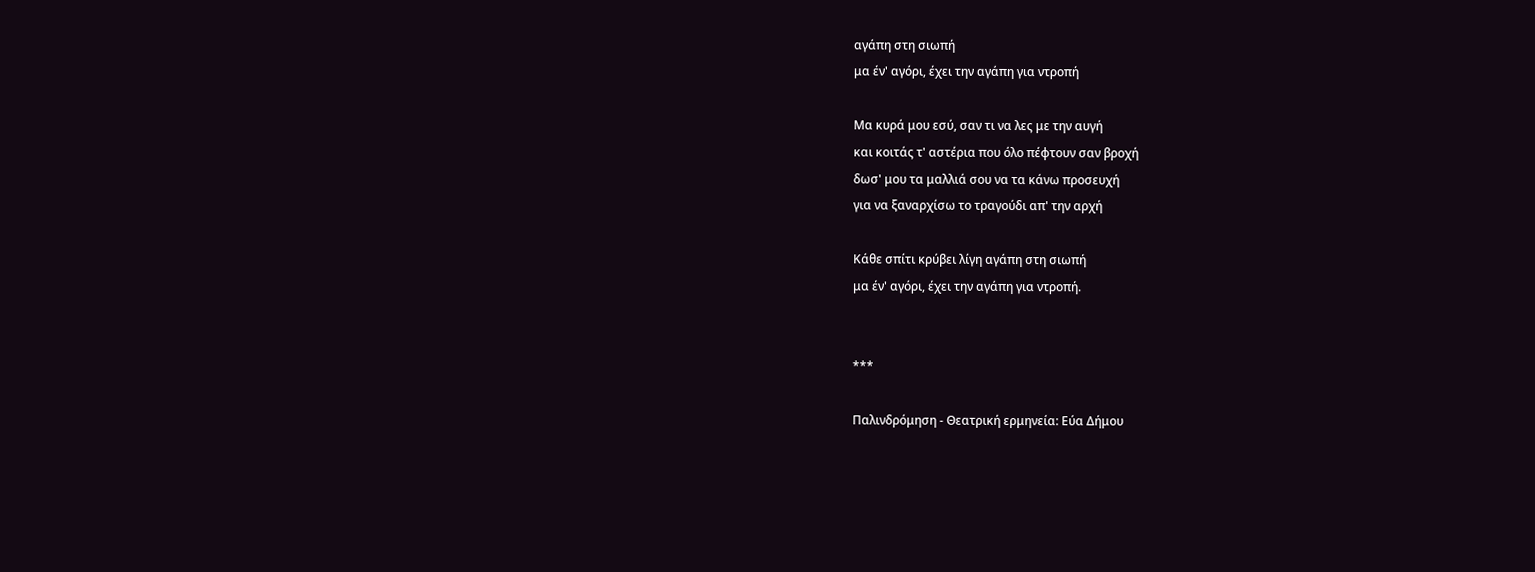αγάπη στη σιωπή
μα έν' αγόρι, έχει την αγάπη για ντροπή

Μα κυρά μου εσύ, σαν τι να λες με την αυγή
και κοιτάς τ' αστέρια που όλο πέφτουν σαν βροχή
δωσ' μου τα μαλλιά σου να τα κάνω προσευχή
για να ξαναρχίσω το τραγούδι απ' την αρχή

Κάθε σπίτι κρύβει λίγη αγάπη στη σιωπή
μα έν' αγόρι, έχει την αγάπη για ντροπή.


***

Παλινδρόμηση - Θεατρική ερμηνεία: Εύα Δήμου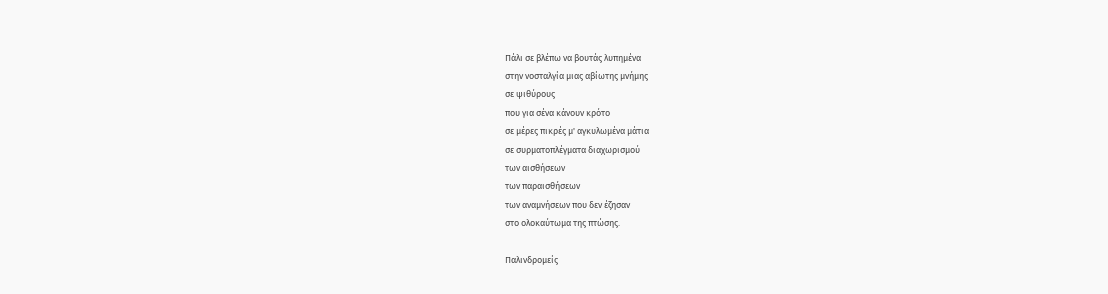Πάλι σε βλέπω να βουτάς λυπημένα
στην νοσταλγία μιας αβίωτης μνήμης
σε ψιθύρους
που για σένα κάνουν κρότο
σε μέρες πικρές μ' αγκυλωμένα μάτια
σε συρματοπλέγματα διαχωρισμού
των αισθήσεων
των παραισθήσεων
των αναμνήσεων που δεν έζησαν
στο ολοκαύτωμα της πτώσης.

Παλινδρομείς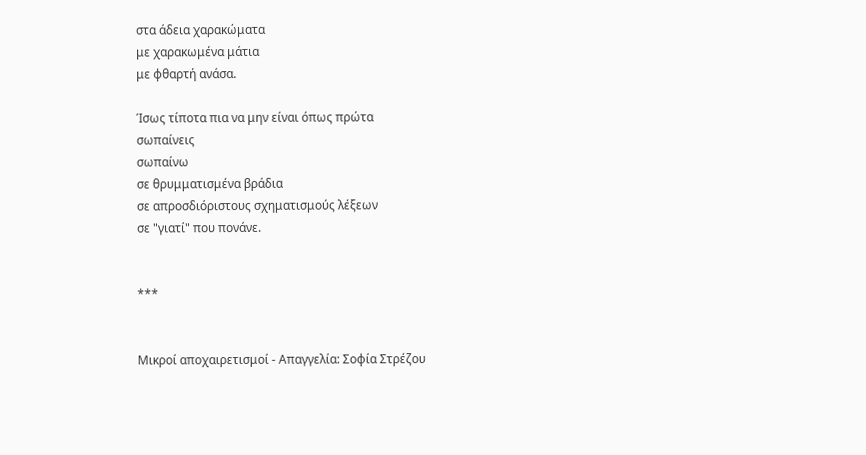στα άδεια χαρακώματα
με χαρακωμένα μάτια
με φθαρτή ανάσα.

Ίσως τίποτα πια να μην είναι όπως πρώτα
σωπαίνεις
σωπαίνω
σε θρυμματισμένα βράδια
σε απροσδιόριστους σχηματισμούς λέξεων
σε "γιατί" που πονάνε.


***


Μικροί αποχαιρετισμοί - Απαγγελία: Σοφία Στρέζου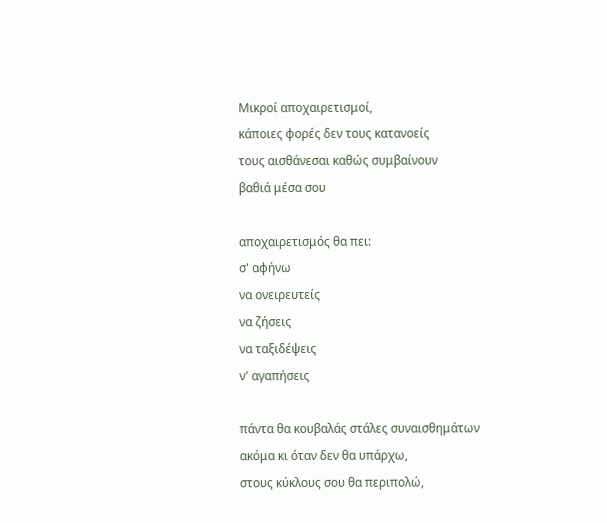Μικροί αποχαιρετισμοί,
κάποιες φορές δεν τους κατανοείς
τους αισθάνεσαι καθώς συμβαίνουν
βαθιά μέσα σου

αποχαιρετισμός θα πει:
σ' αφήνω
να ονειρευτείς
να ζήσεις
να ταξιδέψεις
ν' αγαπήσεις

πάντα θα κουβαλάς στάλες συναισθημάτων
ακόμα κι όταν δεν θα υπάρχω,
στους κύκλους σου θα περιπολώ,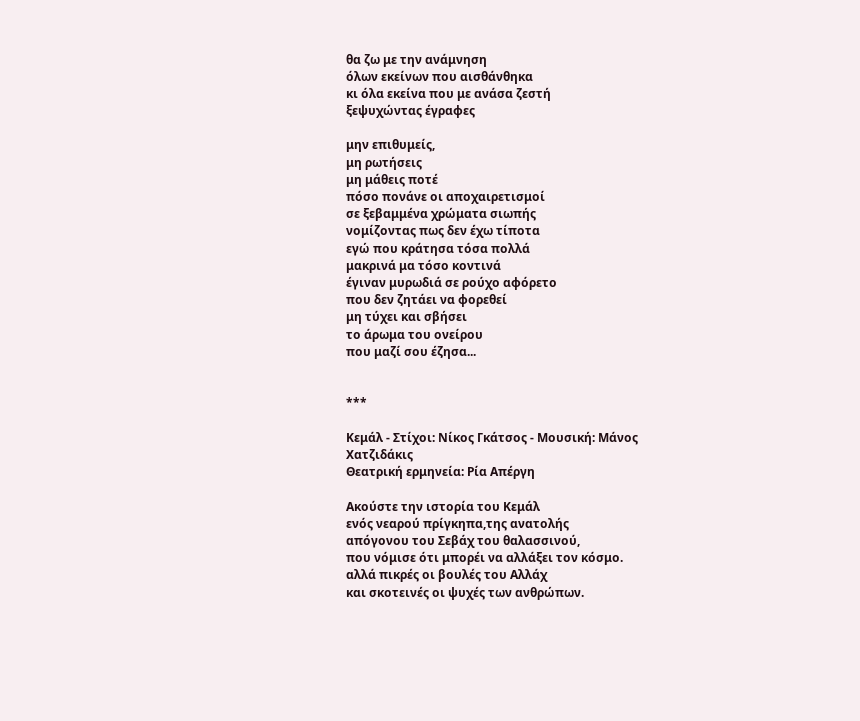θα ζω με την ανάμνηση
όλων εκείνων που αισθάνθηκα
κι όλα εκείνα που με ανάσα ζεστή
ξεψυχώντας έγραφες

μην επιθυμείς,
μη ρωτήσεις
μη μάθεις ποτέ
πόσο πονάνε οι αποχαιρετισμοί
σε ξεβαμμένα χρώματα σιωπής
νομίζοντας πως δεν έχω τίποτα
εγώ που κράτησα τόσα πολλά
μακρινά μα τόσο κοντινά
έγιναν μυρωδιά σε ρούχο αφόρετο
που δεν ζητάει να φορεθεί
μη τύχει και σβήσει
το άρωμα του ονείρου
που μαζί σου έζησα...


***

Κεμάλ - Στίχοι: Νίκος Γκάτσος - Μουσική: Μάνος Χατζιδάκις
Θεατρική ερμηνεία: Ρία Απέργη

Ακούστε την ιστορία του Κεμάλ
ενός νεαρού πρίγκηπα,της ανατολής
απόγονου του Σεβάχ του θαλασσινού,
που νόμισε ότι μπορέι να αλλάξει τον κόσμο.
αλλά πικρές οι βουλές του Αλλάχ
και σκοτεινές οι ψυχές των ανθρώπων.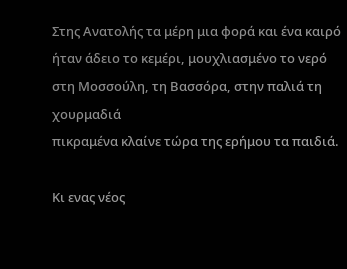Στης Ανατολής τα μέρη μια φορά και ένα καιρό
ήταν άδειο το κεμέρι, μουχλιασμένο το νερό
στη Μοσσούλη, τη Βασσόρα, στην παλιά τη χουρμαδιά
πικραμένα κλαίνε τώρα της ερήμου τα παιδιά.

Κι ενας νέος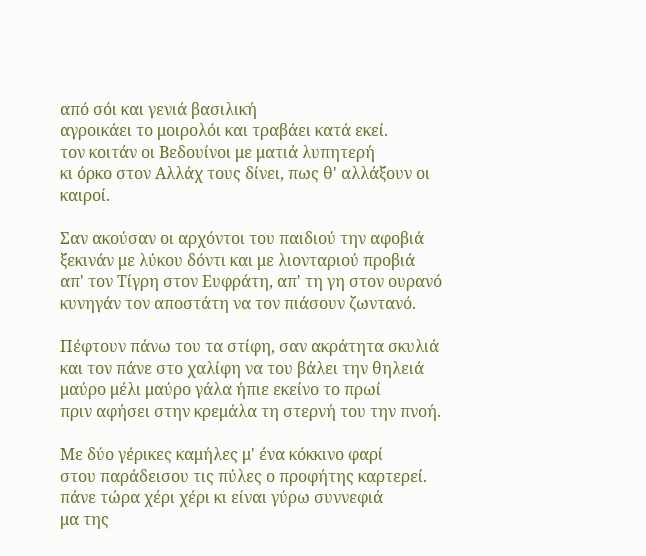από σόι και γενιά βασιλική
αγροικάει το μοιρολόι και τραβάει κατά εκεί.
τον κοιτάν οι Βεδουίνοι με ματιά λυπητερή
κι όρκο στον Αλλάχ τους δίνει, πως θ' αλλάξουν οι καιροί.

Σαν ακούσαν οι αρχόντοι του παιδιού την αφοβιά
ξεκινάν με λύκου δόντι και με λιονταριού προβιά
απ' τον Τίγρη στον Ευφράτη, απ' τη γη στον ουρανό
κυνηγάν τον αποστάτη να τον πιάσουν ζωντανό.

Πέφτουν πάνω του τα στίφη, σαν ακράτητα σκυλιά
και τον πάνε στο χαλίφη να του βάλει την θηλειά
μαύρο μέλι μαύρο γάλα ήπιε εκείνο το πρωί
πριν αφήσει στην κρεμάλα τη στερνή του την πνοή.

Με δύο γέρικες καμήλες μ' ένα κόκκινο φαρί
στου παράδεισου τις πύλες ο προφήτης καρτερεί.
πάνε τώρα χέρι χέρι κι είναι γύρω συννεφιά
μα της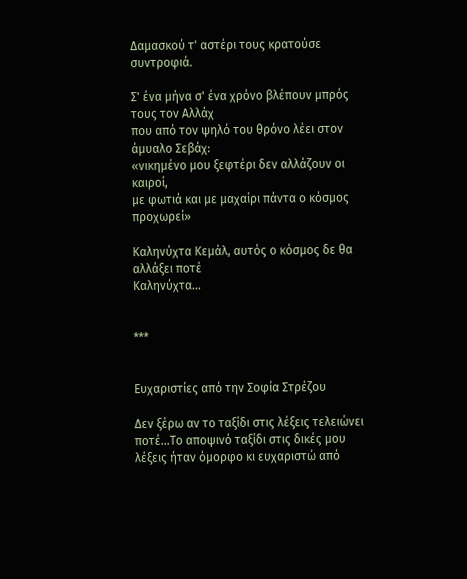Δαμασκού τ' αστέρι τους κρατούσε συντροφιά.

Σ' ένα μήνα σ' ένα χρόνο βλέπουν μπρός τους τον Αλλάχ
που από τον ψηλό του θρόνο λέει στον άμυαλο Σεβάχ:
«νικημένο μου ξεφτέρι δεν αλλάζουν οι καιροί,
με φωτιά και με μαχαίρι πάντα ο κόσμος προχωρεί»

Καληνύχτα Κεμάλ, αυτός ο κόσμος δε θα αλλάξει ποτέ
Καληνύχτα...


***


Ευχαριστίες από την Σοφία Στρέζου

Δεν ξέρω αν το ταξίδι στις λέξεις τελειώνει ποτέ...Το αποψινό ταξίδι στις δικές μου λέξεις ήταν όμορφο κι ευχαριστώ από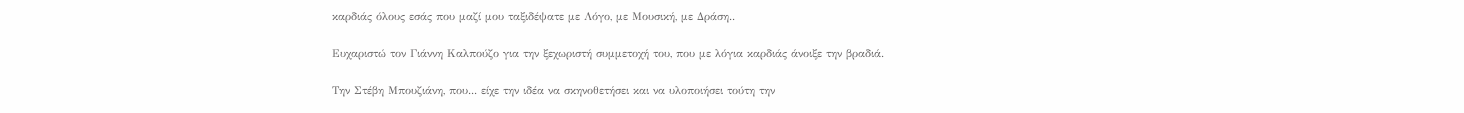καρδιάς όλους εσάς που μαζί μου ταξιδέψατε με Λόγο, με Μουσική, με Δράση..

Ευχαριστώ τον Γιάννη Καλπούζο για την ξεχωριστή συμμετοχή του, που με λόγια καρδιάς άνοιξε την βραδιά.

Την Στέβη Μπουζιάνη, που... είχε την ιδέα να σκηνοθετήσει και να υλοποιήσει τούτη την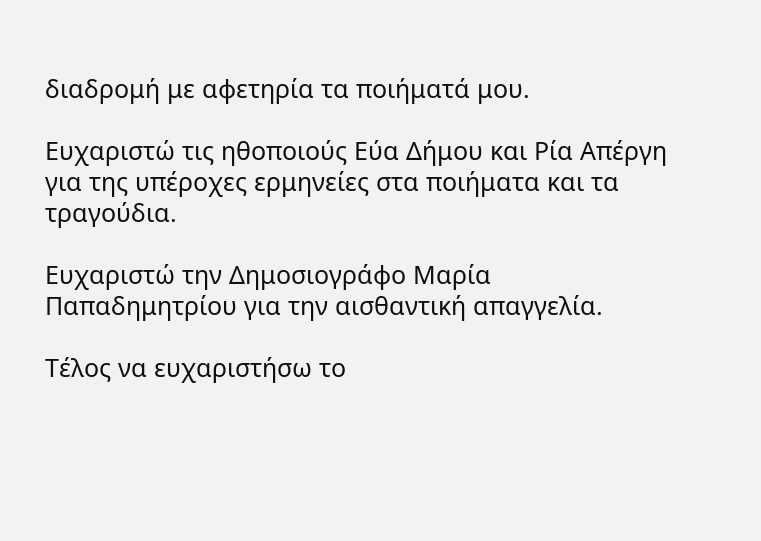διαδρομή με αφετηρία τα ποιήματά μου.

Ευχαριστώ τις ηθοποιούς Εύα Δήμου και Ρία Απέργη για της υπέροχες ερμηνείες στα ποιήματα και τα τραγούδια.

Ευχαριστώ την Δημοσιογράφο Μαρία Παπαδημητρίου για την αισθαντική απαγγελία.

Τέλος να ευχαριστήσω το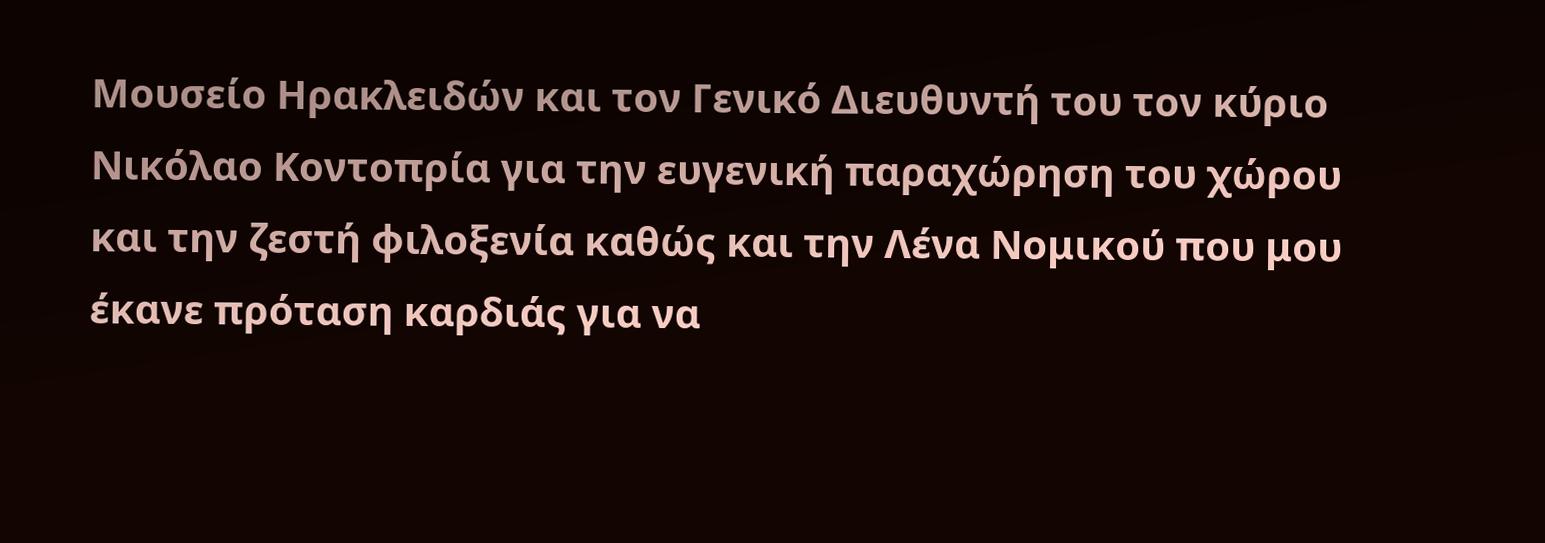Μουσείο Ηρακλειδών και τον Γενικό Διευθυντή του τον κύριο Νικόλαο Κοντοπρία για την ευγενική παραχώρηση του χώρου και την ζεστή φιλοξενία καθώς και την Λένα Νομικού που μου έκανε πρόταση καρδιάς για να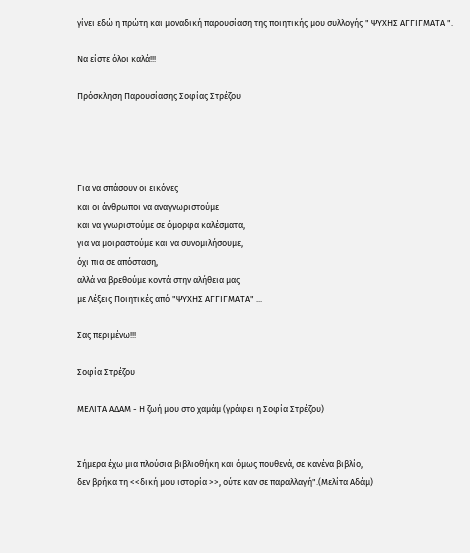γίνει εδώ η πρώτη και μοναδική παρουσίαση της ποιητικής μου συλλογής " ΨΥΧΗΣ ΑΓΓΙΓΜΑΤΑ ".

Να είστε όλοι καλά!!!

Πρόσκληση Παρουσίασης Σοφίας Στρέζου




Για να σπάσουν οι εικόνες
και οι άνθρωποι να αναγνωριστούμε
και να γνωριστούμε σε όμορφα καλέσματα,
για να μοιραστούμε και να συνομιλήσουμε,
όχι πια σε απόσταση,
αλλά να βρεθούμε κοντά στην αλήθεια μας
με Λέξεις Ποιητικές από "ΨΥΧΗΣ ΑΓΓΙΓΜΑΤΑ" ...

Σας περιμένω!!!

Σοφία Στρέζου

ΜΕΛΙΤΑ ΑΔΑΜ - Η ζωή μου στο χαμάμ (γράφει η Σοφία Στρέζου)


Σήμερα έχω μια πλούσια βιβλιοθήκη και όμως πουθενά, σε κανένα βιβλίο,
δεν βρήκα τη <<δική μου ιστορία >>, ούτε καν σε παραλλαγή".(Μελίτα Αδάμ)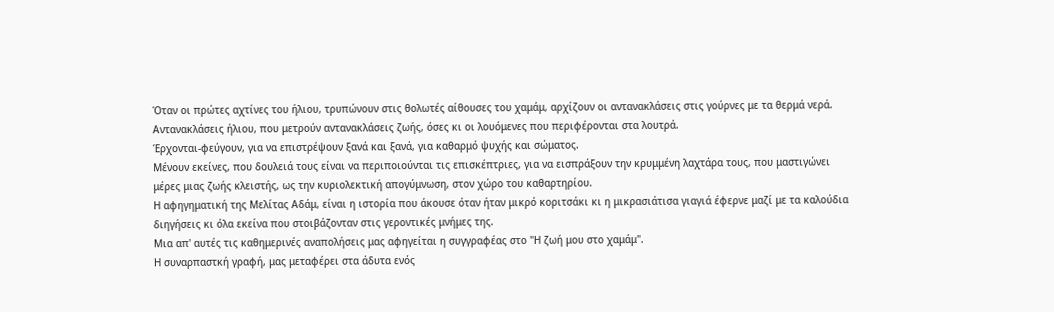Όταν οι πρώτες αχτίνες του ήλιου, τρυπώνουν στις θολωτές αίθουσες του χαμάμ, αρχίζουν οι αντανακλάσεις στις γούρνες με τα θερμά νερά.
Αντανακλάσεις ήλιου, που μετρούν αντανακλάσεις ζωής, όσες κι οι λουόμενες που περιφέρονται στα λουτρά.
Έρχονται-φεύγουν, για να επιστρέψουν ξανά και ξανά, για καθαρμό ψυχής και σώματος.
Μένουν εκείνες, που δουλειά τους είναι να περιποιούνται τις επισκέπτριες, για να εισπράξουν την κρυμμένη λαχτάρα τους, που μαστιγώνει μέρες μιας ζωής κλειστής, ως την κυριολεκτική απογύμνωση, στον χώρο του καθαρτηρίου.
Η αφηγηματική της Μελίτας Αδάμ, είναι η ιστορία που άκουσε όταν ήταν μικρό κοριτσάκι κι η μικρασιάτισα γιαγιά έφερνε μαζί με τα καλούδια διηγήσεις κι όλα εκείνα που στοιβάζονταν στις γεροντικές μνήμες της.
Μια απ' αυτές τις καθημερινές αναπολήσεις μας αφηγείται η συγγραφέας στο "Η ζωή μου στο χαμάμ".
Η συναρπαστκή γραφή, μας μεταφέρει στα άδυτα ενός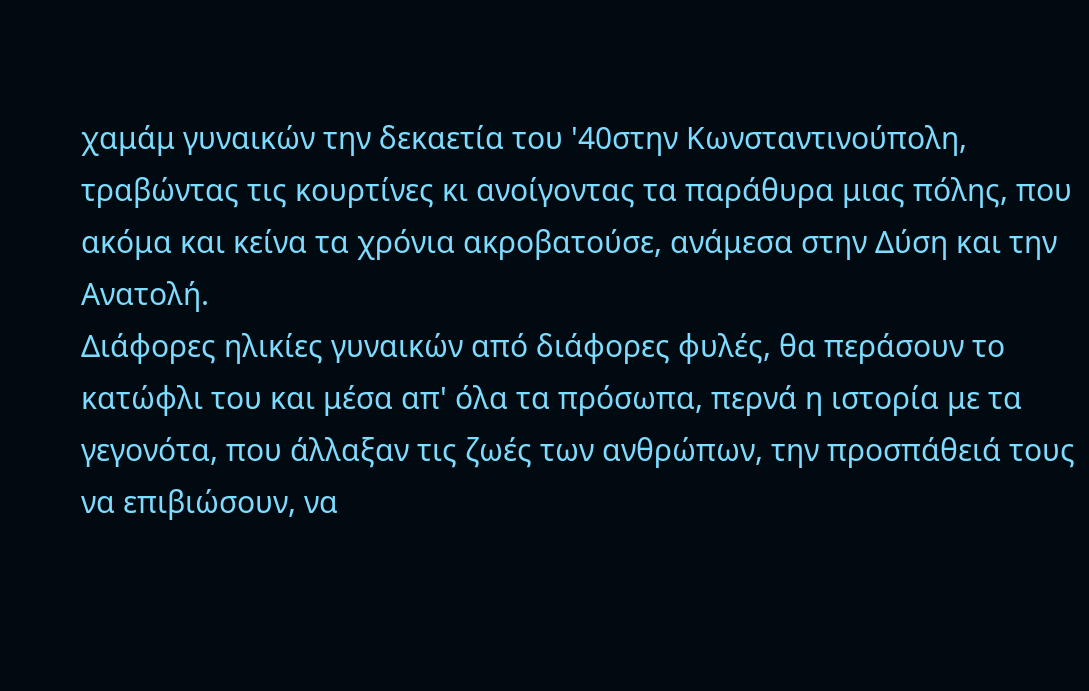χαμάμ γυναικών την δεκαετία του '40στην Κωνσταντινούπολη, τραβώντας τις κουρτίνες κι ανοίγοντας τα παράθυρα μιας πόλης, που ακόμα και κείνα τα χρόνια ακροβατούσε, ανάμεσα στην Δύση και την Ανατολή.
Διάφορες ηλικίες γυναικών από διάφορες φυλές, θα περάσουν το κατώφλι του και μέσα απ' όλα τα πρόσωπα, περνά η ιστορία με τα γεγονότα, που άλλαξαν τις ζωές των ανθρώπων, την προσπάθειά τους να επιβιώσουν, να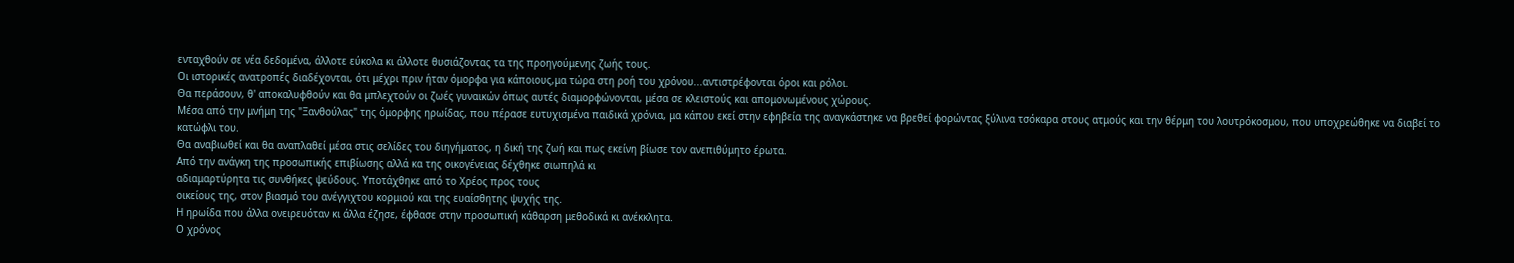ενταχθούν σε νέα δεδομένα, άλλοτε εύκολα κι άλλοτε θυσιάζοντας τα της προηγούμενης ζωής τους.
Οι ιστορικές ανατροπές διαδέχονται, ότι μέχρι πριν ήταν όμορφα για κάποιους,μα τώρα στη ροή του χρόνου...αντιστρέφονται όροι και ρόλοι.
Θα περάσουν, θ' αποκαλυφθούν και θα μπλεχτούν οι ζωές γυναικών όπως αυτές διαμορφώνονται, μέσα σε κλειστούς και απομονωμένους χώρους.
Μέσα από την μνήμη της "Ξανθούλας" της όμορφης ηρωίδας, που πέρασε ευτυχισμένα παιδικά χρόνια, μα κάπου εκεί στην εφηβεία της αναγκάστηκε να βρεθεί φορώντας ξύλινα τσόκαρα στους ατμούς και την θέρμη του λουτρόκοσμου, που υποχρεώθηκε να διαβεί το κατώφλι του.
Θα αναβιωθεί και θα αναπλαθεί μέσα στις σελίδες του διηγήματος, η δική της ζωή και πως εκείνη βίωσε τον ανεπιθύμητο έρωτα.
Από την ανάγκη της προσωπικής επιβίωσης αλλά κα της οικογένειας δέχθηκε σιωπηλά κι
αδιαμαρτύρητα τις συνθήκες ψεύδους. Υποτάχθηκε από το Χρέος προς τους
οικείους της, στον βιασμό του ανέγγιχτου κορμιού και της ευαίσθητης ψυχής της.
Η ηρωίδα που άλλα ονειρευόταν κι άλλα έζησε, έφθασε στην προσωπική κάθαρση μεθοδικά κι ανέκκλητα.
Ο χρόνος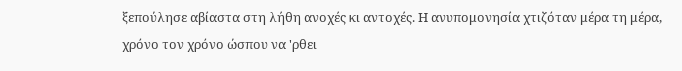ξεπούλησε αβίαστα στη λήθη ανοχές κι αντοχές. Η ανυπομονησία χτιζόταν μέρα τη μέρα, χρόνο τον χρόνο ώσπου να 'ρθει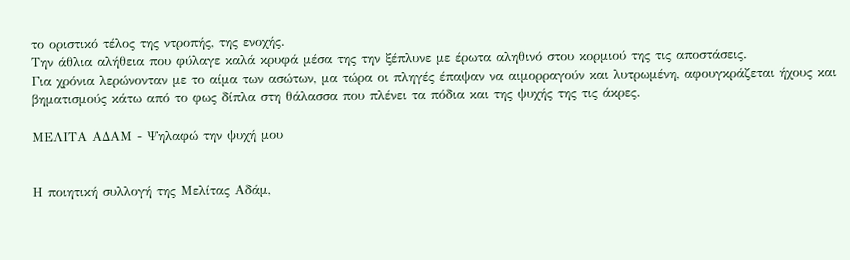το οριστικό τέλος της ντροπής, της ενοχής.
Την άθλια αλήθεια που φύλαγε καλά κρυφά μέσα της την ξέπλυνε με έρωτα αληθινό στου κορμιού της τις αποστάσεις.
Για χρόνια λερώνονταν με το αίμα των ασώτων, μα τώρα οι πληγές έπαψαν να αιμορραγούν και λυτρωμένη, αφουγκράζεται ήχους και βηματισμούς κάτω από το φως δίπλα στη θάλασσα που πλένει τα πόδια και της ψυχής της τις άκρες.

ΜΕΛΙΤΑ ΑΔΑΜ - Ψηλαφώ την ψυχή μου


Η ποιητική συλλογή της Μελίτας Αδάμ,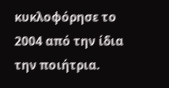κυκλοφόρησε το 2004 από την ίδια την ποιήτρια.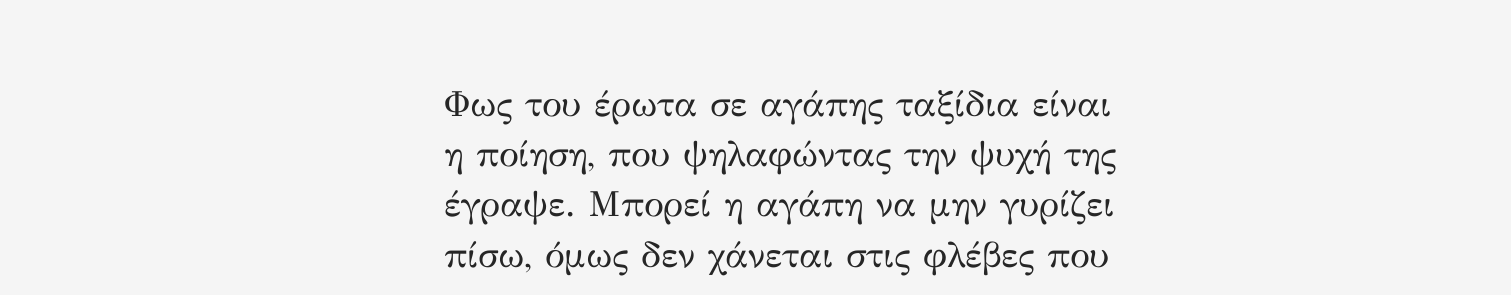Φως του έρωτα σε αγάπης ταξίδια είναι η ποίηση, που ψηλαφώντας την ψυχή της έγραψε. Μπορεί η αγάπη να μην γυρίζει πίσω, όμως δεν χάνεται στις φλέβες που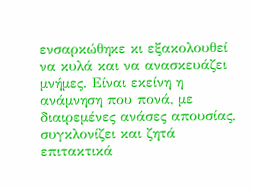ενσαρκώθηκε κι εξακολουθεί να κυλά και να ανασκευάζει μνήμες. Είναι εκείνη η ανάμνηση που πονά, με διαιρεμένες ανάσες απουσίας, συγκλονίζει και ζητά επιτακτικά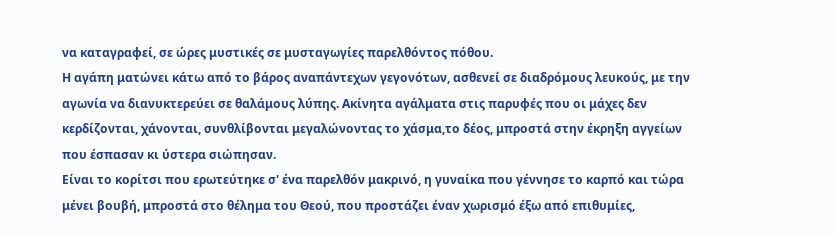να καταγραφεί, σε ώρες μυστικές σε μυσταγωγίες παρελθόντος πόθου.
Η αγάπη ματώνει κάτω από το βάρος αναπάντεχων γεγονότων, ασθενεί σε διαδρόμους λευκούς, με την αγωνία να διανυκτερεύει σε θαλάμους λύπης. Ακίνητα αγάλματα στις παρυφές που οι μάχες δεν κερδίζονται, χάνονται, συνθλίβονται μεγαλώνοντας το χάσμα,το δέος, μπροστά στην έκρηξη αγγείων που έσπασαν κι ύστερα σιώπησαν.
Είναι το κορίτσι που ερωτεύτηκε σ' ένα παρελθόν μακρινό, η γυναίκα που γέννησε το καρπό και τώρα μένει βουβή, μπροστά στο θέλημα του Θεού, που προστάζει έναν χωρισμό έξω από επιθυμίες,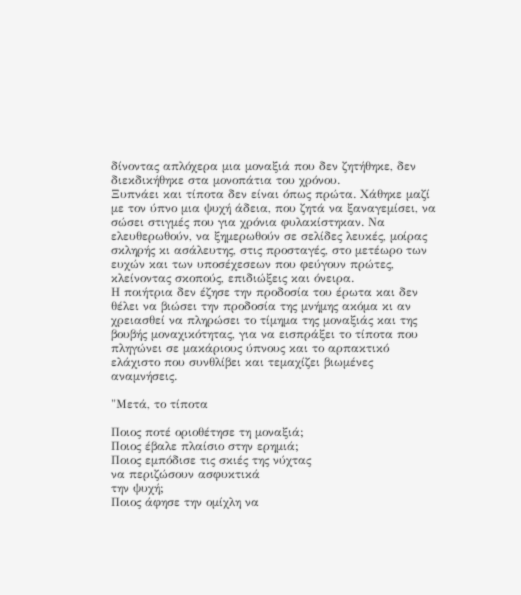δίνοντας απλόχερα μια μοναξιά που δεν ζητήθηκε, δεν διεκδικήθηκε στα μονοπάτια του χρόνου.
Ξυπνάει και τίποτα δεν είναι όπως πρώτα. Χάθηκε μαζί με τον ύπνο μια ψυχή άδεια, που ζητά να ξαναγεμίσει, να σώσει στιγμές που για χρόνια φυλακίστηκαν. Να ελευθερωθούν, να ξημερωθούν σε σελίδες λευκές, μοίρας σκληρής κι ασάλευτης, στις προσταγές, στο μετέωρο των ευχών και των υποσέχεσεων που φεύγουν πρώτες, κλείνοντας σκοπούς, επιδιώξεις και όνειρα.
Η ποιήτρια δεν έζησε την προδοσία του έρωτα και δεν θέλει να βιώσει την προδοσία της μνήμης ακόμα κι αν χρειασθεί να πληρώσει το τίμημα της μοναξιάς και της βουβής μοναχικότητας, για να εισπράξει το τίποτα που πληγώνει σε μακάριους ύπνους και το αρπακτικό ελάχιστο που συνθλίβει και τεμαχίζει βιωμένες αναμνήσεις.

"Μετά, το τίποτα

Ποιος ποτέ οριοθέτησε τη μοναξιά;
Ποιος έβαλε πλαίσιο στην ερημιά;
Ποιος εμπόδισε τις σκιές της νύχτας
να περιζώσουν ασφυκτικά
την ψυχή;
Ποιος άφησε την ομίχλη να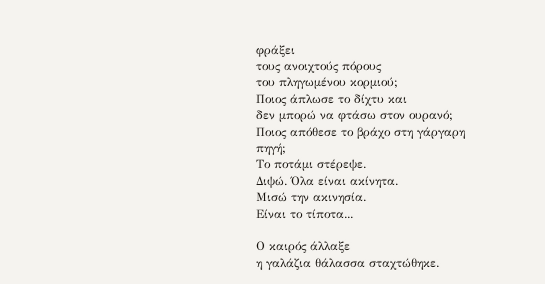φράξει
τους ανοιχτούς πόρους
του πληγωμένου κορμιού;
Ποιος άπλωσε το δίχτυ και
δεν μπορώ να φτάσω στον ουρανό;
Ποιος απόθεσε το βράχο στη γάργαρη πηγή;
Το ποτάμι στέρεψε.
Διψώ. Όλα είναι ακίνητα.
Μισώ την ακινησία.
Είναι το τίποτα...

Ο καιρός άλλαξε
η γαλάζια θάλασσα σταχτώθηκε.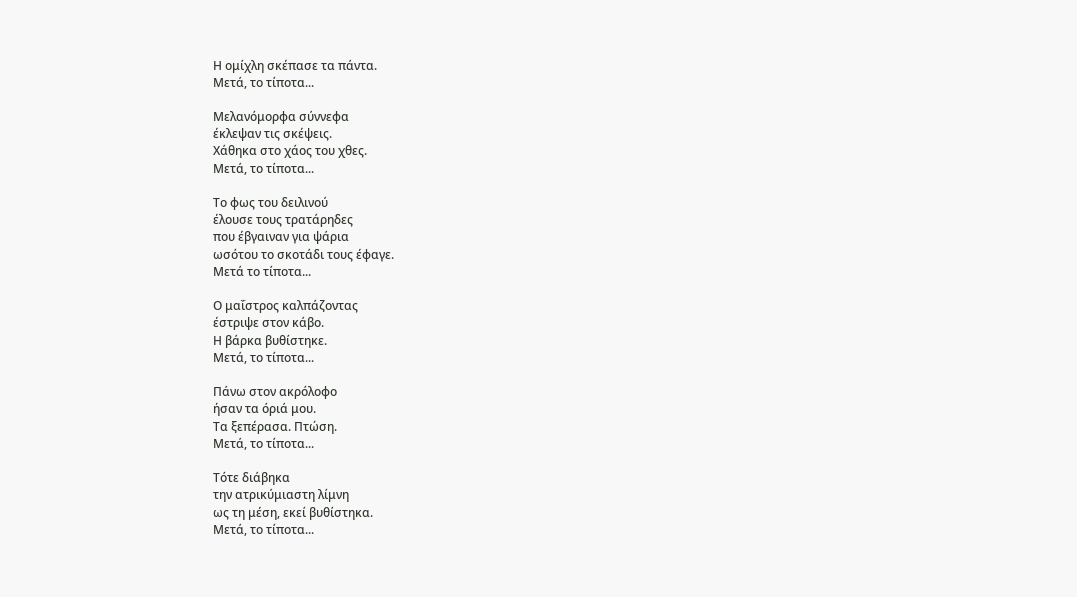Η ομίχλη σκέπασε τα πάντα.
Μετά, το τίποτα...

Μελανόμορφα σύννεφα
έκλεψαν τις σκέψεις.
Χάθηκα στο χάος του χθες.
Μετά, το τίποτα...

Το φως του δειλινού
έλουσε τους τρατάρηδες
που έβγαιναν για ψάρια
ωσότου το σκοτάδι τους έφαγε.
Μετά το τίποτα...

Ο μαΐστρος καλπάζοντας
έστριψε στον κάβο.
Η βάρκα βυθίστηκε.
Μετά, το τίποτα...

Πάνω στον ακρόλοφο
ήσαν τα όριά μου.
Τα ξεπέρασα. Πτώση.
Μετά, το τίποτα...

Τότε διάβηκα
την ατρικύμιαστη λίμνη
ως τη μέση, εκεί βυθίστηκα.
Μετά, το τίποτα...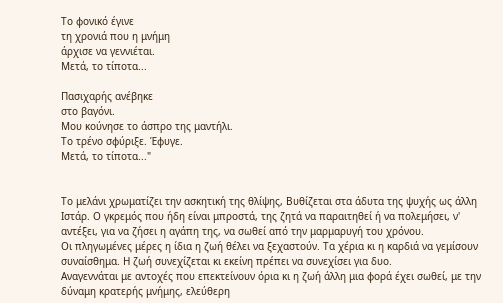Το φονικό έγινε
τη χρονιά που η μνήμη
άρχισε να γεννιέται.
Μετά, το τίποτα...

Πασιχαρής ανέβηκε
στο βαγόνι.
Μου κούνησε το άσπρο της μαντήλι.
Το τρένο σφύριξε. Έφυγε.
Μετά, το τίποτα..."


Το μελάνι χρωματίζει την ασκητική της θλίψης, Βυθίζεται στα άδυτα της ψυχής ως άλλη Ιστάρ. Ο γκρεμός που ήδη είναι μπροστά, της ζητά να παραιτηθεί ή να πολεμήσει, ν' αντέξει, για να ζήσει η αγάπη της, να σωθεί από την μαρμαρυγή του χρόνου.
Οι πληγωμένες μέρες η ίδια η ζωή θέλει να ξεχαστούν. Τα χέρια κι η καρδιά να γεμίσουν συναίσθημα. Η ζωή συνεχίζεται κι εκείνη πρέπει να συνεχίσει για δυο.
Αναγεννάται με αντοχές που επεκτείνουν όρια κι η ζωή άλλη μια φορά έχει σωθεί, με την δύναμη κρατερής μνήμης, ελεύθερη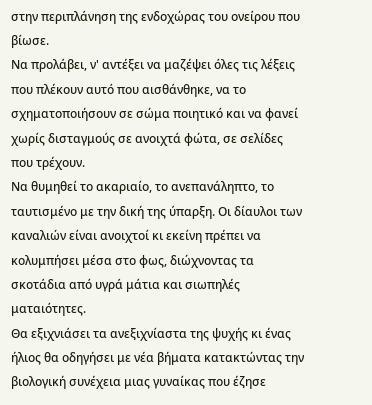στην περιπλάνηση της ενδοχώρας του ονείρου που βίωσε.
Να προλάβει, ν' αντέξει να μαζέψει όλες τις λέξεις που πλέκουν αυτό που αισθάνθηκε, να το σχηματοποιήσουν σε σώμα ποιητικό και να φανεί χωρίς δισταγμούς σε ανοιχτά φώτα, σε σελίδες που τρέχουν.
Να θυμηθεί το ακαριαίο, το ανεπανάληπτο, το ταυτισμένο με την δική της ύπαρξη. Οι δίαυλοι των καναλιών είναι ανοιχτοί κι εκείνη πρέπει να κολυμπήσει μέσα στο φως, διώχνοντας τα σκοτάδια από υγρά μάτια και σιωπηλές ματαιότητες.
Θα εξιχνιάσει τα ανεξιχνίαστα της ψυχής κι ένας ήλιος θα οδηγήσει με νέα βήματα κατακτώντας την βιολογική συνέχεια μιας γυναίκας που έζησε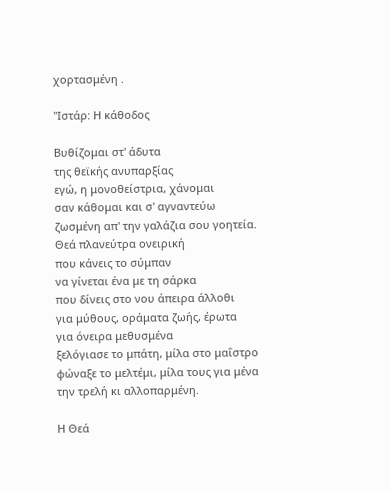χορτασμένη .

"Ιστάρ: Η κάθοδος

Βυθίζομαι στ' άδυτα
της θεϊκής ανυπαρξίας
εγώ, η μονοθείστρια, χάνομαι
σαν κάθομαι και σ' αγναντεύω
ζωσμένη απ' την γαλάζια σου γοητεία.
Θεά πλανεύτρα ονειρική
που κάνεις το σύμπαν
να γίνεται ένα με τη σάρκα
που δίνεις στο νου άπειρα άλλοθι
για μύθους, οράματα ζωής, έρωτα
για όνειρα μεθυσμένα
ξελόγιασε το μπάτη, μίλα στο μαΐστρο
φώναξε το μελτέμι, μίλα τους για μένα
την τρελή κι αλλοπαρμένη.

Η Θεά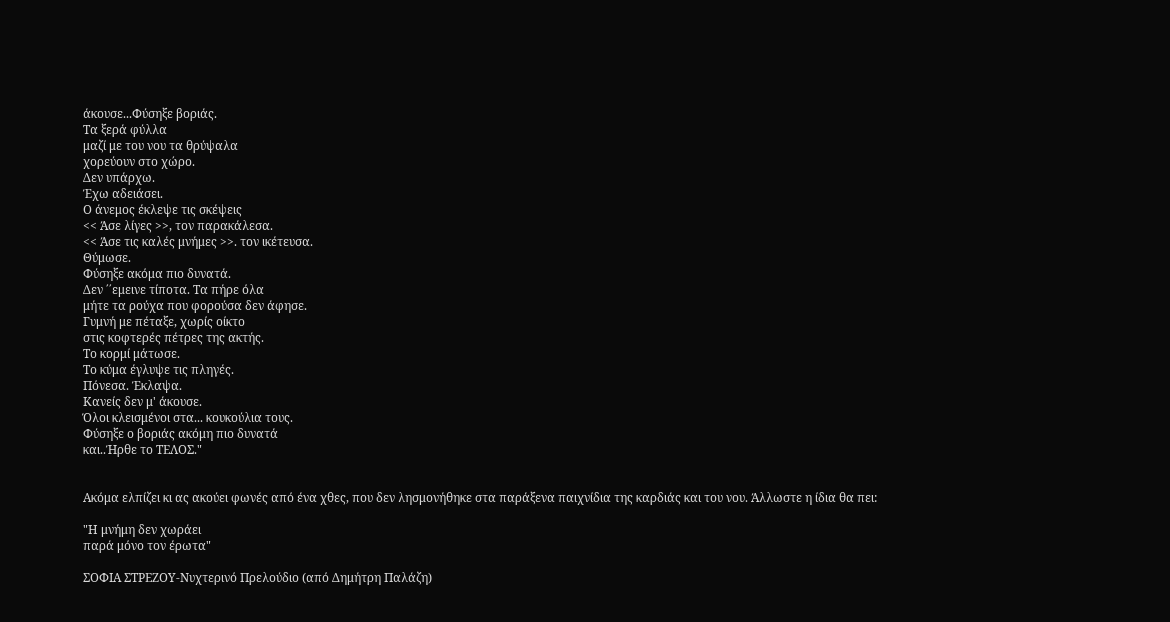άκουσε...Φύσηξε βοριάς.
Τα ξερά φύλλα
μαζί με του νου τα θρύψαλα
χορεύουν στο χώρο.
Δεν υπάρχω.
Έχω αδειάσει.
Ο άνεμος έκλεψε τις σκέψεις
<< Άσε λίγες >>, τον παρακάλεσα.
<< Άσε τις καλές μνήμες >>. τον ικέτευσα.
Θύμωσε.
Φύσηξε ακόμα πιο δυνατά.
Δεν ΄΄εμεινε τίποτα. Τα πήρε όλα
μήτε τα ρούχα που φορούσα δεν άφησε.
Γυμνή με πέταξε, χωρίς οίκτο
στις κοφτερές πέτρες της ακτής.
Το κορμί μάτωσε.
Το κύμα έγλυψε τις πληγές.
Πόνεσα. Έκλαψα.
Κανείς δεν μ' άκουσε.
Όλοι κλεισμένοι στα... κουκούλια τους.
Φύσηξε ο βοριάς ακόμη πιο δυνατά
και..Ήρθε το ΤΕΛΟΣ."


Ακόμα ελπίζει κι ας ακούει φωνές από ένα χθες, που δεν λησμονήθηκε στα παράξενα παιχνίδια της καρδιάς και του νου. Άλλωστε η ίδια θα πει:

"Η μνήμη δεν χωράει
παρά μόνο τον έρωτα"

ΣΟΦΙΑ ΣΤΡΕΖΟΥ-Νυχτερινό Πρελούδιο (από Δημήτρη Παλάζη)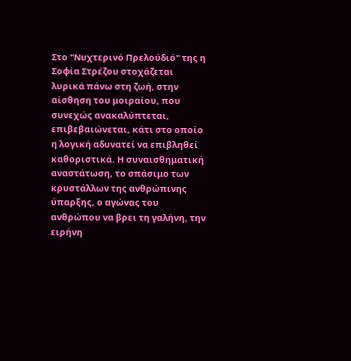Στο "Νυχτερινό Πρελούδιό" της η Σοφία Στρέζου στοχάζεται λυρικά πάνω στη ζωή, στην αίσθηση του μοιραίου, που συνεχώς ανακαλύπτεται, επιβεβαιώνεται, κάτι στο οποίο η λογική αδυνατεί να επιβληθεί καθοριστικά. Η συναισθηματική αναστάτωση, το σπάσιμο των κρυστάλλων της ανθρώπινης ύπαρξης, ο αγώνας του ανθρώπου να βρει τη γαλήνη, την ειρήνη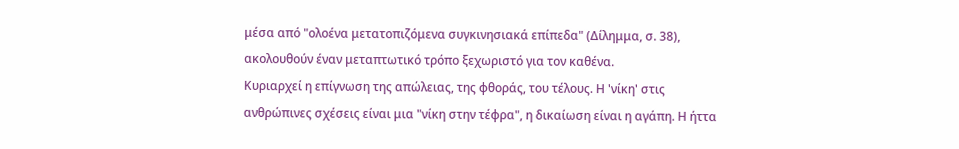μέσα από "ολοένα μετατοπιζόμενα συγκινησιακά επίπεδα" (Δίλημμα, σ. 38), ακολουθούν έναν μεταπτωτικό τρόπο ξεχωριστό για τον καθένα.
Κυριαρχεί η επίγνωση της απώλειας, της φθοράς, του τέλους. Η 'νίκη' στις ανθρώπινες σχέσεις είναι μια "νίκη στην τέφρα", η δικαίωση είναι η αγάπη. Η ήττα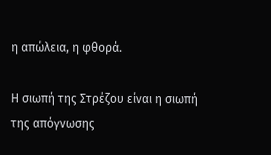η απώλεια, η φθορά.

Η σιωπή της Στρέζου είναι η σιωπή της απόγνωσης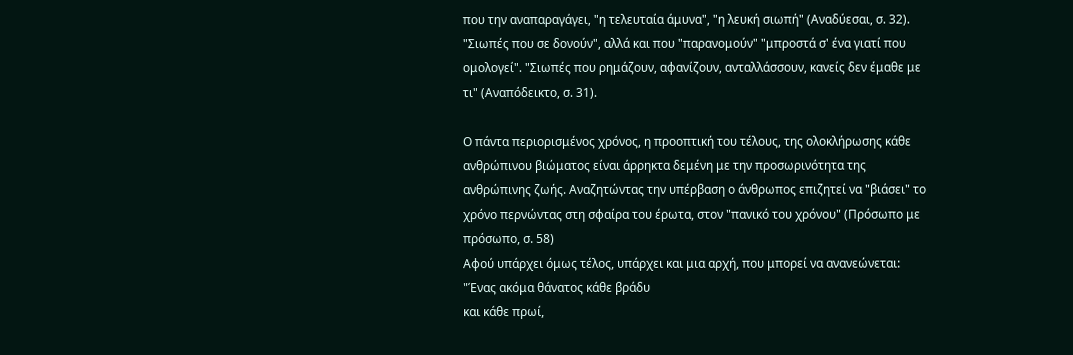που την αναπαραγάγει, "η τελευταία άμυνα", "η λευκή σιωπή" (Αναδύεσαι, σ. 32). "Σιωπές που σε δονούν", αλλά και που "παρανομούν" "μπροστά σ' ένα γιατί που ομολογεί". "Σιωπές που ρημάζουν, αφανίζουν, ανταλλάσσουν, κανείς δεν έμαθε με τι" (Αναπόδεικτο, σ. 31).

Ο πάντα περιορισμένος χρόνος, η προοπτική του τέλους, της ολοκλήρωσης κάθε ανθρώπινου βιώματος είναι άρρηκτα δεμένη με την προσωρινότητα της ανθρώπινης ζωής. Αναζητώντας την υπέρβαση ο άνθρωπος επιζητεί να "βιάσει" το χρόνο περνώντας στη σφαίρα του έρωτα, στον "πανικό του χρόνου" (Πρόσωπο με πρόσωπο, σ. 58)
Αφού υπάρχει όμως τέλος, υπάρχει και μια αρχή, που μπορεί να ανανεώνεται:
"Ένας ακόμα θάνατος κάθε βράδυ
και κάθε πρωί,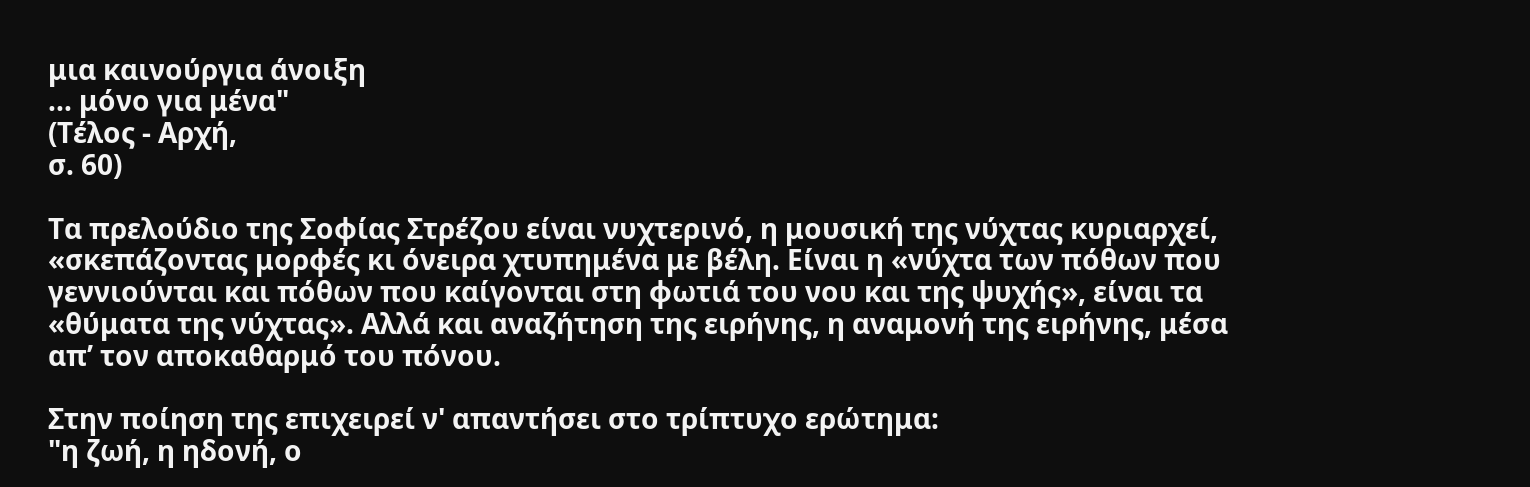μια καινούργια άνοιξη
... μόνο για μένα"
(Τέλος - Αρχή,
σ. 60)

Τα πρελούδιο της Σοφίας Στρέζου είναι νυχτερινό, η μουσική της νύχτας κυριαρχεί, «σκεπάζοντας μορφές κι όνειρα χτυπημένα με βέλη. Είναι η «νύχτα των πόθων που γεννιούνται και πόθων που καίγονται στη φωτιά του νου και της ψυχής», είναι τα «θύματα της νύχτας». Αλλά και αναζήτηση της ειρήνης, η αναμονή της ειρήνης, μέσα απ’ τον αποκαθαρμό του πόνου.

Στην ποίηση της επιχειρεί ν' απαντήσει στο τρίπτυχο ερώτημα:
"η ζωή, η ηδονή, ο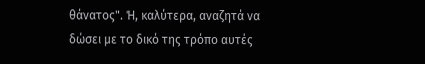θάνατος". Ή, καλύτερα, αναζητά να δώσει με το δικό της τρόπο αυτές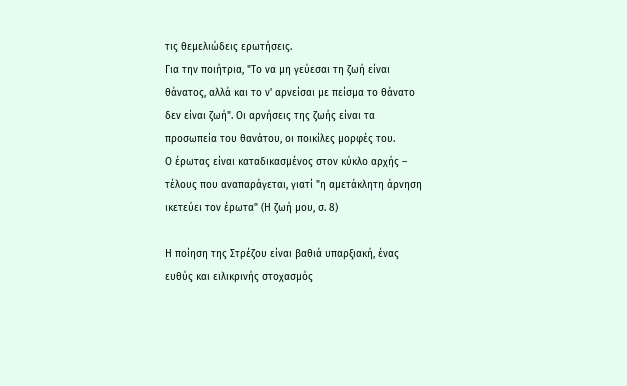τις θεμελιώδεις ερωτήσεις.
Για την ποιήτρια, "Το να μη γεύεσαι τη ζωή είναι θάνατος, αλλά και το ν' αρνείσαι με πείσμα το θάνατο δεν είναι ζωή". Οι αρνήσεις της ζωής είναι τα προσωπεία του θανάτου, οι ποικίλες μορφές του.
Ο έρωτας είναι καταδικασμένος στον κύκλο αρχής – τέλους που αναπαράγεται, γιατί "η αμετάκλητη άρνηση ικετεύει τον έρωτα" (Η ζωή μου, σ. 8)

Η ποίηση της Στρέζου είναι βαθιά υπαρξιακή, ένας ευθύς και ειλικρινής στοχασμός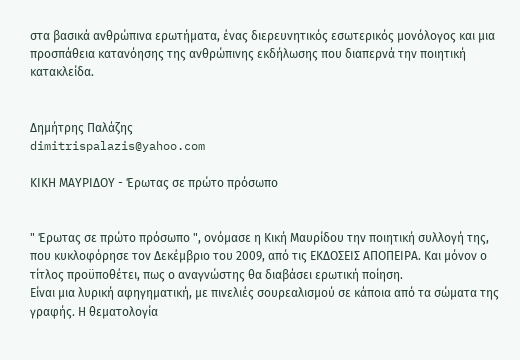στα βασικά ανθρώπινα ερωτήματα, ένας διερευνητικός εσωτερικός μονόλογος και μια προσπάθεια κατανόησης της ανθρώπινης εκδήλωσης που διαπερνά την ποιητική κατακλείδα.


Δημήτρης Παλάζης
dimitrispalazis@yahoo.com

ΚΙΚΗ ΜΑΥΡΙΔΟΥ - Έρωτας σε πρώτο πρόσωπο


" Έρωτας σε πρώτο πρόσωπο ", ονόμασε η Κική Μαυρίδου την ποιητική συλλογή της, που κυκλοφόρησε τον Δεκέμβριο του 2009, από τις ΕΚΔΟΣΕΙΣ ΑΠΟΠΕΙΡΑ. Και μόνον ο τίτλος προϋποθέτει, πως ο αναγνώστης θα διαβάσει ερωτική ποίηση.
Είναι μια λυρική αφηγηματική, με πινελιές σουρεαλισμού σε κάποια από τα σώματα της γραφής. Η θεματολογία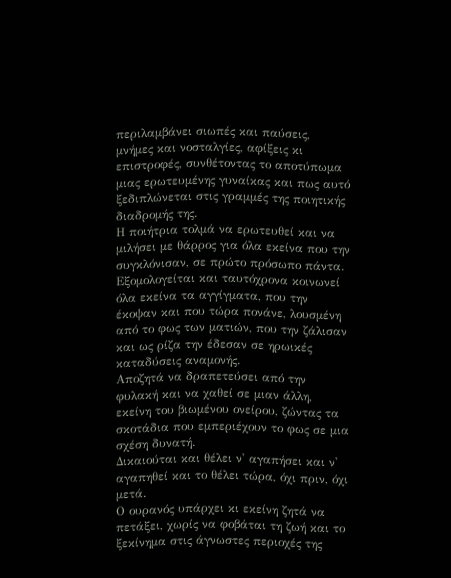περιλαμβάνει σιωπές και παύσεις, μνήμες και νοσταλγίες, αφίξεις κι επιστροφές, συνθέτοντας το αποτύπωμα μιας ερωτευμένης γυναίκας και πως αυτό ξεδιπλώνεται στις γραμμές της ποιητικής διαδρομής της.
Η ποιήτρια τολμά να ερωτευθεί και να μιλήσει με θάρρος για όλα εκείνα που την συγκλόνισαν, σε πρώτο πρόσωπο πάντα.
Εξομολογείται και ταυτόχρονα κοινωνεί όλα εκείνα τα αγγίγματα, που την έκοψαν και που τώρα πονάνε, λουσμένη από το φως των ματιών, που την ζάλισαν και ως ρίζα την έδεσαν σε ηρωικές καταδύσεις αναμονής.
Αποζητά να δραπετεύσει από την φυλακή και να χαθεί σε μιαν άλλη, εκείνη του βιωμένου ονείρου, ζώντας τα σκοτάδια που εμπεριέχουν το φως σε μια σχέση δυνατή.
Δικαιούται και θέλει ν' αγαπήσει και ν' αγαπηθεί και το θέλει τώρα, όχι πριν, όχι μετά.
Ο ουρανός υπάρχει κι εκείνη ζητά να πετάξει, χωρίς να φοβάται τη ζωή και το ξεκίνημα στις άγνωστες περιοχές της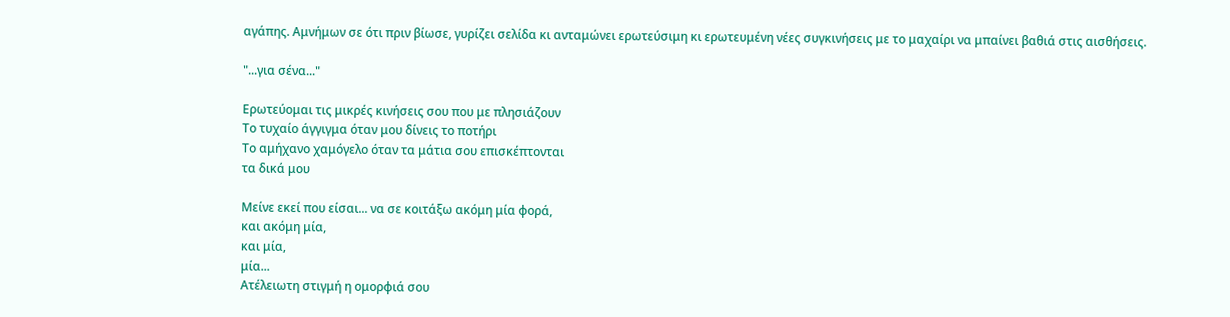αγάπης. Αμνήμων σε ότι πριν βίωσε, γυρίζει σελίδα κι ανταμώνει ερωτεύσιμη κι ερωτευμένη νέες συγκινήσεις με το μαχαίρι να μπαίνει βαθιά στις αισθήσεις.

"...για σένα..."

Ερωτεύομαι τις μικρές κινήσεις σου που με πλησιάζουν
Το τυχαίο άγγιγμα όταν μου δίνεις το ποτήρι
Το αμήχανο χαμόγελο όταν τα μάτια σου επισκέπτονται
τα δικά μου

Μείνε εκεί που είσαι... να σε κοιτάξω ακόμη μία φορά,
και ακόμη μία,
και μία,
μία...
Ατέλειωτη στιγμή η ομορφιά σου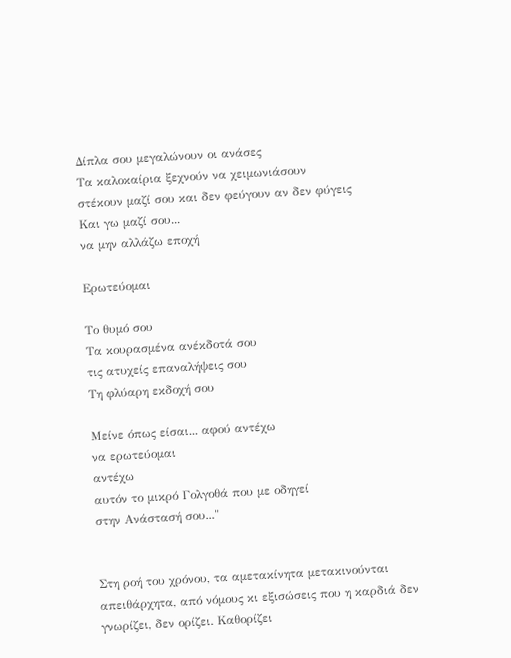Δίπλα σου μεγαλώνουν οι ανάσες
Τα καλοκαίρια ξεχνούν να χειμωνιάσουν
στέκουν μαζί σου και δεν φεύγουν αν δεν φύγεις
Και γω μαζί σου...
να μην αλλάζω εποχή

Ερωτεύομαι

Το θυμό σου
Τα κουρασμένα ανέκδοτά σου
τις ατυχείς επαναλήψεις σου
Τη φλύαρη εκδοχή σου

Μείνε όπως είσαι... αφού αντέχω
να ερωτεύομαι
αντέχω
αυτόν το μικρό Γολγοθά που με οδηγεί
στην Ανάστασή σου..."


Στη ροή του χρόνου, τα αμετακίνητα μετακινούνται απειθάρχητα, από νόμους κι εξισώσεις που η καρδιά δεν γνωρίζει, δεν ορίζει. Καθορίζει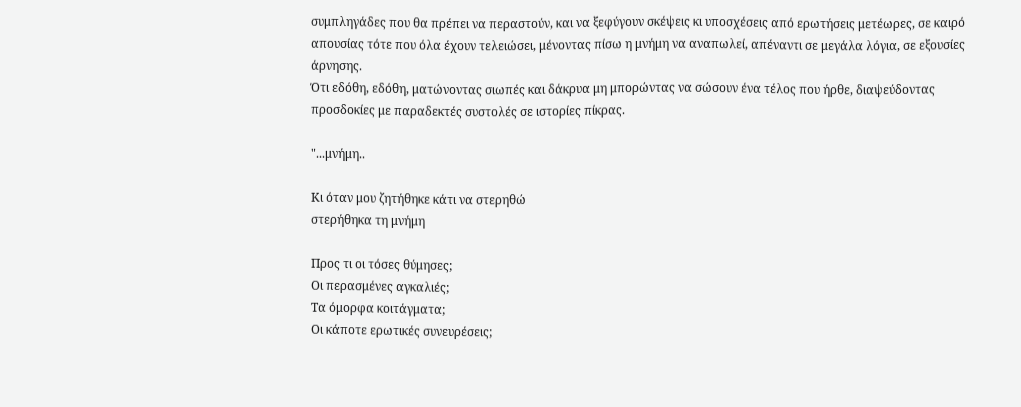συμπληγάδες που θα πρέπει να περαστούν, και να ξεφύγουν σκέψεις κι υποσχέσεις από ερωτήσεις μετέωρες, σε καιρό απουσίας τότε που όλα έχουν τελειώσει, μένοντας πίσω η μνήμη να αναπωλεί, απέναντι σε μεγάλα λόγια, σε εξουσίες άρνησης.
Ότι εδόθη, εδόθη, ματώνοντας σιωπές και δάκρυα μη μπορώντας να σώσουν ένα τέλος που ήρθε, διαψεύδοντας προσδοκίες με παραδεκτές συστολές σε ιστορίες πίκρας.

"...μνήμη..

Κι όταν μου ζητήθηκε κάτι να στερηθώ
στερήθηκα τη μνήμη

Προς τι οι τόσες θύμησες;
Οι περασμένες αγκαλιές;
Τα όμορφα κοιτάγματα;
Οι κάποτε ερωτικές συνευρέσεις;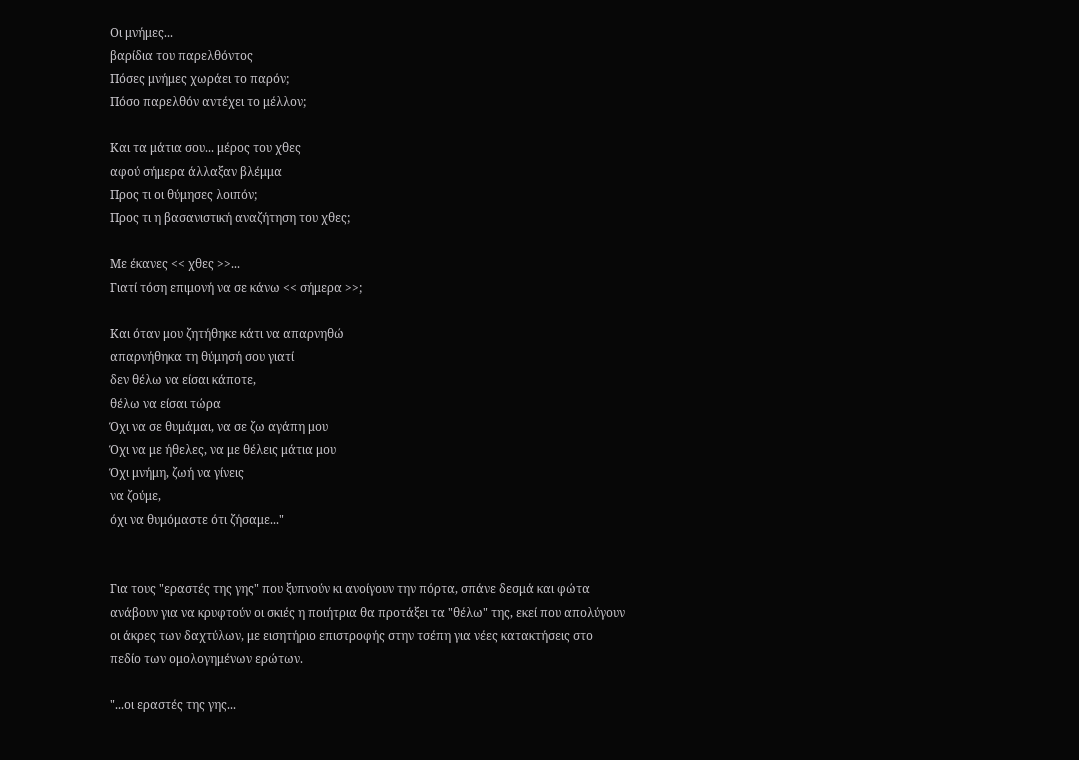Οι μνήμες...
βαρίδια του παρελθόντος
Πόσες μνήμες χωράει το παρόν;
Πόσο παρελθόν αντέχει το μέλλον;

Και τα μάτια σου... μέρος του χθες
αφού σήμερα άλλαξαν βλέμμα
Προς τι οι θύμησες λοιπόν;
Προς τι η βασανιστική αναζήτηση του χθες;

Με έκανες << χθες >>...
Γιατί τόση επιμονή να σε κάνω << σήμερα >>;

Και όταν μου ζητήθηκε κάτι να απαρνηθώ
απαρνήθηκα τη θύμησή σου γιατί
δεν θέλω να είσαι κάποτε,
θέλω να είσαι τώρα
Όχι να σε θυμάμαι, να σε ζω αγάπη μου
Όχι να με ήθελες, να με θέλεις μάτια μου
Όχι μνήμη, ζωή να γίνεις
να ζούμε,
όχι να θυμόμαστε ότι ζήσαμε..."


Για τους "εραστές της γης" που ξυπνούν κι ανοίγουν την πόρτα, σπάνε δεσμά και φώτα ανάβουν για να κρυφτούν οι σκιές η ποιήτρια θα προτάξει τα "θέλω" της, εκεί που απολύγουν οι άκρες των δαχτύλων, με εισητήριο επιστροφής στην τσέπη για νέες κατακτήσεις στο πεδίο των ομολογημένων ερώτων.

"...οι εραστές της γης...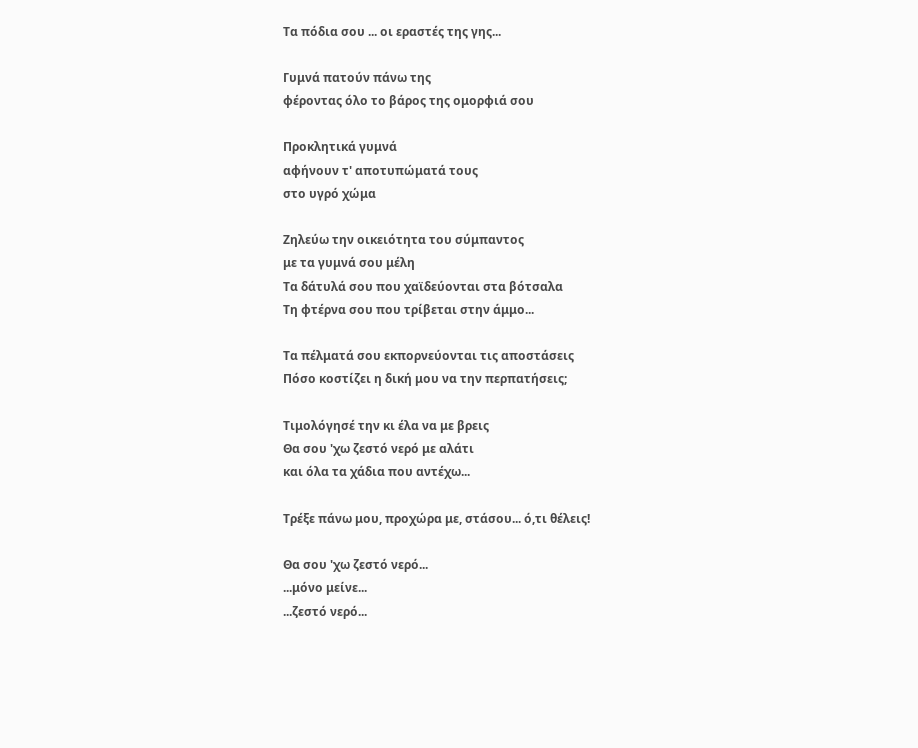Τα πόδια σου ... οι εραστές της γης...

Γυμνά πατούν πάνω της
φέροντας όλο το βάρος της ομορφιά σου

Προκλητικά γυμνά
αφήνουν τ' αποτυπώματά τους
στο υγρό χώμα

Ζηλεύω την οικειότητα του σύμπαντος
με τα γυμνά σου μέλη
Τα δάτυλά σου που χαϊδεύονται στα βότσαλα
Τη φτέρνα σου που τρίβεται στην άμμο...

Τα πέλματά σου εκπορνεύονται τις αποστάσεις
Πόσο κοστίζει η δική μου να την περπατήσεις;

Τιμολόγησέ την κι έλα να με βρεις
Θα σου 'χω ζεστό νερό με αλάτι
και όλα τα χάδια που αντέχω...

Τρέξε πάνω μου, προχώρα με, στάσου... ό,τι θέλεις!

Θα σου 'χω ζεστό νερό...
...μόνο μείνε...
...ζεστό νερό...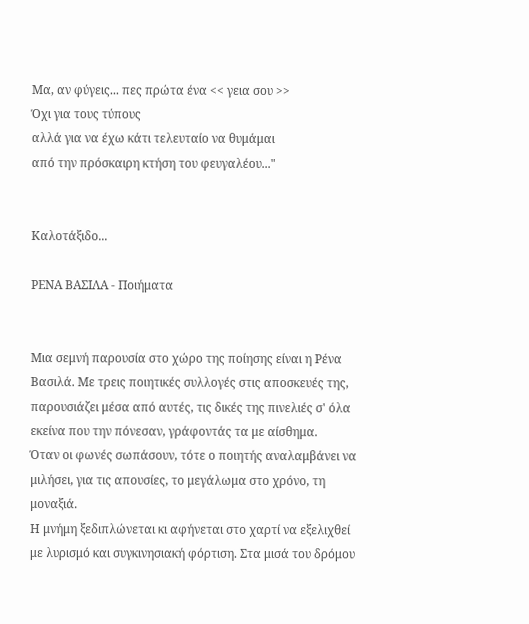Μα, αν φύγεις... πες πρώτα ένα << γεια σου >>
Όχι για τους τύπους
αλλά για να έχω κάτι τελευταίο να θυμάμαι
από την πρόσκαιρη κτήση του φευγαλέου..."


Καλοτάξιδο...

ΡΕΝΑ ΒΑΣΙΛΑ - Ποιήματα


Μια σεμνή παρουσία στο χώρο της ποίησης είναι η Ρένα Βασιλά. Με τρεις ποιητικές συλλογές στις αποσκευές της, παρουσιάζει μέσα από αυτές, τις δικές της πινελιές σ' όλα εκείνα που την πόνεσαν, γράφοντάς τα με αίσθημα.
Όταν οι φωνές σωπάσουν, τότε ο ποιητής αναλαμβάνει να μιλήσει, για τις απουσίες, το μεγάλωμα στο χρόνο, τη μοναξιά.
Η μνήμη ξεδιπλώνεται κι αφήνεται στο χαρτί να εξελιχθεί με λυρισμό και συγκινησιακή φόρτιση. Στα μισά του δρόμου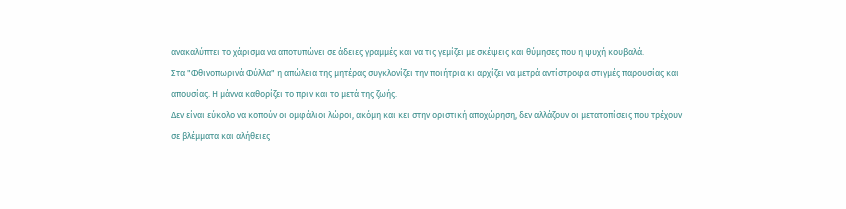ανακαλύπτει το χάρισμα να αποτυπώνει σε άδειες γραμμές και να τις γεμίζει με σκέψεις και θύμησες που η ψυχή κουβαλά.
Στα "Φθινοπωρινά Φύλλα" η απώλεια της μητέρας συγκλονίζει την ποιήτρια κι αρχίζει να μετρά αντίστροφα στιγμές παρουσίας και απουσίας. Η μάννα καθορίζει το πριν και το μετά της ζωής.
Δεν είναι εύκολο να κοπούν οι ομφάλιοι λώροι, ακόμη και κει στην οριστική αποχώρηση, δεν αλλάζουν οι μετατοπίσεις που τρέχουν σε βλέμματα και αλήθειες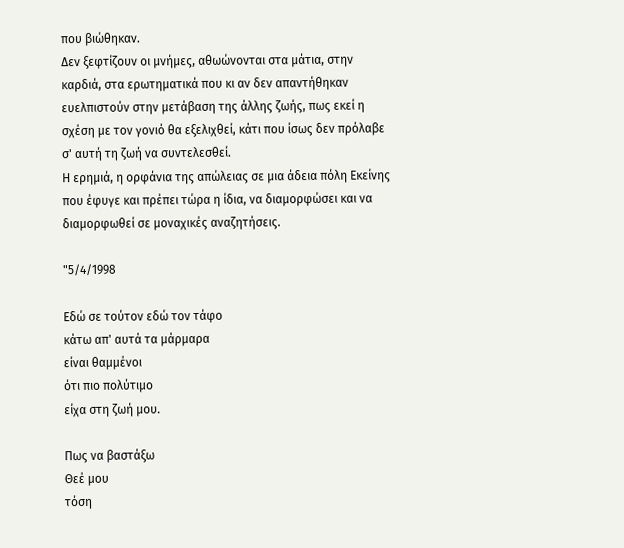που βιώθηκαν.
Δεν ξεφτίζουν οι μνήμες, αθωώνονται στα μάτια, στην καρδιά, στα ερωτηματικά που κι αν δεν απαντήθηκαν ευελπιστούν στην μετάβαση της άλλης ζωής, πως εκεί η σχέση με τον γονιό θα εξελιχθεί, κάτι που ίσως δεν πρόλαβε σ' αυτή τη ζωή να συντελεσθεί.
Η ερημιά, η ορφάνια της απώλειας σε μια άδεια πόλη Εκείνης που έφυγε και πρέπει τώρα η ίδια, να διαμορφώσει και να διαμορφωθεί σε μοναχικές αναζητήσεις.

"5/4/1998

Εδώ σε τούτον εδώ τον τάφο
κάτω απ' αυτά τα μάρμαρα
είναι θαμμένοι
ότι πιο πολύτιμο
είχα στη ζωή μου.

Πως να βαστάξω
Θεέ μου
τόση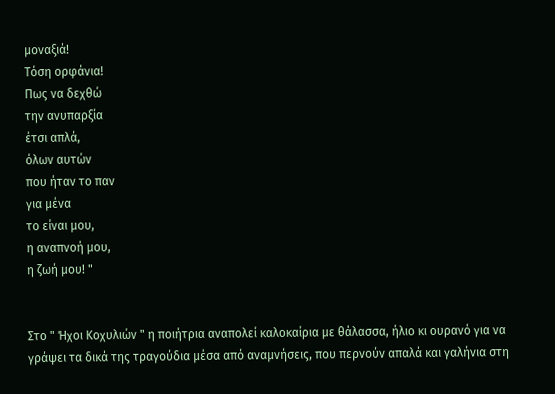μοναξιά!
Τόση ορφάνια!
Πως να δεχθώ
την ανυπαρξία
έτσι απλά,
όλων αυτών
που ήταν το παν
για μένα
το είναι μου,
η αναπνοή μου,
η ζωή μου! "


Στο " Ήχοι Κοχυλιών " η ποιήτρια αναπολεί καλοκαίρια με θάλασσα, ήλιο κι ουρανό για να γράψει τα δικά της τραγούδια μέσα από αναμνήσεις, που περνούν απαλά και γαλήνια στη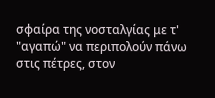σφαίρα της νοσταλγίας με τ' "αγαπώ" να περιπολούν πάνω στις πέτρες, στον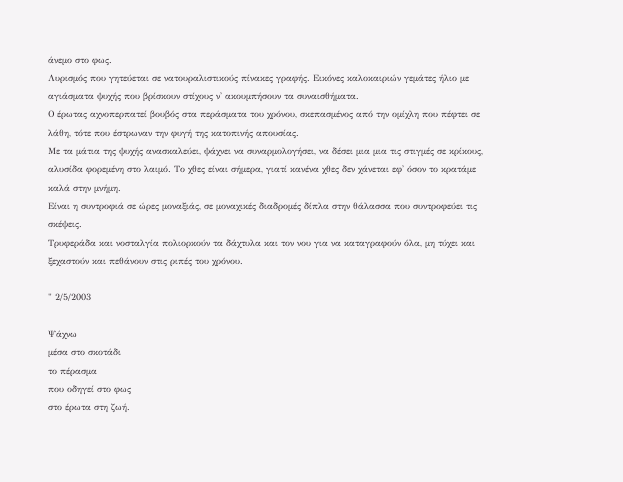άνεμο στο φως.
Λυρισμός που γητεύεται σε νατουραλιστικούς πίνακες γραφής. Εικόνες καλοκαιριών γεμάτες ήλιο με αγιάσματα ψυχής που βρίσκουν στίχους ν' ακουμπήσουν τα συναισθήματα.
Ο έρωτας αχνοπερπατεί βουβός στα περάσματα του χρόνου, σκεπασμένος από την ομίχλη που πέφτει σε λάθη, τότε που έστρωναν την φυγή της κατοπινής απουσίας.
Με τα μάτια της ψυχής ανασκαλεύει, ψάχνει να συναρμολογήσει, να δέσει μια μια τις στιγμές σε κρίκους, αλυσίδα φορεμένη στο λαιμό. Το χθες είναι σήμερα, γιατί κανένα χθες δεν χάνεται εφ' όσον το κρατάμε καλά στην μνήμη.
Είναι η συντροφιά σε ώρες μοναξιάς, σε μοναχικές διαδρομές δίπλα στην θάλασσα που συντροφεύει τις σκέψεις.
Τρυφεράδα και νοσταλγία πολιορκούν τα δάχτυλα και τον νου για να καταγραφούν όλα, μη τύχει και ξεχαστούν και πεθάνουν στις ριπές του χρόνου.

" 2/5/2003

Ψάχνω
μέσα στο σκοτάδι
το πέρασμα
που οδηγεί στο φως
στο έρωτα στη ζωή.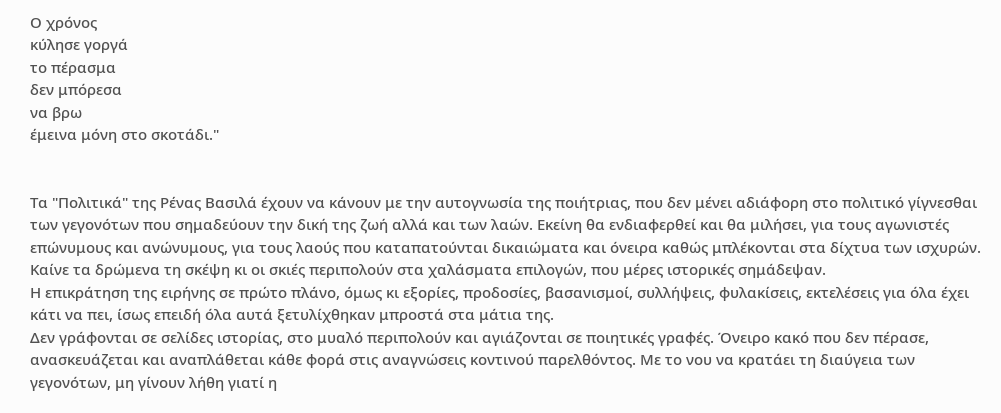Ο χρόνος
κύλησε γοργά
το πέρασμα
δεν μπόρεσα
να βρω
έμεινα μόνη στο σκοτάδι."


Τα "Πολιτικά" της Ρένας Βασιλά έχουν να κάνουν με την αυτογνωσία της ποιήτριας, που δεν μένει αδιάφορη στο πολιτικό γίγνεσθαι των γεγονότων που σημαδεύουν την δική της ζωή αλλά και των λαών. Εκείνη θα ενδιαφερθεί και θα μιλήσει, για τους αγωνιστές επώνυμους και ανώνυμους, για τους λαούς που καταπατούνται δικαιώματα και όνειρα καθώς μπλέκονται στα δίχτυα των ισχυρών.
Καίνε τα δρώμενα τη σκέψη κι οι σκιές περιπολούν στα χαλάσματα επιλογών, που μέρες ιστορικές σημάδεψαν.
Η επικράτηση της ειρήνης σε πρώτο πλάνο, όμως κι εξορίες, προδοσίες, βασανισμοί, συλλήψεις, φυλακίσεις, εκτελέσεις για όλα έχει κάτι να πει, ίσως επειδή όλα αυτά ξετυλίχθηκαν μπροστά στα μάτια της.
Δεν γράφονται σε σελίδες ιστορίας, στο μυαλό περιπολούν και αγιάζονται σε ποιητικές γραφές. Όνειρο κακό που δεν πέρασε, ανασκευάζεται και αναπλάθεται κάθε φορά στις αναγνώσεις κοντινού παρελθόντος. Με το νου να κρατάει τη διαύγεια των γεγονότων, μη γίνουν λήθη γιατί η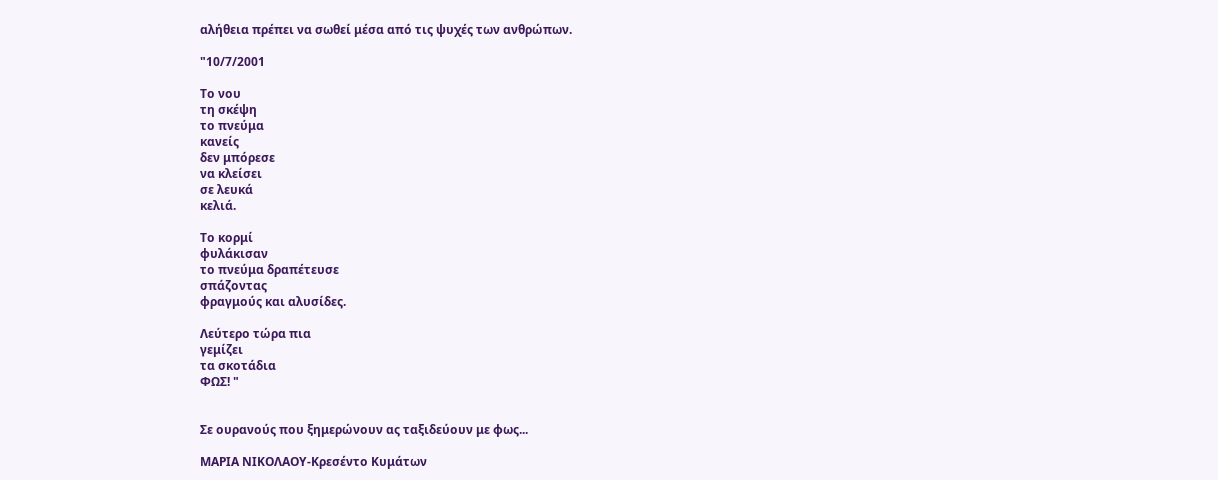αλήθεια πρέπει να σωθεί μέσα από τις ψυχές των ανθρώπων.

"10/7/2001

Το νου
τη σκέψη
το πνεύμα
κανείς
δεν μπόρεσε
να κλείσει
σε λευκά
κελιά.

Το κορμί
φυλάκισαν
το πνεύμα δραπέτευσε
σπάζοντας
φραγμούς και αλυσίδες.

Λεύτερο τώρα πια
γεμίζει
τα σκοτάδια
ΦΩΣ! "


Σε ουρανούς που ξημερώνουν ας ταξιδεύουν με φως...

ΜΑΡΙΑ ΝΙΚΟΛΑΟΥ-Κρεσέντο Κυμάτων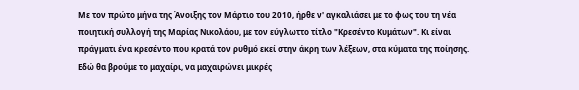Με τον πρώτο μήνα της Άνοιξης τον Μάρτιο του 2010, ήρθε ν' αγκαλιάσει με το φως του τη νέα ποιητική συλλογή της Μαρίας Νικολάου, με τον εύγλωττο τίτλο "Κρεσέντο Κυμάτων". Κι είναι πράγματι ένα κρεσέντο που κρατά τον ρυθμό εκεί στην άκρη των λέξεων, στα κύματα της ποίησης.
Εδώ θα βρούμε το μαχαίρι, να μαχαιρώνει μικρές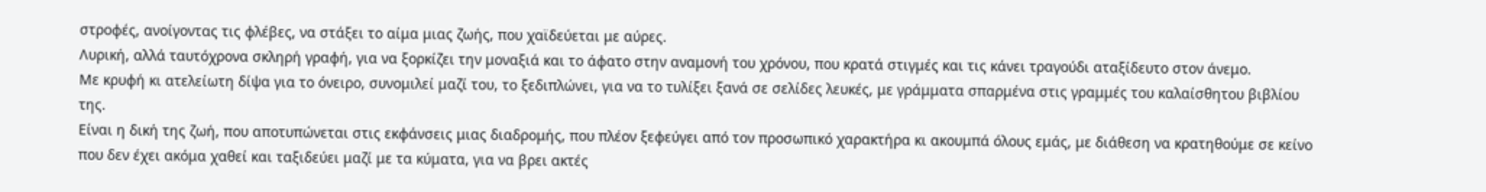στροφές, ανοίγοντας τις φλέβες, να στάξει το αίμα μιας ζωής, που χαϊδεύεται με αύρες.
Λυρική, αλλά ταυτόχρονα σκληρή γραφή, για να ξορκίζει την μοναξιά και το άφατο στην αναμονή του χρόνου, που κρατά στιγμές και τις κάνει τραγούδι αταξίδευτο στον άνεμο.
Με κρυφή κι ατελείωτη δίψα για το όνειρο, συνομιλεί μαζί του, το ξεδιπλώνει, για να το τυλίξει ξανά σε σελίδες λευκές, με γράμματα σπαρμένα στις γραμμές του καλαίσθητου βιβλίου της.
Είναι η δική της ζωή, που αποτυπώνεται στις εκφάνσεις μιας διαδρομής, που πλέον ξεφεύγει από τον προσωπικό χαρακτήρα κι ακουμπά όλους εμάς, με διάθεση να κρατηθούμε σε κείνο που δεν έχει ακόμα χαθεί και ταξιδεύει μαζί με τα κύματα, για να βρει ακτές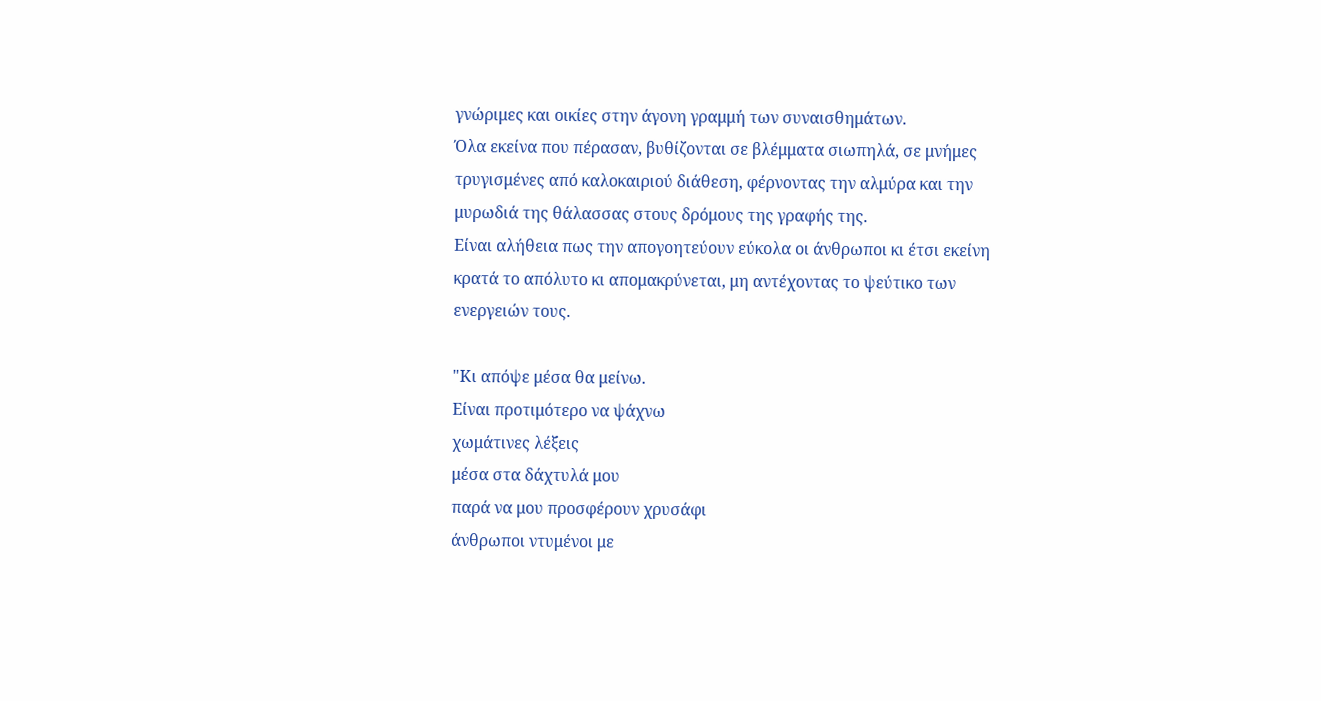γνώριμες και οικίες στην άγονη γραμμή των συναισθημάτων.
Όλα εκείνα που πέρασαν, βυθίζονται σε βλέμματα σιωπηλά, σε μνήμες τρυγισμένες από καλοκαιριού διάθεση, φέρνοντας την αλμύρα και την μυρωδιά της θάλασσας στους δρόμους της γραφής της.
Είναι αλήθεια πως την απογοητεύουν εύκολα οι άνθρωποι κι έτσι εκείνη κρατά το απόλυτο κι απομακρύνεται, μη αντέχοντας το ψεύτικο των ενεργειών τους.

"Κι απόψε μέσα θα μείνω.
Είναι προτιμότερο να ψάχνω
χωμάτινες λέξεις
μέσα στα δάχτυλά μου
παρά να μου προσφέρουν χρυσάφι
άνθρωποι ντυμένοι με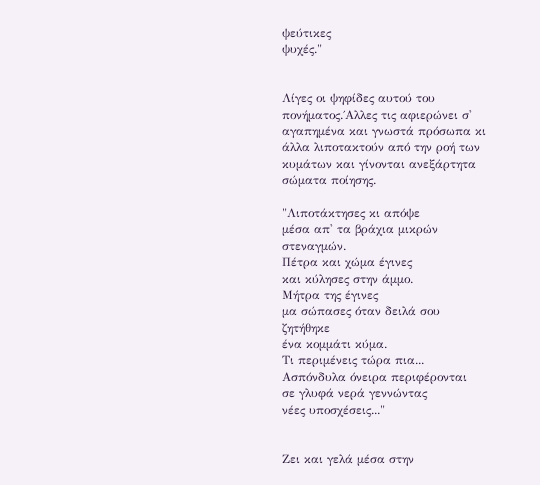ψεύτικες
ψυχές."


Λίγες οι ψηφίδες αυτού του πονήματος.΄Αλλες τις αφιερώνει σ' αγαπημένα και γνωστά πρόσωπα κι άλλα λιποτακτούν από την ροή των κυμάτων και γίνονται ανεξάρτητα σώματα ποίησης.

"Λιποτάκτησες κι απόψε
μέσα απ' τα βράχια μικρών
στεναγμών.
Πέτρα και χώμα έγινες
και κύλησες στην άμμο.
Μήτρα της έγινες
μα σώπασες όταν δειλά σου
ζητήθηκε
ένα κομμάτι κύμα.
Τι περιμένεις τώρα πια...
Ασπόνδυλα όνειρα περιφέρονται
σε γλυφά νερά γεννώντας
νέες υποσχέσεις..."


Ζει και γελά μέσα στην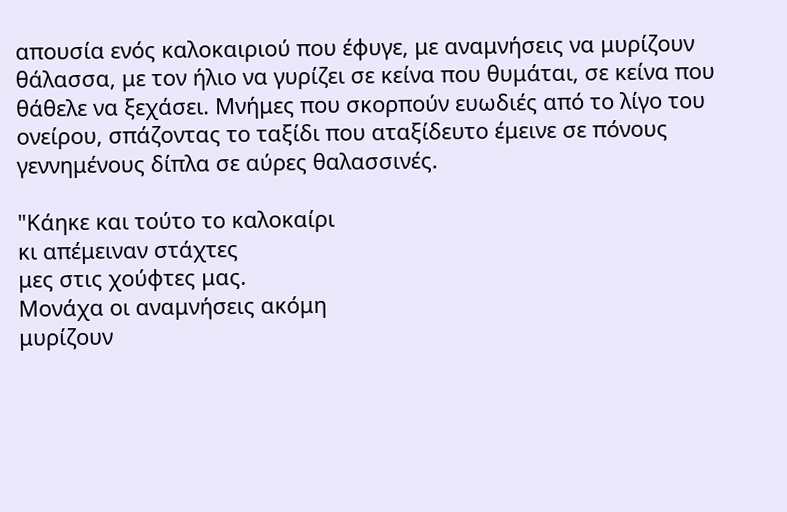απουσία ενός καλοκαιριού που έφυγε, με αναμνήσεις να μυρίζουν θάλασσα, με τον ήλιο να γυρίζει σε κείνα που θυμάται, σε κείνα που θάθελε να ξεχάσει. Μνήμες που σκορπούν ευωδιές από το λίγο του ονείρου, σπάζοντας το ταξίδι που αταξίδευτο έμεινε σε πόνους γεννημένους δίπλα σε αύρες θαλασσινές.

"Κάηκε και τούτο το καλοκαίρι
κι απέμειναν στάχτες
μες στις χούφτες μας.
Μονάχα οι αναμνήσεις ακόμη
μυρίζουν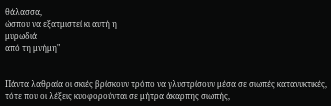θάλασσα,
ώσπου να εξατμιστεί κι αυτή η
μυρωδιά
από τη μνήμη"


Πάντα λαθραία οι σκιές βρίσκουν τρόπο να γλυστρίσουν μέσα σε σιωπές κατανυκτικές, τότε που οι λέξεις κυοφορούνται σε μήτρα άκαρπης σιωπής,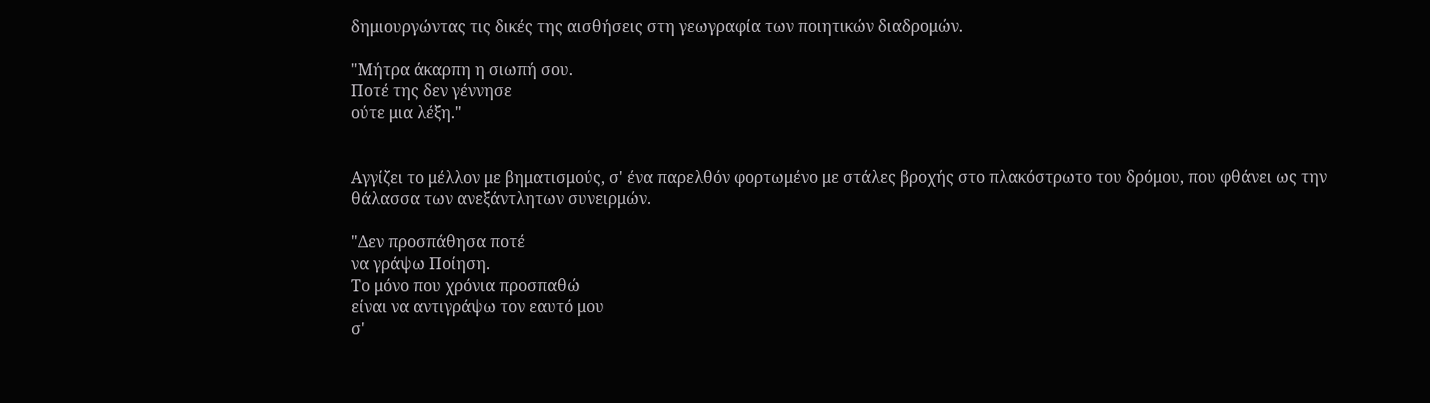δημιουργώντας τις δικές της αισθήσεις στη γεωγραφία των ποιητικών διαδρομών.

"Μήτρα άκαρπη η σιωπή σου.
Ποτέ της δεν γέννησε
ούτε μια λέξη."


Αγγίζει το μέλλον με βηματισμούς, σ' ένα παρελθόν φορτωμένο με στάλες βροχής στο πλακόστρωτο του δρόμου, που φθάνει ως την θάλασσα των ανεξάντλητων συνειρμών.

"Δεν προσπάθησα ποτέ
να γράψω Ποίηση.
Το μόνο που χρόνια προσπαθώ
είναι να αντιγράψω τον εαυτό μου
σ'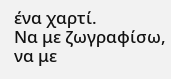ένα χαρτί.
Να με ζωγραφίσω, να με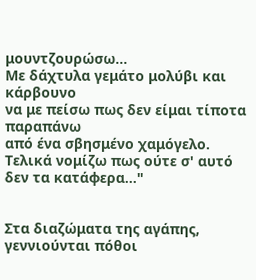μουντζουρώσω...
Με δάχτυλα γεμάτο μολύβι και
κάρβουνο
να με πείσω πως δεν είμαι τίποτα
παραπάνω
από ένα σβησμένο χαμόγελο.
Τελικά νομίζω πως ούτε σ' αυτό
δεν τα κατάφερα..."


Στα διαζώματα της αγάπης, γεννιούνται πόθοι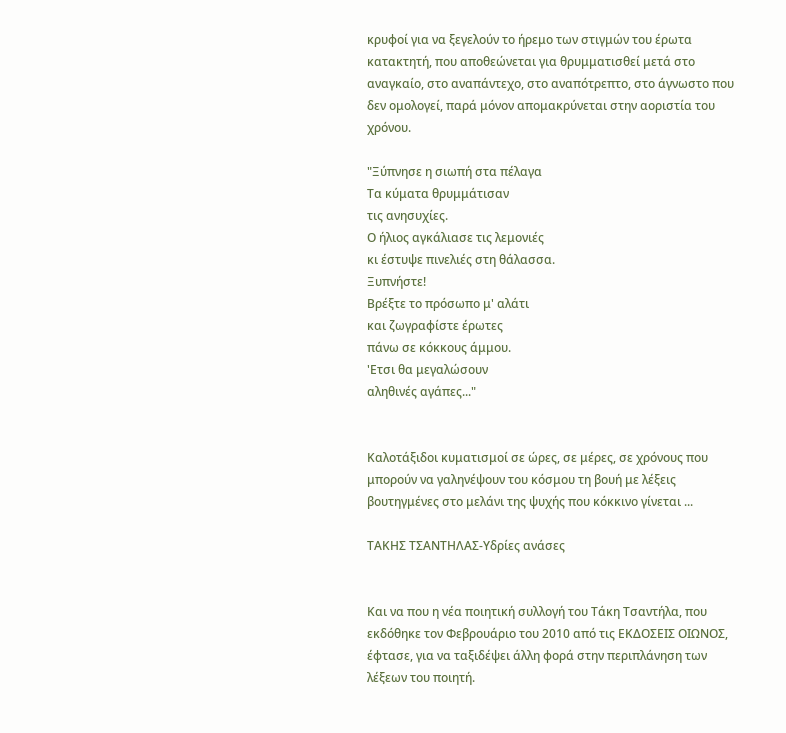κρυφοί για να ξεγελούν το ήρεμο των στιγμών του έρωτα κατακτητή, που αποθεώνεται για θρυμματισθεί μετά στο αναγκαίο, στο αναπάντεχο, στο αναπότρεπτο, στο άγνωστο που δεν ομολογεί, παρά μόνον απομακρύνεται στην αοριστία του χρόνου.

"Ξύπνησε η σιωπή στα πέλαγα
Τα κύματα θρυμμάτισαν
τις ανησυχίες.
Ο ήλιος αγκάλιασε τις λεμονιές
κι έστυψε πινελιές στη θάλασσα.
Ξυπνήστε!
Βρέξτε το πρόσωπο μ' αλάτι
και ζωγραφίστε έρωτες
πάνω σε κόκκους άμμου.
'Ετσι θα μεγαλώσουν
αληθινές αγάπες..."


Καλοτάξιδοι κυματισμοί σε ώρες, σε μέρες, σε χρόνους που μπορούν να γαληνέψουν του κόσμου τη βουή με λέξεις βουτηγμένες στο μελάνι της ψυχής που κόκκινο γίνεται ...

ΤΑΚΗΣ ΤΣΑΝΤΗΛΑΣ-Υδρίες ανάσες


Και να που η νέα ποιητική συλλογή του Τάκη Τσαντήλα, που εκδόθηκε τον Φεβρουάριο του 2010 από τις ΕΚΔΟΣΕΙΣ ΟΙΩΝΟΣ, έφτασε, για να ταξιδέψει άλλη φορά στην περιπλάνηση των λέξεων του ποιητή.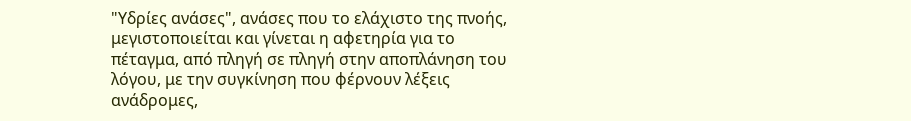"Υδρίες ανάσες", ανάσες που το ελάχιστο της πνοής, μεγιστοποιείται και γίνεται η αφετηρία για το πέταγμα, από πληγή σε πληγή στην αποπλάνηση του λόγου, με την συγκίνηση που φέρνουν λέξεις ανάδρομες,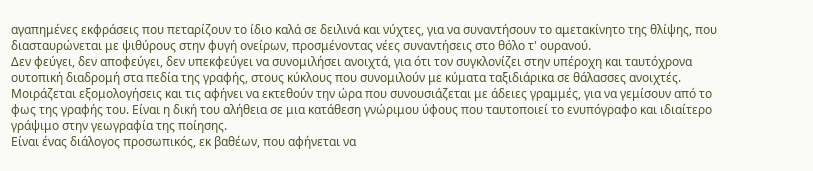αγαπημένες εκφράσεις που πεταρίζουν το ίδιο καλά σε δειλινά και νύχτες, για να συναντήσουν το αμετακίνητο της θλίψης, που διασταυρώνεται με ψιθύρους στην φυγή ονείρων, προσμένοντας νέες συναντήσεις στο θόλο τ' ουρανού.
Δεν φεύγει, δεν αποφεύγει, δεν υπεκφεύγει να συνομιλήσει ανοιχτά, για ότι τον συγκλονίζει στην υπέροχη και ταυτόχρονα ουτοπική διαδρομή στα πεδία της γραφής, στους κύκλους που συνομιλούν με κύματα ταξιδιάρικα σε θάλασσες ανοιχτές.
Μοιράζεται εξομολογήσεις και τις αφήνει να εκτεθούν την ώρα που συνουσιάζεται με άδειες γραμμές, για να γεμίσουν από το φως της γραφής του. Είναι η δική του αλήθεια σε μια κατάθεση γνώριμου ύφους που ταυτοποιεί το ενυπόγραφο και ιδιαίτερο γράψιμο στην γεωγραφία της ποίησης.
Είναι ένας διάλογος προσωπικός, εκ βαθέων, που αφήνεται να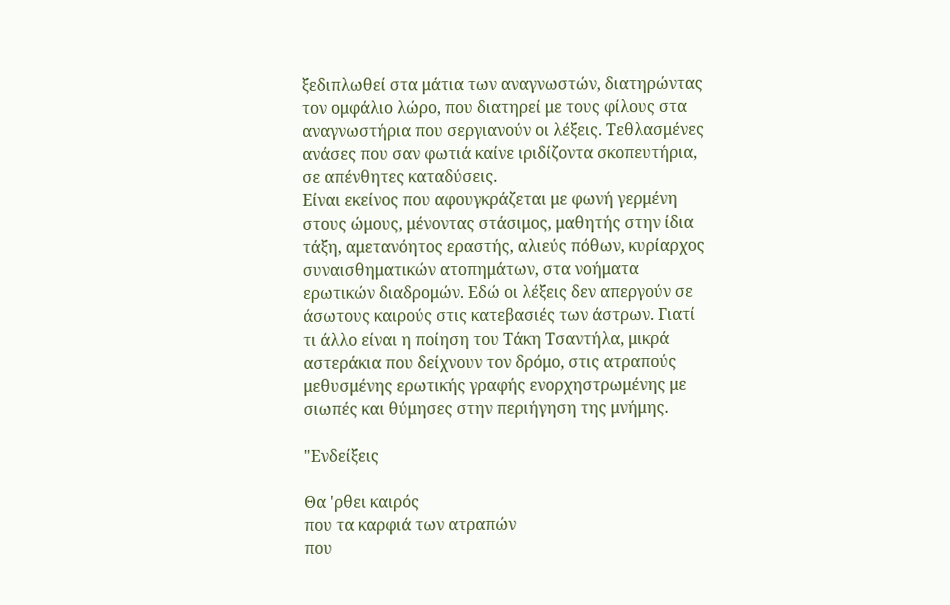ξεδιπλωθεί στα μάτια των αναγνωστών, διατηρώντας τον ομφάλιο λώρο, που διατηρεί με τους φίλους στα αναγνωστήρια που σεργιανούν οι λέξεις. Τεθλασμένες ανάσες που σαν φωτιά καίνε ιριδίζοντα σκοπευτήρια, σε απένθητες καταδύσεις.
Είναι εκείνος που αφουγκράζεται με φωνή γερμένη στους ώμους, μένοντας στάσιμος, μαθητής στην ίδια τάξη, αμετανόητος εραστής, αλιεύς πόθων, κυρίαρχος συναισθηματικών ατοπημάτων, στα νοήματα ερωτικών διαδρομών. Εδώ οι λέξεις δεν απεργούν σε άσωτους καιρούς στις κατεβασιές των άστρων. Γιατί τι άλλο είναι η ποίηση του Τάκη Τσαντήλα, μικρά αστεράκια που δείχνουν τον δρόμο, στις ατραπούς μεθυσμένης ερωτικής γραφής ενορχηστρωμένης με σιωπές και θύμησες στην περιήγηση της μνήμης.

"Ενδείξεις

Θα 'ρθει καιρός
που τα καρφιά των ατραπών
που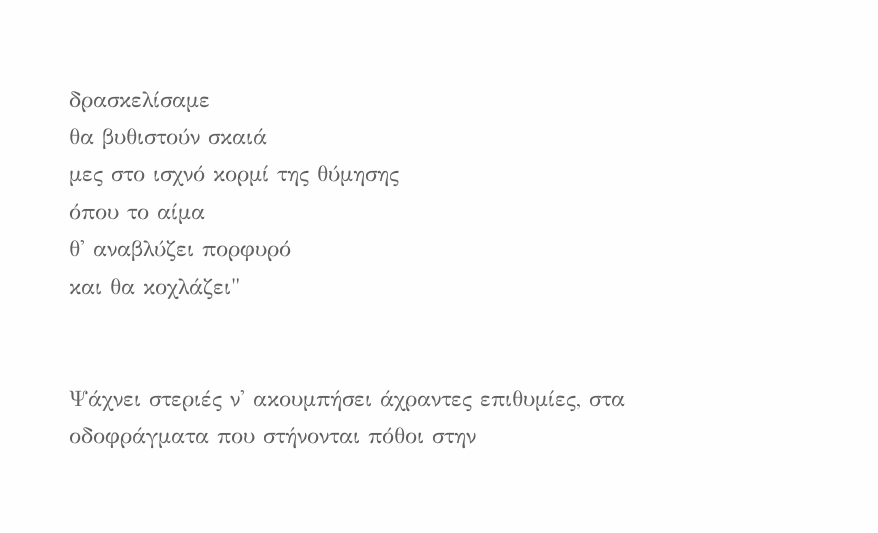δρασκελίσαμε
θα βυθιστούν σκαιά
μες στο ισχνό κορμί της θύμησης
όπου το αίμα
θ' αναβλύζει πορφυρό
και θα κοχλάζει"


Ψάχνει στεριές ν' ακουμπήσει άχραντες επιθυμίες, στα οδοφράγματα που στήνονται πόθοι στην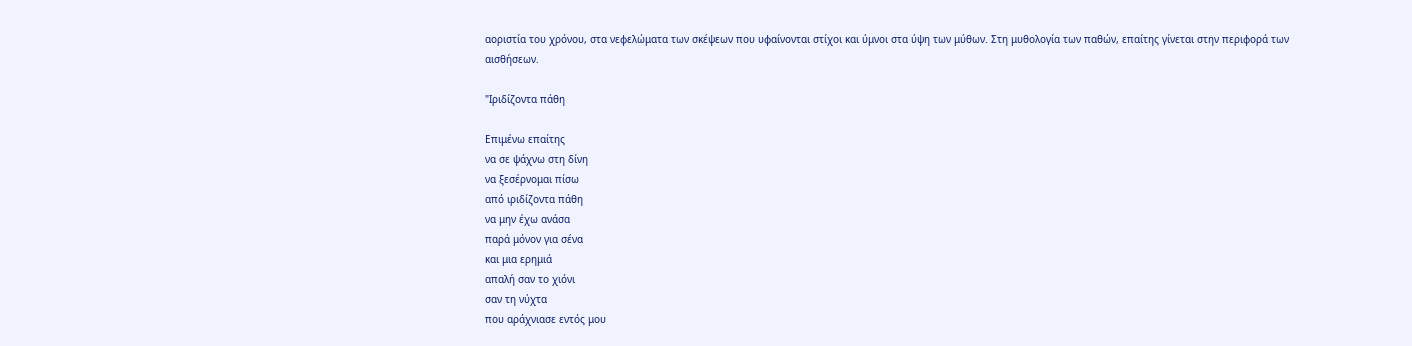αοριστία του χρόνου, στα νεφελώματα των σκέψεων που υφαίνονται στίχοι και ύμνοι στα ύψη των μύθων. Στη μυθολογία των παθών, επαίτης γίνεται στην περιφορά των αισθήσεων.

"Ιριδίζοντα πάθη

Επιμένω επαίτης
να σε ψάχνω στη δίνη
να ξεσέρνομαι πίσω
από ιριδίζοντα πάθη
να μην έχω ανάσα
παρά μόνον για σένα
και μια ερημιά
απαλή σαν το χιόνι
σαν τη νύχτα
που αράχνιασε εντός μου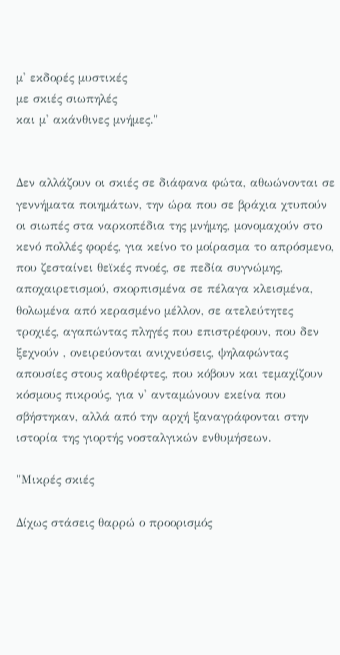μ' εκδορές μυστικές
με σκιές σιωπηλές
και μ' ακάνθινες μνήμες."


Δεν αλλάζουν οι σκιές σε διάφανα φώτα, αθωώνονται σε γεννήματα ποιημάτων, την ώρα που σε βράχια χτυπούν οι σιωπές στα ναρκοπέδια της μνήμης, μονομαχούν στο κενό πολλές φορές, για κείνο το μοίρασμα το απρόσμενο, που ζεσταίνει θεϊκές πνοές, σε πεδία συγνώμης, αποχαιρετισμού, σκορπισμένα σε πέλαγα κλεισμένα, θολωμένα από κερασμένο μέλλον, σε ατελεύτητες τροχιές, αγαπώντας πληγές που επιστρέφουν, που δεν ξεχνούν , ονειρεύονται ανιχνεύσεις, ψηλαφώντας απουσίες στους καθρέφτες, που κόβουν και τεμαχίζουν κόσμους πικρούς, για ν' ανταμώνουν εκείνα που σβήστηκαν, αλλά από την αρχή ξαναγράφονται στην ιστορία της γιορτής νοσταλγικών ενθυμήσεων.

"Μικρές σκιές

Δίχως στάσεις θαρρώ ο προορισμός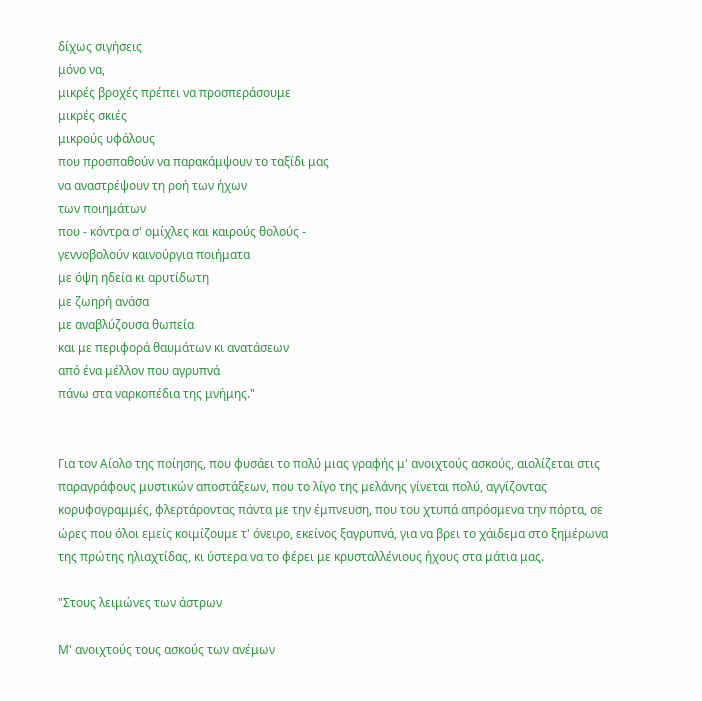δίχως σιγήσεις
μόνο να,
μικρές βροχές πρέπει να προσπεράσουμε
μικρές σκιές
μικρούς υφάλους
που προσπαθούν να παρακάμψουν το ταξίδι μας
να αναστρέψουν τη ροή των ήχων
των ποιημάτων
που - κόντρα σ' ομίχλες και καιρούς θολούς -
γεννοβολούν καινούργια ποιήματα
με όψη ηδεία κι αρυτίδωτη
με ζωηρή ανάσα
με αναβλύζουσα θωπεία
και με περιφορά θαυμάτων κι ανατάσεων
από ένα μέλλον που αγρυπνά
πάνω στα ναρκοπέδια της μνήμης."


Για τον Αίολο της ποίησης, που φυσάει το πολύ μιας γραφής μ' ανοιχτούς ασκούς, αιολίζεται στις παραγράφους μυστικών αποστάξεων, που το λίγο της μελάνης γίνεται πολύ, αγγίζοντας κορυφογραμμές, φλερτάροντας πάντα με την έμπνευση, που του χτυπά απρόσμενα την πόρτα, σε ώρες που όλοι εμείς κοιμίζουμε τ' όνειρο, εκείνος ξαγρυπνά, για να βρει το χάιδεμα στο ξημέρωνα της πρώτης ηλιαχτίδας, κι ύστερα να το φέρει με κρυσταλλένιους ήχους στα μάτια μας.

"Στους λειμώνες των άστρων

Μ' ανοιχτούς τους ασκούς των ανέμων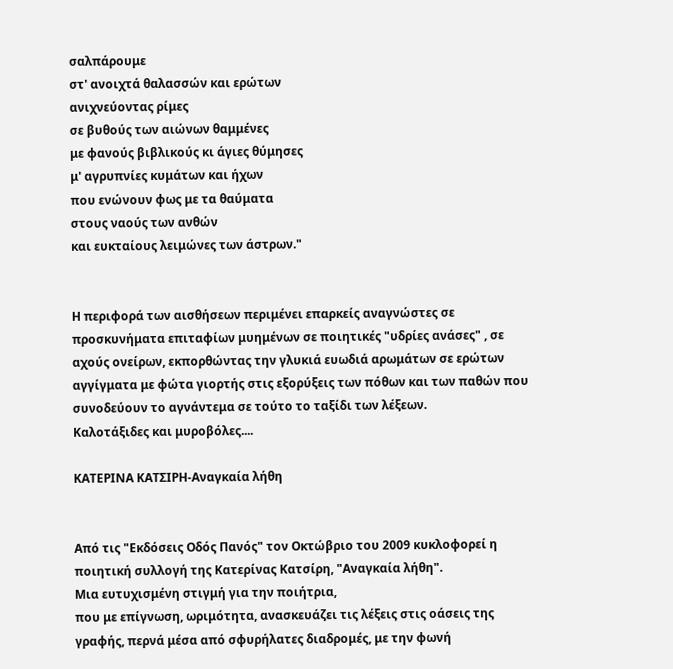σαλπάρουμε
στ' ανοιχτά θαλασσών και ερώτων
ανιχνεύοντας ρίμες
σε βυθούς των αιώνων θαμμένες
με φανούς βιβλικούς κι άγιες θύμησες
μ' αγρυπνίες κυμάτων και ήχων
που ενώνουν φως με τα θαύματα
στους ναούς των ανθών
και ευκταίους λειμώνες των άστρων."


Η περιφορά των αισθήσεων περιμένει επαρκείς αναγνώστες σε προσκυνήματα επιταφίων μυημένων σε ποιητικές "υδρίες ανάσες" , σε αχούς ονείρων, εκπορθώντας την γλυκιά ευωδιά αρωμάτων σε ερώτων αγγίγματα με φώτα γιορτής στις εξορύξεις των πόθων και των παθών που συνοδεύουν το αγνάντεμα σε τούτο το ταξίδι των λέξεων.
Καλοτάξιδες και μυροβόλες....

ΚΑΤΕΡΙΝΑ ΚΑΤΣΙΡΗ-Αναγκαία λήθη


Από τις "Εκδόσεις Οδός Πανός" τον Οκτώβριο του 2009 κυκλοφορεί η ποιητική συλλογή της Κατερίνας Κατσίρη, "Αναγκαία λήθη".
Μια ευτυχισμένη στιγμή για την ποιήτρια,
που με επίγνωση, ωριμότητα, ανασκευάζει τις λέξεις στις οάσεις της γραφής, περνά μέσα από σφυρήλατες διαδρομές, με την φωνή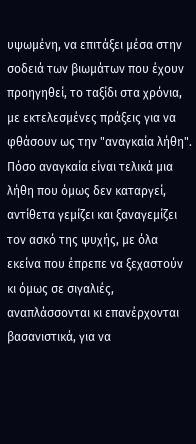υψωμένη, να επιτάξει μέσα στην σοδειά των βιωμάτων που έχουν προηγηθεί, το ταξίδι στα χρόνια, με εκτελεσμένες πράξεις για να φθάσουν ως την "αναγκαία λήθη".
Πόσο αναγκαία είναι τελικά μια λήθη που όμως δεν καταργεί, αντίθετα γεμίζει και ξαναγεμίζει τον ασκό της ψυχής, με όλα εκείνα που έπρεπε να ξεχαστούν κι όμως σε σιγαλιές, αναπλάσσονται κι επανέρχονται βασανιστικά, για να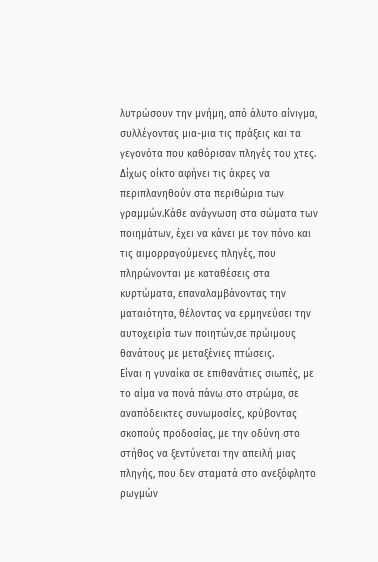λυτρώσουν την μνήμη, από άλυτο αίνιγμα, συλλέγοντας μια-μια τις πράξεις και τα γεγονότα που καθόρισαν πληγές του χτες.
Δίχως οίκτο αφήνει τις άκρες να περιπλανηθούν στα περιθώρια των γραμμών.Κάθε ανάγνωση στα σώματα των ποιημάτων, έχει να κάνει με τον πόνο και τις αιμορραγούμενες πληγές, που πληρώνονται με καταθέσεις στα κυρτώματα, επαναλαμβάνοντας την ματαιότητα, θέλοντας να ερμηνεύσει την αυτοχειρία των ποιητών,σε πρώιμους θανάτους με μεταξένιες πτώσεις.
Είναι η γυναίκα σε επιθανάτιες σιωπές, με το αίμα να πονά πάνω στο στρώμα, σε αναπόδεικτες συνωμοσίες, κρύβοντας σκοπούς προδοσίας, με την οδύνη στο στήθος να ξεντύνεται την απειλή μιας πληγής, που δεν σταματά στο ανεξόφλητο ρωγμών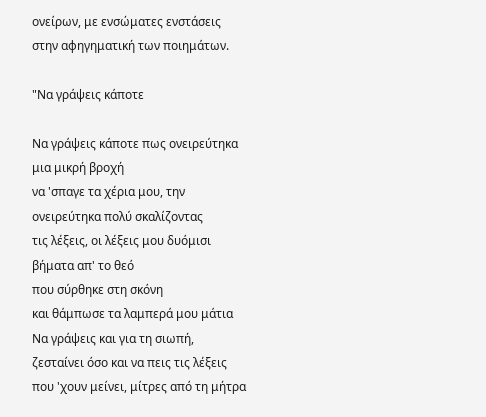ονείρων, με ενσώματες ενστάσεις στην αφηγηματική των ποιημάτων.

"Να γράψεις κάποτε

Να γράψεις κάποτε πως ονειρεύτηκα μια μικρή βροχή
να 'σπαγε τα χέρια μου, την ονειρεύτηκα πολύ σκαλίζοντας
τις λέξεις, οι λέξεις μου δυόμισι βήματα απ' το θεό
που σύρθηκε στη σκόνη
και θάμπωσε τα λαμπερά μου μάτια
Να γράψεις και για τη σιωπή, ζεσταίνει όσο και να πεις τις λέξεις
που 'χουν μείνει, μίτρες από τη μήτρα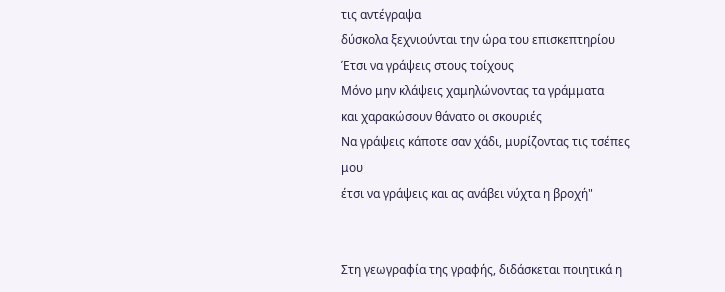τις αντέγραψα
δύσκολα ξεχνιούνται την ώρα του επισκεπτηρίου
Έτσι να γράψεις στους τοίχους
Μόνο μην κλάψεις χαμηλώνοντας τα γράμματα
και χαρακώσουν θάνατο οι σκουριές
Να γράψεις κάποτε σαν χάδι, μυρίζοντας τις τσέπες μου
έτσι να γράψεις και ας ανάβει νύχτα η βροχή"


Στη γεωγραφία της γραφής, διδάσκεται ποιητικά η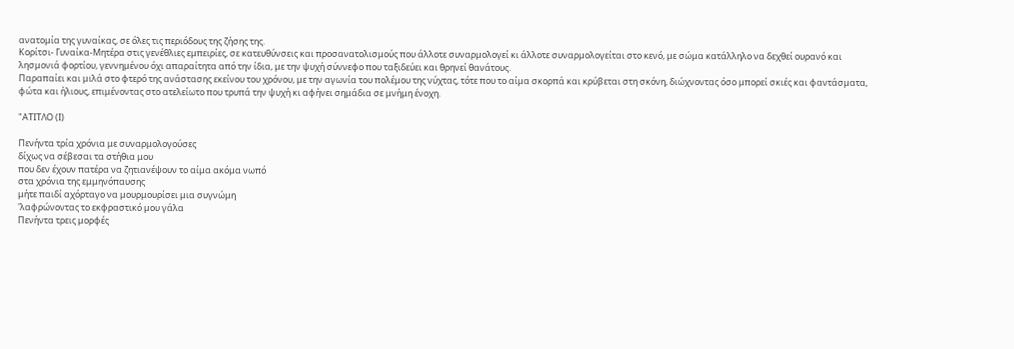ανατομία της γυναίκας, σε όλες τις περιόδους της ζήσης της.
Κορίτσι- Γυναίκα-Μητέρα στις γενέθλιες εμπειρίες, σε κατευθύνσεις και προσανατολισμούς που άλλοτε συναρμολογεί κι άλλοτε συναρμολογείται στο κενό, με σώμα κατάλληλο να δεχθεί ουρανό και λησμονιά φορτίου, γεννημένου όχι απαραίτητα από την ίδια, με την ψυχή σύννεφο που ταξιδεύει και θρηνεί θανάτους.
Παραπαίει και μιλά στο φτερό της ανάστασης εκείνου του χρόνου, με την αγωνία του πολέμου της νύχτας, τότε που το αίμα σκορπά και κρύβεται στη σκόνη, διώχνοντας όσο μπορεί σκιές και φαντάσματα, φώτα και ήλιους, επιμένοντας στο ατελείωτο που τρυπά την ψυχή κι αφήνει σημάδια σε μνήμη ένοχη.

"ΑΤΙΤΛΟ (Ι)

Πενήντα τρία χρόνια με συναρμολογούσες
δίχως να σέβεσαι τα στήθια μου
που δεν έχουν πατέρα να ζητιανέψουν το αίμα ακόμα νωπό
στα χρόνια της εμμηνόπαυσης
μήτε παιδί αχόρταγο να μουρμουρίσει μια συγνώμη
'λαφρώνοντας το εκφραστικό μου γάλα
Πενήντα τρεις μορφές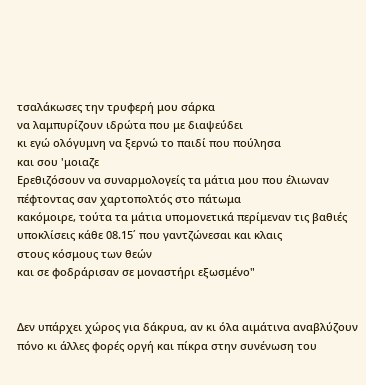τσαλάκωσες την τρυφερή μου σάρκα
να λαμπυρίζουν ιδρώτα που με διαψεύδει
κι εγώ ολόγυμνη να ξερνώ το παιδί που πούλησα
και σου 'μοιαζε
Ερεθιζόσουν να συναρμολογείς τα μάτια μου που έλιωναν
πέφτοντας σαν χαρτοπολτός στο πάτωμα
κακόμοιρε, τούτα τα μάτια υπομονετικά περίμεναν τις βαθιές
υποκλίσεις κάθε 08.15΄ που γαντζώνεσαι και κλαις
στους κόσμους των θεών
και σε φοδράρισαν σε μοναστήρι εξωσμένο"


Δεν υπάρχει χώρος για δάκρυα, αν κι όλα αιμάτινα αναβλύζουν πόνο κι άλλες φορές οργή και πίκρα στην συνένωση του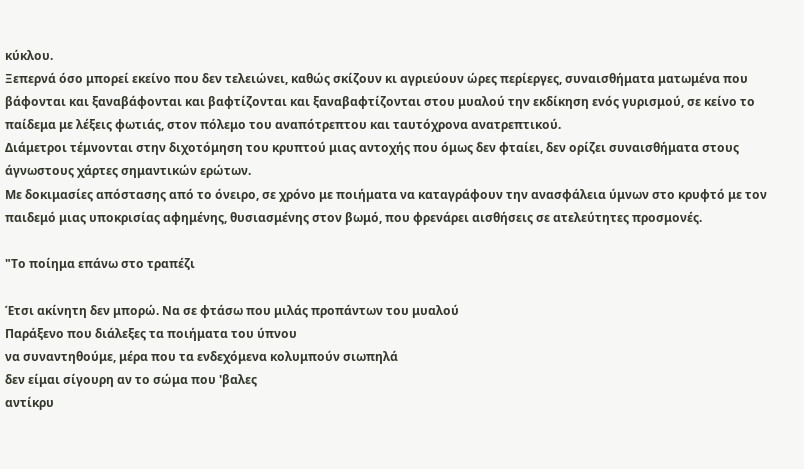κύκλου.
Ξεπερνά όσο μπορεί εκείνο που δεν τελειώνει, καθώς σκίζουν κι αγριεύουν ώρες περίεργες, συναισθήματα ματωμένα που βάφονται και ξαναβάφονται και βαφτίζονται και ξαναβαφτίζονται στου μυαλού την εκδίκηση ενός γυρισμού, σε κείνο το παίδεμα με λέξεις φωτιάς, στον πόλεμο του αναπότρεπτου και ταυτόχρονα ανατρεπτικού.
Διάμετροι τέμνονται στην διχοτόμηση του κρυπτού μιας αντοχής που όμως δεν φταίει, δεν ορίζει συναισθήματα στους άγνωστους χάρτες σημαντικών ερώτων.
Με δοκιμασίες απόστασης από το όνειρο, σε χρόνο με ποιήματα να καταγράφουν την ανασφάλεια ύμνων στο κρυφτό με τον παιδεμό μιας υποκρισίας αφημένης, θυσιασμένης στον βωμό, που φρενάρει αισθήσεις σε ατελεύτητες προσμονές.

"Το ποίημα επάνω στο τραπέζι

Έτσι ακίνητη δεν μπορώ. Να σε φτάσω που μιλάς προπάντων του μυαλού
Παράξενο που διάλεξες τα ποιήματα του ύπνου
να συναντηθούμε, μέρα που τα ενδεχόμενα κολυμπούν σιωπηλά
δεν είμαι σίγουρη αν το σώμα που 'βαλες
αντίκρυ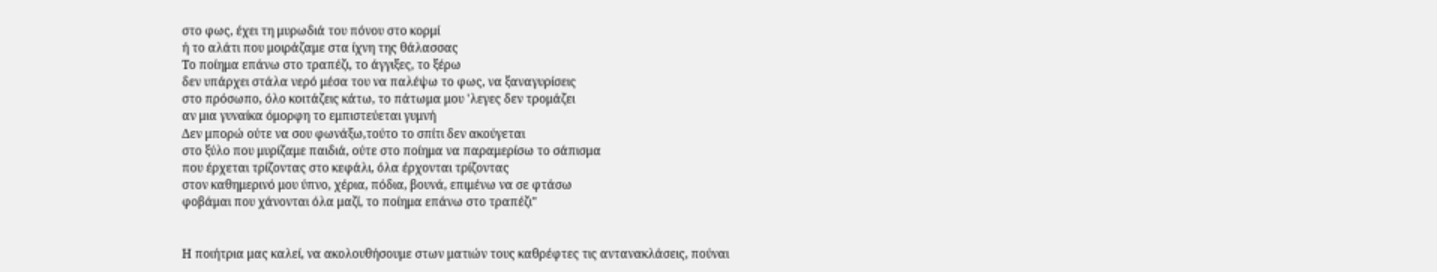στο φως, έχει τη μυρωδιά του πόνου στο κορμί
ή το αλάτι που μοιράζαμε στα ίχνη της θάλασσας
Το ποίημα επάνω στο τραπέζι, το άγγιξες, το ξέρω
δεν υπάρχει στάλα νερό μέσα του να παλέψω το φως, να ξαναγυρίσεις
στο πρόσωπο, όλο κοιτάζεις κάτω, το πάτωμα μου 'λεγες δεν τρομάζει
αν μια γυναίκα όμορφη το εμπιστεύεται γυμνή
Δεν μπορώ ούτε να σου φωνάξω,τούτο το σπίτι δεν ακούγεται
στο ξύλο που μυρίζαμε παιδιά, ούτε στο ποίημα να παραμερίσω το σάπισμα
που έρχεται τρίζοντας στο κεφάλι, όλα έρχονται τρίζοντας
στον καθημερινό μου ύπνο, χέρια, πόδια, βουνά, επιμένω να σε φτάσω
φοβάμαι που χάνονται όλα μαζί, το ποίημα επάνω στο τραπέζι"


Η ποιήτρια μας καλεί, να ακολουθήσουμε στων ματιών τους καθρέφτες τις αντανακλάσεις, πούναι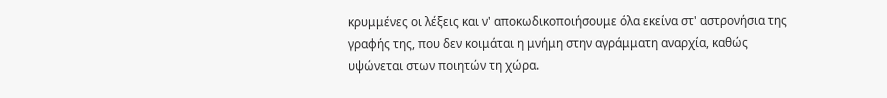κρυμμένες οι λέξεις και ν' αποκωδικοποιήσουμε όλα εκείνα στ' αστρονήσια της γραφής της, που δεν κοιμάται η μνήμη στην αγράμματη αναρχία, καθώς υψώνεται στων ποιητών τη χώρα.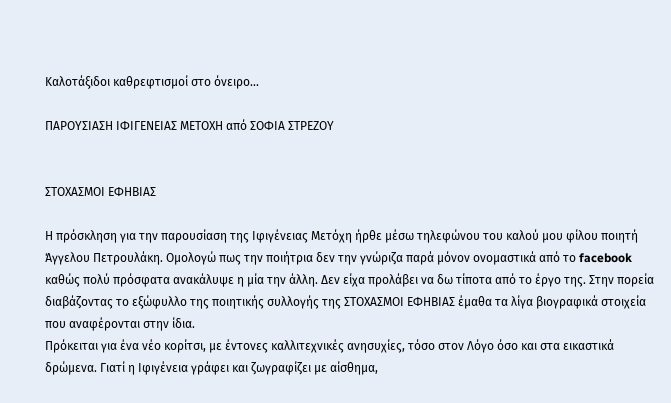Καλοτάξιδοι καθρεφτισμοί στο όνειρο...

ΠΑΡΟΥΣΙΑΣΗ ΙΦΙΓΕΝΕΙΑΣ ΜΕΤΟΧΗ από ΣΟΦΙΑ ΣΤΡΕΖΟΥ


ΣΤΟΧΑΣΜΟΙ ΕΦΗΒΙΑΣ

Η πρόσκληση για την παρουσίαση της Ιφιγένειας Μετόχη ήρθε μέσω τηλεφώνου του καλού μου φίλου ποιητή Άγγελου Πετρουλάκη. Ομολογώ πως την ποιήτρια δεν την γνώριζα παρά μόνον ονoμαστικά από το facebook καθώς πολύ πρόσφατα ανακάλυψε η μία την άλλη. Δεν είχα προλάβει να δω τίποτα από το έργο της. Στην πορεία διαβάζοντας το εξώφυλλο της ποιητικής συλλογής της ΣΤΟΧΑΣΜΟΙ ΕΦΗΒΙΑΣ έμαθα τα λίγα βιογραφικά στοιχεία που αναφέρονται στην ίδια.
Πρόκειται για ένα νέο κορίτσι, με έντονες καλλιτεχνικές ανησυχίες, τόσο στον Λόγο όσο και στα εικαστικά δρώμενα. Γιατί η Ιφιγένεια γράφει και ζωγραφίζει με αίσθημα,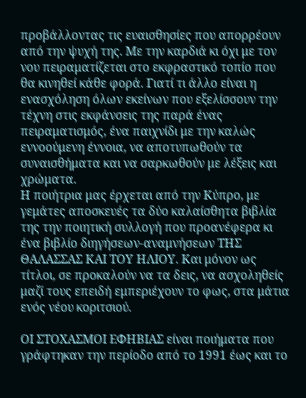προβάλλοντας τις ευαισθησίες που απορρέουν από την ψυχή της. Με την καρδιά κι όχι με τον νου πειραματίζεται στο εκφραστικό τοπίο που θα κινηθεί κάθε φορά. Γιατί τι άλλο είναι η ενασχόληση όλων εκείνων που εξελίσσουν την τέχνη στις εκφάνσεις της παρά ένας πειραματισμός, ένα παιχνίδι με την καλώς εννοούμενη έννοια, να αποτυπωθούν τα συναισθήματα και να σαρκωθούν με λέξεις και χρώματα.
Η ποιήτρια μας έρχεται από την Κύπρο, με γεμάτες αποσκευές τα δύο καλαίσθητα βιβλία της την ποιητική συλλογή που προανέφερα κι ένα βιβλίο διηγήσεων-αναμνήσεων ΤΗΣ ΘΑΛΑΣΣΑΣ ΚΑΙ ΤΟΥ ΗΛΙΟΥ. Και μόνον ως τίτλοι, σε προκαλούν να τα δεις, να ασχοληθείς μαζί τους επειδή εμπεριέχουν το φως, στα μάτια ενός νέου κοριτσιού.

ΟΙ ΣΤΟΧΑΣΜΟΙ ΕΦΗΒΙΑΣ είναι ποιήματα που γράφτηκαν την περίοδο από το 1991 έως και το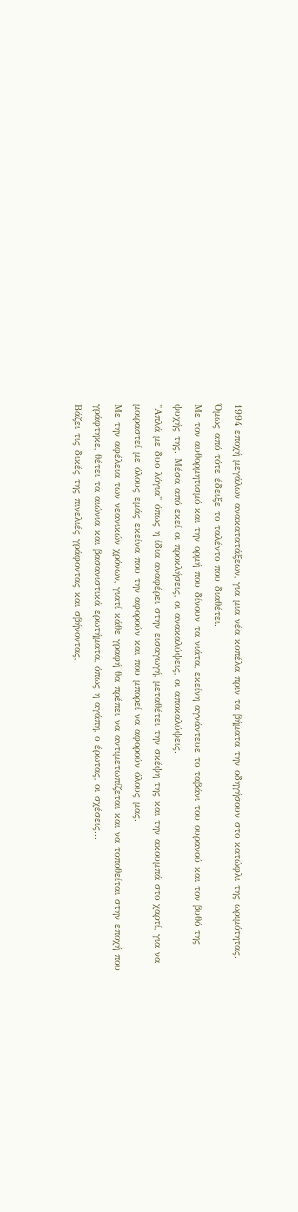1994 εποχή μεγάλων ανακατατάξεων, για μια νέα κοπέλα πριν τα βήματα την οδηγήσουν στο κατώφλι της ωριμότητας. Όμως από τότε έδειξε το ταλέντο που διαθέτει.
Με τον αυθορμητισμό και την ορμή που δίνουν τα νιάτα, εκείνη αγνάντευε το ταβάνι του ουρανού και τον βυθό της ψυχής της. Μέσα από εκεί οι προκλήσεις, οι ανακαλύψεις, οι αποκαλύψεις.
"Απλά με δυο λόγια" όπως η ίδια αναφέρει στην εισαγωγή, μεταθέτει την σκέψη της και την ακουμπά στο χαρτί, για να μοιραστεί με όλους εμάς εκείνα που την αφορούν και που μπορεί να αφορούν όλους μας.
Με την αφέλεια των νεανικών χρόνων, γιατί κάθε γραφή θα πρέπει να αντιμετωπίζεται και να τοποθείται στην εποχή που γράφτηκε, θέτει τα αιώνια και βασανιστικά ερωτήματα, όπως η αγάπη, ο έρωτας, οι σχέσεις...
Βάζει τις δικές της πινελιές γράφοντας και σβήνοντας,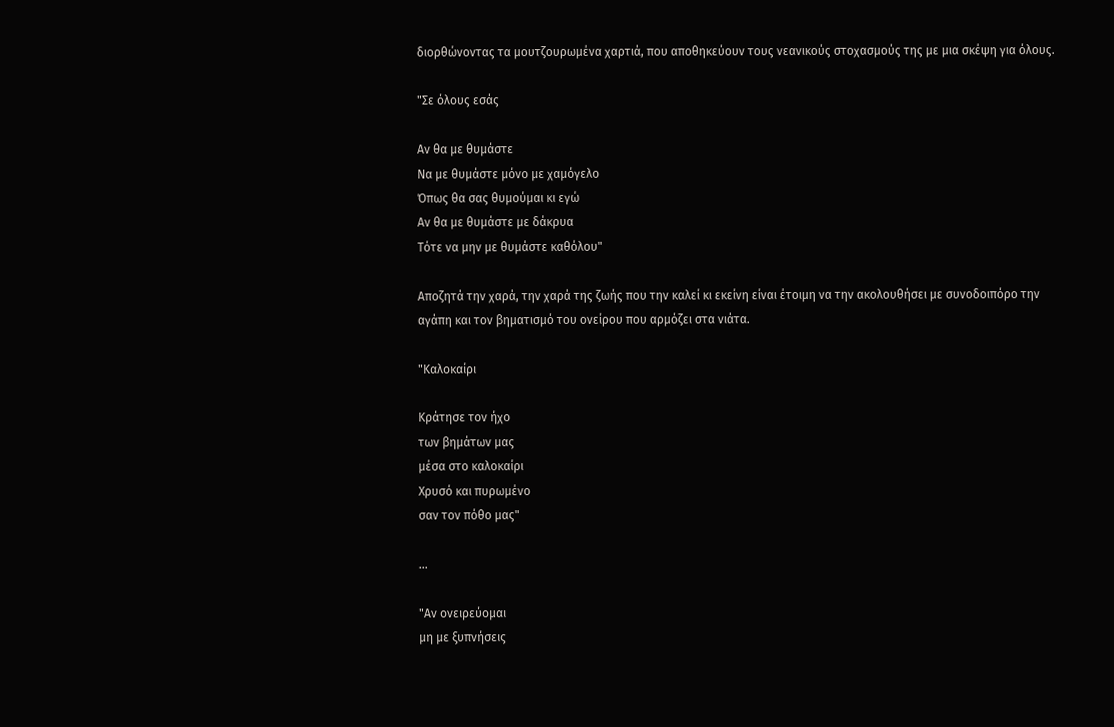διορθώνοντας τα μουτζουρωμένα χαρτιά, που αποθηκεύουν τους νεανικούς στοχασμούς της με μια σκέψη για όλους.

"Σε όλους εσάς

Αν θα με θυμάστε
Να με θυμάστε μόνο με χαμόγελο
Όπως θα σας θυμούμαι κι εγώ
Αν θα με θυμάστε με δάκρυα
Τότε να μην με θυμάστε καθόλου"

Αποζητά την χαρά, την χαρά της ζωής που την καλεί κι εκείνη είναι έτοιμη να την ακολουθήσει με συνοδοιπόρο την αγάπη και τον βηματισμό του ονείρου που αρμόζει στα νιάτα.

"Καλοκαίρι

Κράτησε τον ήχο
των βημάτων μας
μέσα στο καλοκαίρι
Χρυσό και πυρωμένο
σαν τον πόθο μας"

...

"Αν ονειρεύομαι
μη με ξυπνήσεις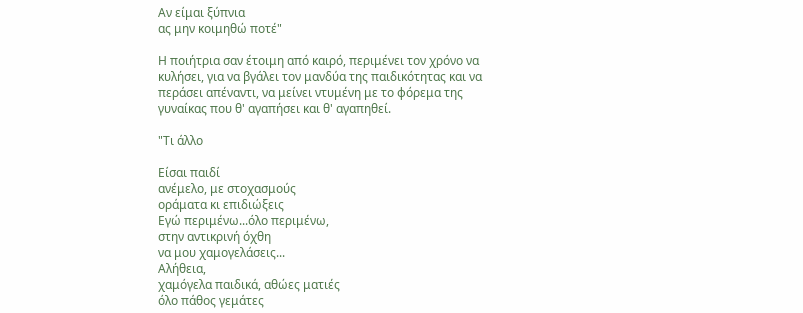Αν είμαι ξύπνια
ας μην κοιμηθώ ποτέ"

Η ποιήτρια σαν έτοιμη από καιρό, περιμένει τον χρόνο να κυλήσει, για να βγάλει τον μανδύα της παιδικότητας και να περάσει απέναντι, να μείνει ντυμένη με το φόρεμα της γυναίκας που θ' αγαπήσει και θ' αγαπηθεί.

"Τι άλλο

Είσαι παιδί
ανέμελο, με στοχασμούς
οράματα κι επιδιώξεις
Εγώ περιμένω...όλο περιμένω,
στην αντικρινή όχθη
να μου χαμογελάσεις...
Αλήθεια,
χαμόγελα παιδικά, αθώες ματιές
όλο πάθος γεμάτες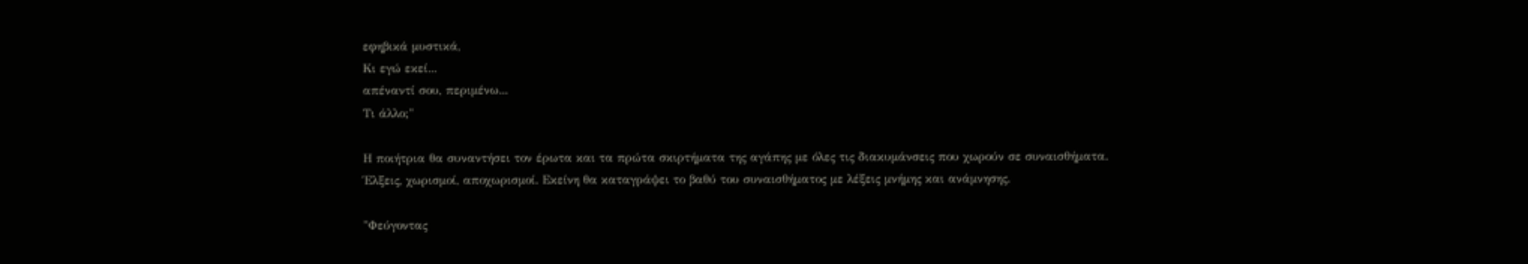εφηβικά μυστικά,
Κι εγώ εκεί...
απέναντί σου, περιμένω...
Τι άλλο;"

Η ποιήτρια θα συναντήσει τον έρωτα και τα πρώτα σκιρτήματα της αγάπης με όλες τις διακυμάνσεις που χωρούν σε συναισθήματα. Έλξεις, χωρισμοί, αποχωρισμοί. Εκείνη θα καταγράψει το βαθύ του συναισθήματος με λέξεις μνήμης και ανάμνησης.

"Φεύγοντας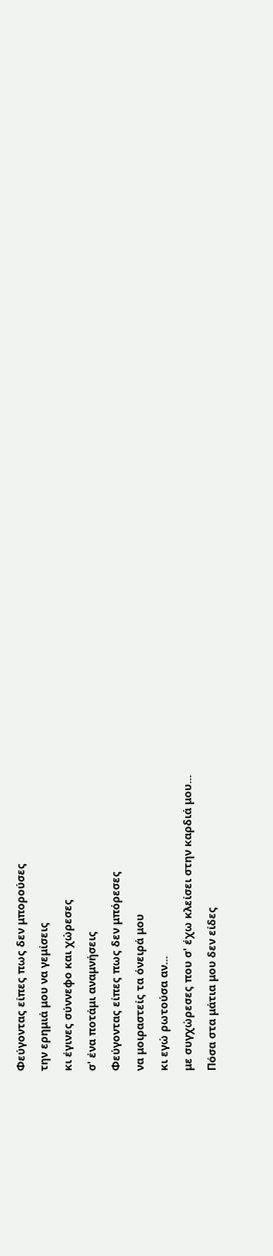Φεύγοντας είπες πως δεν μπορούσες
την ερημιά μου να γεμίσεις
κι έγινες σύννεφο και χώρεσες
σ' ένα ποτάμι αναμνήσεις
Φεύγοντας είπες πως δεν μπόρεσες
να μοιραστείς τα όνειρά μου
κι εγώ ρωτούσα αν...
με συγχώρεσες που σ' έχω κλείσει στην καρδιά μου...
Πόσα στα μάτια μου δεν είδες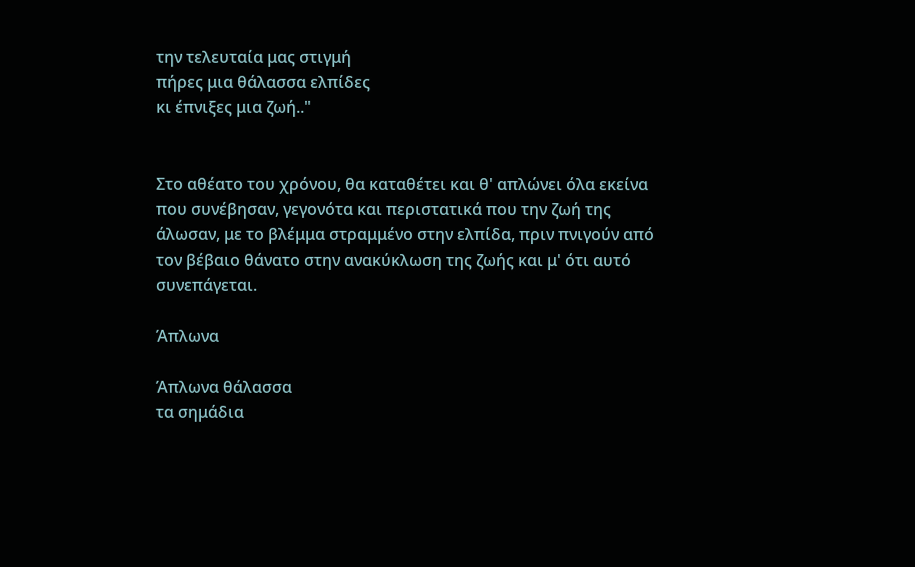την τελευταία μας στιγμή
πήρες μια θάλασσα ελπίδες
κι έπνιξες μια ζωή.."


Στο αθέατο του χρόνου, θα καταθέτει και θ' απλώνει όλα εκείνα που συνέβησαν, γεγονότα και περιστατικά που την ζωή της άλωσαν, με το βλέμμα στραμμένο στην ελπίδα, πριν πνιγούν από τον βέβαιο θάνατο στην ανακύκλωση της ζωής και μ' ότι αυτό συνεπάγεται.

Άπλωνα

Άπλωνα θάλασσα
τα σημάδια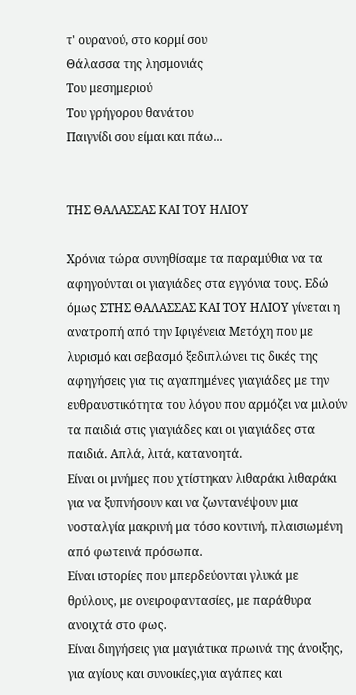τ' ουρανού, στο κορμί σου
Θάλασσα της λησμονιάς
Του μεσημεριού
Του γρήγορου θανάτου
Παιγνίδι σου είμαι και πάω...


ΤΗΣ ΘΑΛΑΣΣΑΣ ΚΑΙ ΤΟΥ ΗΛΙΟΥ

Χρόνια τώρα συνηθίσαμε τα παραμύθια να τα αφηγούνται οι γιαγιάδες στα εγγόνια τους. Εδώ όμως ΣΤΗΣ ΘΑΛΑΣΣΑΣ ΚΑΙ ΤΟΥ ΗΛΙΟΥ γίνεται η ανατροπή από την Ιφιγένεια Μετόχη που με λυρισμό και σεβασμό ξεδιπλώνει τις δικές της αφηγήσεις για τις αγαπημένες γιαγιάδες με την ευθραυστικότητα του λόγου που αρμόζει να μιλούν τα παιδιά στις γιαγιάδες και οι γιαγιάδες στα παιδιά. Απλά, λιτά, κατανοητά.
Είναι οι μνήμες που χτίστηκαν λιθαράκι λιθαράκι για να ξυπνήσουν και να ζωντανέψουν μια νοσταλγία μακρινή μα τόσο κοντινή, πλαισιωμένη από φωτεινά πρόσωπα.
Είναι ιστορίες που μπερδεύονται γλυκά με θρύλους, με ονειροφαντασίες, με παράθυρα ανοιχτά στο φως.
Είναι διηγήσεις για μαγιάτικα πρωινά της άνοιξης, για αγίους και συνοικίες,για αγάπες και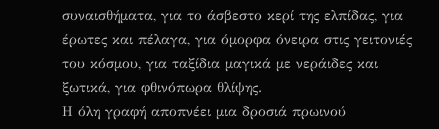συναισθήματα, για το άσβεστο κερί της ελπίδας, για έρωτες και πέλαγα, για όμορφα όνειρα στις γειτονιές του κόσμου, για ταξίδια μαγικά με νεράιδες και ξωτικά, για φθινόπωρα θλίψης.
Η όλη γραφή αποπνέει μια δροσιά πρωινού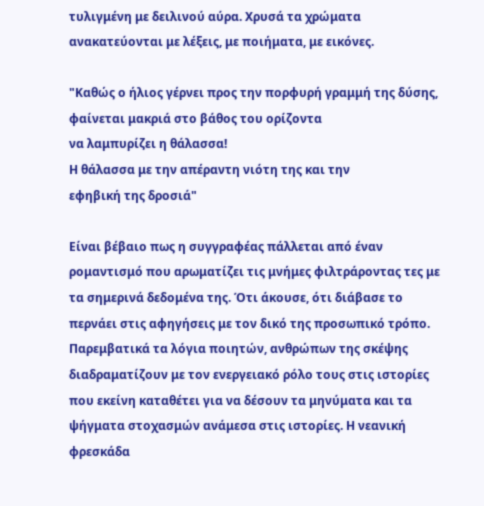τυλιγμένη με δειλινού αύρα. Χρυσά τα χρώματα ανακατεύονται με λέξεις, με ποιήματα, με εικόνες.

"Καθώς ο ήλιος γέρνει προς την πορφυρή γραμμή της δύσης,
φαίνεται μακριά στο βάθος του ορίζοντα
να λαμπυρίζει η θάλασσα!
Η θάλασσα με την απέραντη νιότη της και την
εφηβική της δροσιά"

Είναι βέβαιο πως η συγγραφέας πάλλεται από έναν ρομαντισμό που αρωματίζει τις μνήμες φιλτράροντας τες με τα σημερινά δεδομένα της. Ότι άκουσε, ότι διάβασε το περνάει στις αφηγήσεις με τον δικό της προσωπικό τρόπο. Παρεμβατικά τα λόγια ποιητών, ανθρώπων της σκέψης διαδραματίζουν με τον ενεργειακό ρόλο τους στις ιστορίες που εκείνη καταθέτει για να δέσουν τα μηνύματα και τα ψήγματα στοχασμών ανάμεσα στις ιστορίες. Η νεανική φρεσκάδα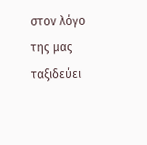στον λόγο της μας ταξιδεύει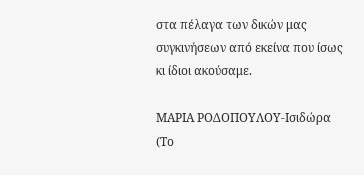στα πέλαγα των δικών μας συγκινήσεων από εκείνα που ίσως κι ίδιοι ακούσαμε.

ΜΑΡΙΑ ΡΟΔΟΠΟΥΛΟΥ-Ισιδώρα (Το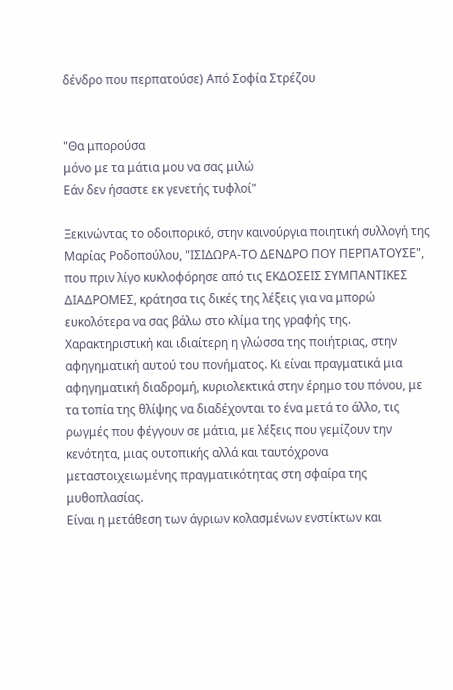δένδρο που περπατούσε) Από Σοφία Στρέζου


"Θα μπορούσα
μόνο με τα μάτια μου να σας μιλώ
Εάν δεν ήσαστε εκ γενετής τυφλοί"

Ξεκινώντας το οδοιπορικό, στην καινούργια ποιητική συλλογή της Μαρίας Ροδοπούλου, "ΙΣΙΔΩΡΑ-ΤΟ ΔΕΝΔΡΟ ΠΟΥ ΠΕΡΠΑΤΟΥΣΕ", που πριν λίγο κυκλοφόρησε από τις ΕΚΔΟΣΕΙΣ ΣΥΜΠΑΝΤΙΚΕΣ ΔΙΑΔΡΟΜΕΣ, κράτησα τις δικές της λέξεις για να μπορώ ευκολότερα να σας βάλω στο κλίμα της γραφής της.
Χαρακτηριστική και ιδιαίτερη η γλώσσα της ποιήτριας, στην αφηγηματική αυτού του πονήματος. Κι είναι πραγματικά μια αφηγηματική διαδρομή, κυριολεκτικά στην έρημο του πόνου, με τα τοπία της θλίψης να διαδέχονται το ένα μετά το άλλο, τις ρωγμές που φέγγουν σε μάτια, με λέξεις που γεμίζουν την κενότητα, μιας ουτοπικής αλλά και ταυτόχρονα μεταστοιχειωμένης πραγματικότητας στη σφαίρα της μυθοπλασίας.
Είναι η μετάθεση των άγριων κολασμένων ενστίκτων και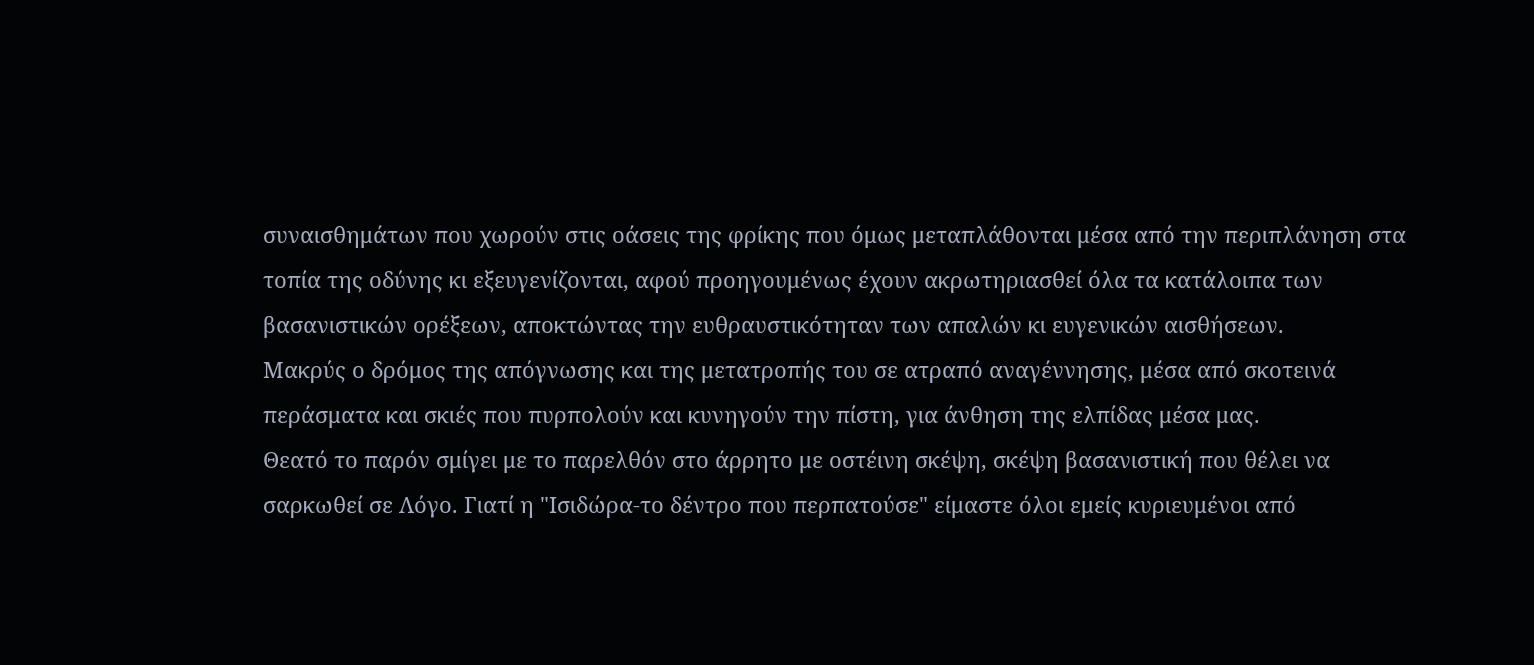συναισθημάτων που χωρούν στις οάσεις της φρίκης που όμως μεταπλάθονται μέσα από την περιπλάνηση στα τοπία της οδύνης κι εξευγενίζονται, αφού προηγουμένως έχουν ακρωτηριασθεί όλα τα κατάλοιπα των βασανιστικών ορέξεων, αποκτώντας την ευθραυστικότηταν των απαλών κι ευγενικών αισθήσεων.
Μακρύς ο δρόμος της απόγνωσης και της μετατροπής του σε ατραπό αναγέννησης, μέσα από σκοτεινά περάσματα και σκιές που πυρπολούν και κυνηγούν την πίστη, για άνθηση της ελπίδας μέσα μας.
Θεατό το παρόν σμίγει με το παρελθόν στο άρρητο με οστέινη σκέψη, σκέψη βασανιστική που θέλει να σαρκωθεί σε Λόγο. Γιατί η "Ισιδώρα-το δέντρο που περπατούσε" είμαστε όλοι εμείς κυριευμένοι από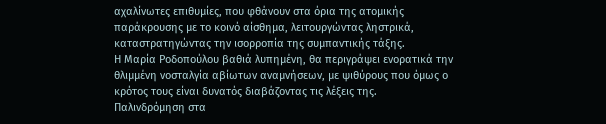αχαλίνωτες επιθυμίες, που φθάνουν στα όρια της ατομικής παράκρουσης με το κοινό αίσθημα, λειτουργώντας ληστρικά, καταστρατηγώντας την ισορροπία της συμπαντικής τάξης.
Η Μαρία Ροδοπούλου βαθιά λυπημένη, θα περιγράψει ενορατικά την θλιμμένη νοσταλγία αβίωτων αναμνήσεων, με ψιθύρους που όμως ο κρότος τους είναι δυνατός διαβάζοντας τις λέξεις της.
Παλινδρόμηση στα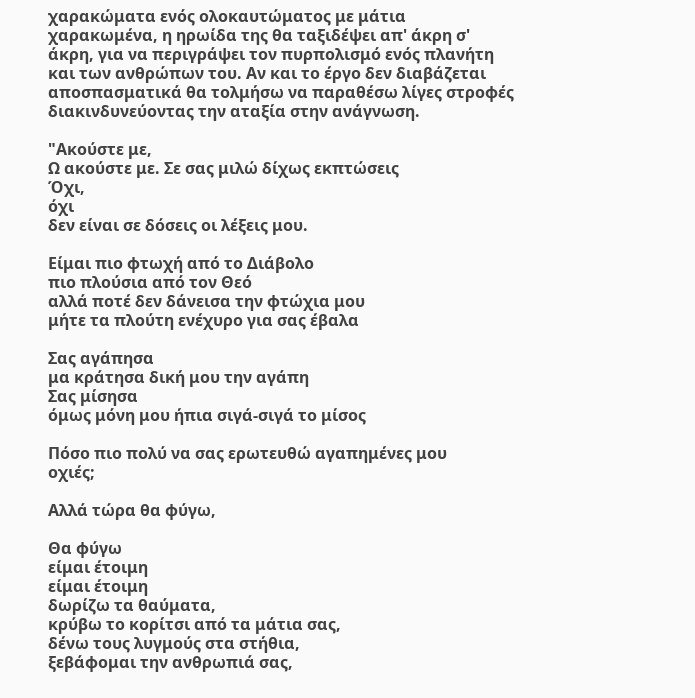χαρακώματα ενός ολοκαυτώματος με μάτια χαρακωμένα, η ηρωίδα της θα ταξιδέψει απ' άκρη σ' άκρη, για να περιγράψει τον πυρπολισμό ενός πλανήτη και των ανθρώπων του. Αν και το έργο δεν διαβάζεται αποσπασματικά θα τολμήσω να παραθέσω λίγες στροφές διακινδυνεύοντας την αταξία στην ανάγνωση.

"Ακούστε με,
Ω ακούστε με. Σε σας μιλώ δίχως εκπτώσεις
Όχι,
όχι
δεν είναι σε δόσεις οι λέξεις μου.

Είμαι πιο φτωχή από το Διάβολο
πιο πλούσια από τον Θεό
αλλά ποτέ δεν δάνεισα την φτώχια μου
μήτε τα πλούτη ενέχυρο για σας έβαλα

Σας αγάπησα
μα κράτησα δική μου την αγάπη
Σας μίσησα
όμως μόνη μου ήπια σιγά-σιγά το μίσος

Πόσο πιο πολύ να σας ερωτευθώ αγαπημένες μου
οχιές;

Αλλά τώρα θα φύγω,

Θα φύγω
είμαι έτοιμη
είμαι έτοιμη
δωρίζω τα θαύματα,
κρύβω το κορίτσι από τα μάτια σας,
δένω τους λυγμούς στα στήθια,
ξεβάφομαι την ανθρωπιά σας,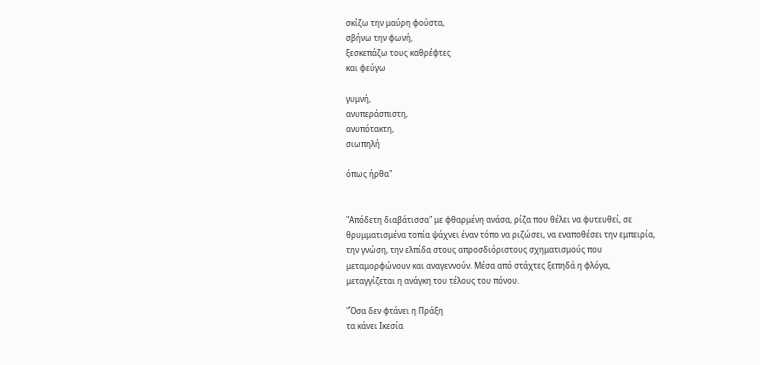σκίζω την μαύρη φούστα,
σβήνω την φωνή,
ξεσκεπάζω τους καθρέφτες
και φεύγω

γυμνή,
ανυπεράσπιστη,
ανυπότακτη,
σιωπηλή

όπως ήρθα"


"Απόδετη διαβάτισσα" με φθαρμένη ανάσα, ρίζα που θέλει να φυτευθεί, σε θρυμματισμένα τοπία ψάχνει έναν τόπο να ριζώσει, να εναποθέσει την εμπειρία, την γνώση, την ελπίδα στους απροσδιόριστους σχηματισμούς που μεταμορφώνουν και αναγεννούν. Μέσα από στάχτες ξεπηδά η φλόγα, μεταγγίζεται η ανάγκη του τέλους του πόνου.

"Όσα δεν φτάνει η Πράξη
τα κάνει Ικεσία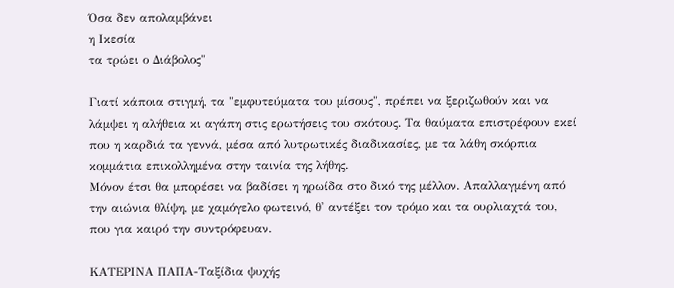Όσα δεν απολαμβάνει
η Ικεσία
τα τρώει ο Διάβολος"

Γιατί κάποια στιγμή, τα "εμφυτεύματα του μίσους", πρέπει να ξεριζωθούν και να λάμψει η αλήθεια κι αγάπη στις ερωτήσεις του σκότους. Τα θαύματα επιστρέφουν εκεί που η καρδιά τα γεννά, μέσα από λυτρωτικές διαδικασίες, με τα λάθη σκόρπια κομμάτια επικολλημένα στην ταινία της λήθης.
Μόνον έτσι θα μπορέσει να βαδίσει η ηρωίδα στο δικό της μέλλον. Απαλλαγμένη από την αιώνια θλίψη, με χαμόγελο φωτεινό, θ' αντέξει τον τρόμο και τα ουρλιαχτά του, που για καιρό την συντρόφευαν.

ΚΑΤΕΡΙΝΑ ΠΑΠΑ-Ταξίδια ψυχής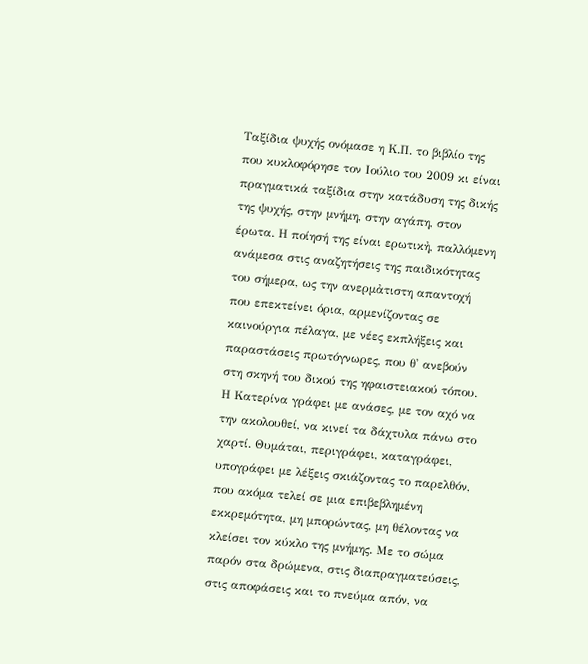Ταξίδια ψυχής ονόμασε η Κ.Π. το βιβλίο της που κυκλοφόρησε τον Ιούλιο του 2009 κι είναι πραγματικά ταξίδια στην κατάδυση της δικής της ψυχής, στην μνήμη, στην αγάπη, στον έρωτα. Η ποίησή της είναι ερωτικἠ, παλλόμενη ανάμεσα στις αναζητήσεις της παιδικότητας του σήμερα, ως την ανερμἀτιστη απαντοχή που επεκτείνει όρια, αρμενίζοντας σε καινούργια πέλαγα, με νέες εκπλήξεις και παραστάσεις πρωτόγνωρες, που θ' ανεβούν στη σκηνή του δικού της ηφαιστειακού τόπου.
Η Κατερίνα γράφει με ανάσες, με τον αχό να την ακολουθεί, να κινεί τα δάχτυλα πάνω στο χαρτί. Θυμάται, περιγράφει, καταγράφει, υπογράφει με λέξεις σκιάζοντας το παρελθόν, που ακόμα τελεί σε μια επιβεβλημένη εκκρεμότητα, μη μπορώντας, μη θέλοντας να κλείσει τον κύκλο της μνήμης. Με το σώμα παρόν στα δρώμενα, στις διαπραγματεύσεις, στις αποφάσεις και το πνεύμα απόν, να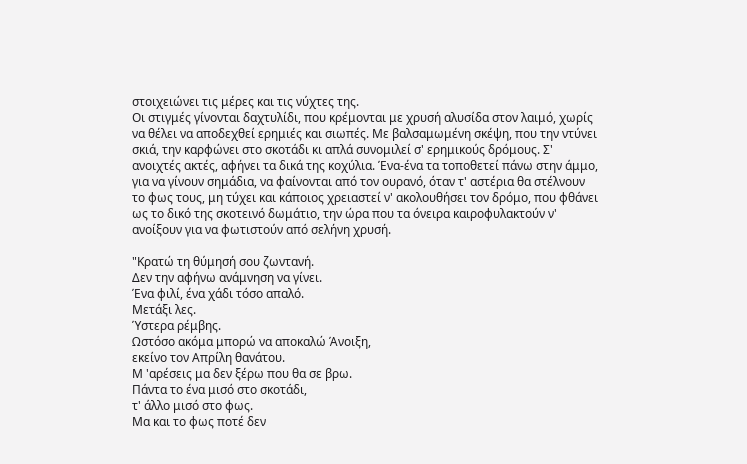στοιχειώνει τις μέρες και τις νύχτες της.
Οι στιγμές γίνονται δαχτυλίδι, που κρέμονται με χρυσή αλυσίδα στον λαιμό, χωρίς να θέλει να αποδεχθεί ερημιές και σιωπές. Με βαλσαμωμένη σκέψη, που την ντύνει σκιά, την καρφώνει στο σκοτάδι κι απλά συνομιλεί σ' ερημικούς δρόμους. Σ' ανοιχτές ακτές, αφήνει τα δικά της κοχύλια. Ένα-ένα τα τοποθετεί πάνω στην άμμο, για να γίνουν σημάδια, να φαίνονται από τον ουρανό, όταν τ' αστέρια θα στέλνουν το φως τους, μη τύχει και κάποιος χρειαστεί ν' ακολουθήσει τον δρόμο, που φθάνει ως το δικό της σκοτεινό δωμάτιο, την ώρα που τα όνειρα καιροφυλακτούν ν' ανοίξουν για να φωτιστούν από σελήνη χρυσή.

"Κρατώ τη θύμησή σου ζωντανή.
Δεν την αφήνω ανάμνηση να γίνει.
Ένα φιλί, ένα χάδι τόσο απαλό.
Μετάξι λες.
Ύστερα ρέμβης.
Ωστόσο ακόμα μπορώ να αποκαλώ Άνοιξη,
εκείνο τον Απρίλη θανάτου.
Μ 'αρέσεις μα δεν ξέρω που θα σε βρω.
Πάντα το ένα μισό στο σκοτάδι,
τ' άλλο μισό στο φως.
Μα και το φως ποτέ δεν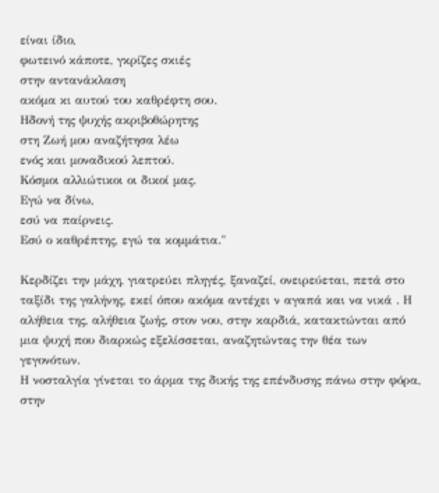είναι ίδιο,
φωτεινό κάποτε, γκρίζες σκιές
στην αντανάκλαση
ακόμα κι αυτού του καθρέφτη σου.
Ηδονή της ψυχής ακριβοθώρητης
στη Ζωή μου αναζήτησα λέω
ενός και μοναδικού λεπτού.
Κόσμοι αλλιώτικοι οι δικοί μας.
Εγώ να δίνω,
εσύ να παίρνεις.
Εσύ ο καθρέπτης, εγώ τα κομμάτια."

Κερδίζει την μάχη, γιατρεύει πληγές, ξαναζεί, ονειρεύεται, πετά στο ταξίδι της γαλήνης, εκεί όπου ακόμα αντέχει ν αγαπά και να νικά . Η αλήθεια της, αλήθεια ζωής, στον νου, στην καρδιά, κατακτώνται από μια ψυχή που διαρκώς εξελίσσεται, αναζητώντας την θέα των γεγονότων.
Η νοσταλγία γίνεται το άρμα της δικής της επένδυσης πάνω στην φόρα, στην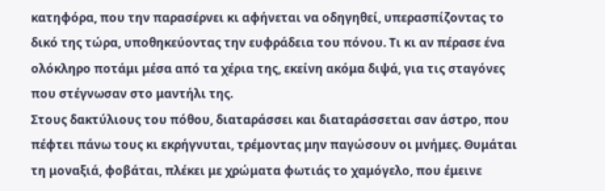κατηφόρα, που την παρασέρνει κι αφήνεται να οδηγηθεί, υπερασπίζοντας το δικό της τώρα, υποθηκεύοντας την ευφράδεια του πόνου. Τι κι αν πέρασε ένα ολόκληρο ποτάμι μέσα από τα χέρια της, εκείνη ακόμα διψά, για τις σταγόνες που στέγνωσαν στο μαντήλι της.
Στους δακτύλιους του πόθου, διαταράσσει και διαταράσσεται σαν άστρο, που πέφτει πάνω τους κι εκρήγνυται, τρέμοντας μην παγώσουν οι μνήμες. Θυμάται τη μοναξιά, φοβάται, πλέκει με χρώματα φωτιάς το χαμόγελο, που έμεινε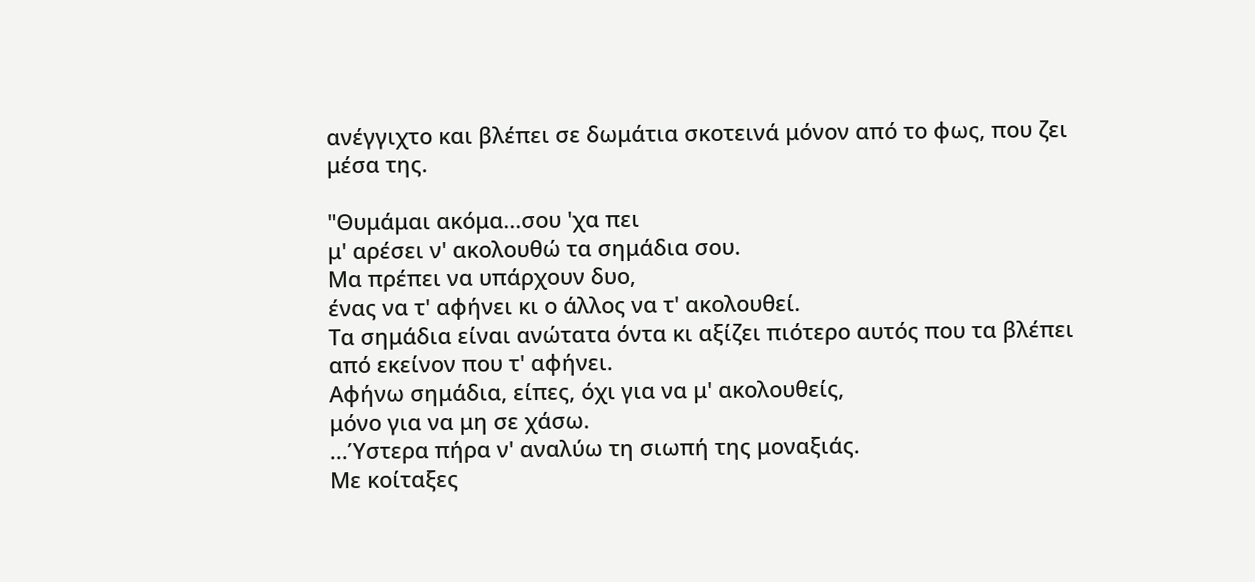ανέγγιχτο και βλέπει σε δωμάτια σκοτεινά μόνον από το φως, που ζει μέσα της.

"Θυμάμαι ακόμα...σου 'χα πει
μ' αρέσει ν' ακολουθώ τα σημάδια σου.
Μα πρέπει να υπάρχουν δυο,
ένας να τ' αφήνει κι ο άλλος να τ' ακολουθεί.
Τα σημάδια είναι ανώτατα όντα κι αξίζει πιότερο αυτός που τα βλέπει
από εκείνον που τ' αφήνει.
Αφήνω σημάδια, είπες, όχι για να μ' ακολουθείς,
μόνο για να μη σε χάσω.
...Ύστερα πήρα ν' αναλύω τη σιωπή της μοναξιάς.
Με κοίταξες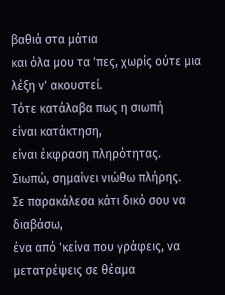βαθιά στα μάτια
και όλα μου τα 'πες, χωρίς ούτε μια λέξη ν' ακουστεί.
Τότε κατάλαβα πως η σιωπή
είναι κατάκτηση,
είναι έκφραση πληρότητας.
Σιωπώ, σημαίνει νιώθω πλήρης.
Σε παρακάλεσα κάτι δικό σου να διαβάσω,
ένα από 'κείνα που γράφεις, να μετατρέψεις σε θέαμα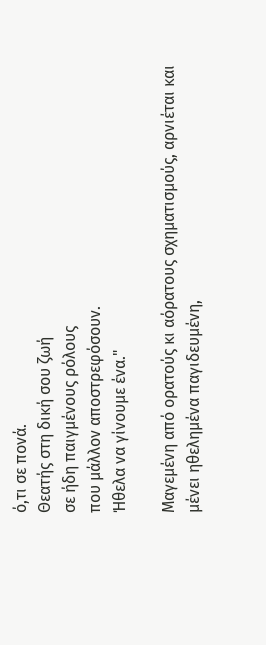ό,τι σε πονά.
Θεατής στη δική σου ζωή
σε ήδη παιγμένους ρόλους
που μάλλον αποστρεφόσουν.
Ήθελα να γίνουμε ένα."

Μαγεμένη από ορατούς κι αόρατους σχηματισμούς, αρνιέται και μένει ηθελημένα παγιδευμένη,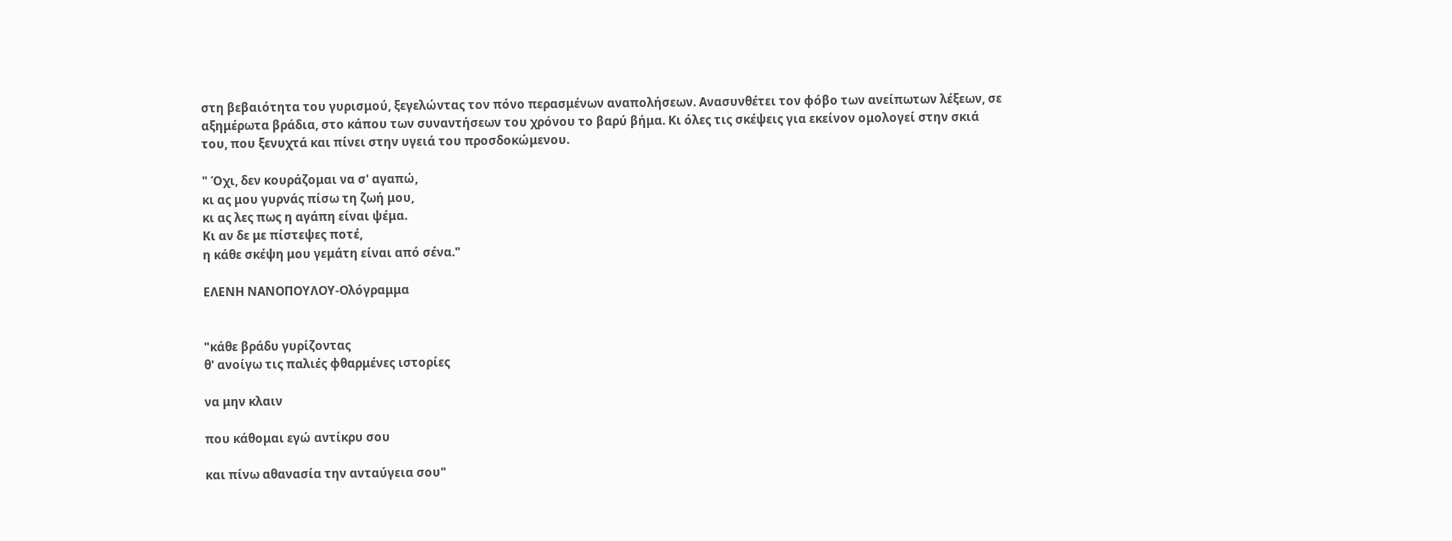στη βεβαιότητα του γυρισμού, ξεγελώντας τον πόνο περασμένων αναπολήσεων. Ανασυνθέτει τον φόβο των ανείπωτων λέξεων, σε αξημέρωτα βράδια, στο κάπου των συναντήσεων του χρόνου το βαρύ βήμα. Κι όλες τις σκέψεις για εκείνον ομολογεί στην σκιά του, που ξενυχτά και πίνει στην υγειά του προσδοκώμενου.

" Όχι, δεν κουράζομαι να σ' αγαπώ,
κι ας μου γυρνάς πίσω τη ζωή μου,
κι ας λες πως η αγάπη είναι ψέμα.
Κι αν δε με πίστεψες ποτέ,
η κάθε σκέψη μου γεμάτη είναι από σένα."

ΕΛΕΝΗ ΝΑΝΟΠΟΥΛΟΥ-Ολόγραμμα


"κάθε βράδυ γυρίζοντας
θ' ανοίγω τις παλιές φθαρμένες ιστορίες

να μην κλαιν

που κάθομαι εγώ αντίκρυ σου

και πίνω αθανασία την ανταύγεια σου"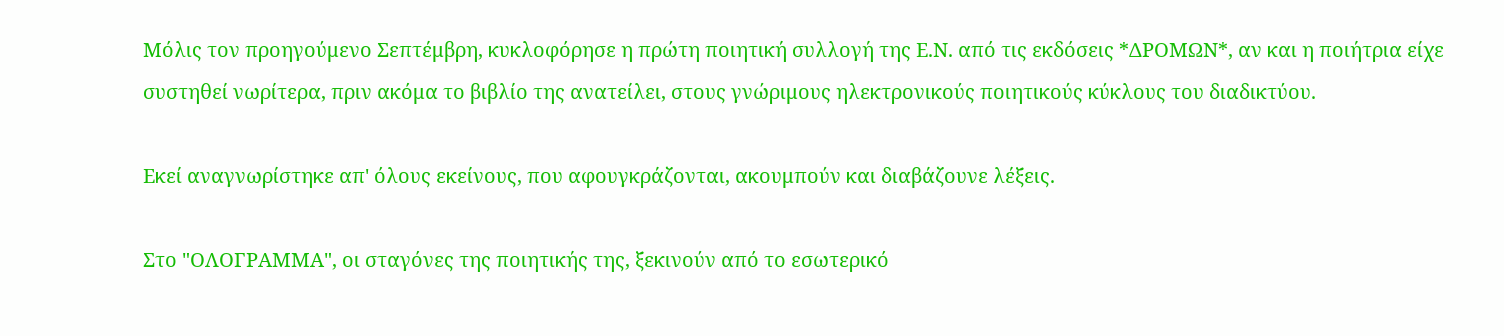Μόλις τον προηγούμενο Σεπτέμβρη, κυκλοφόρησε η πρώτη ποιητική συλλογή της Ε.Ν. από τις εκδόσεις *ΔΡΟΜΩΝ*, αν και η ποιήτρια είχε συστηθεί νωρίτερα, πριν ακόμα το βιβλίο της ανατείλει, στους γνώριμους ηλεκτρονικούς ποιητικούς κύκλους του διαδικτύου.

Εκεί αναγνωρίστηκε απ' όλους εκείνους, που αφουγκράζονται, ακουμπούν και διαβάζουνε λέξεις.

Στο "ΟΛΟΓΡΑΜΜΑ", οι σταγόνες της ποιητικής της, ξεκινούν από το εσωτερικό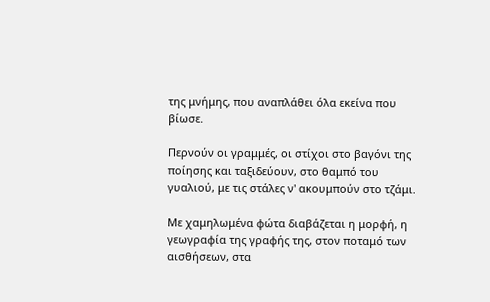της μνήμης, που αναπλάθει όλα εκείνα που βίωσε.

Περνούν οι γραμμές, οι στίχοι στο βαγόνι της ποίησης και ταξιδεύουν, στο θαμπό του γυαλιού, με τις στάλες ν' ακουμπούν στο τζάμι.

Με χαμηλωμένα φώτα διαβάζεται η μορφή, η γεωγραφία της γραφής της, στον ποταμό των αισθήσεων, στα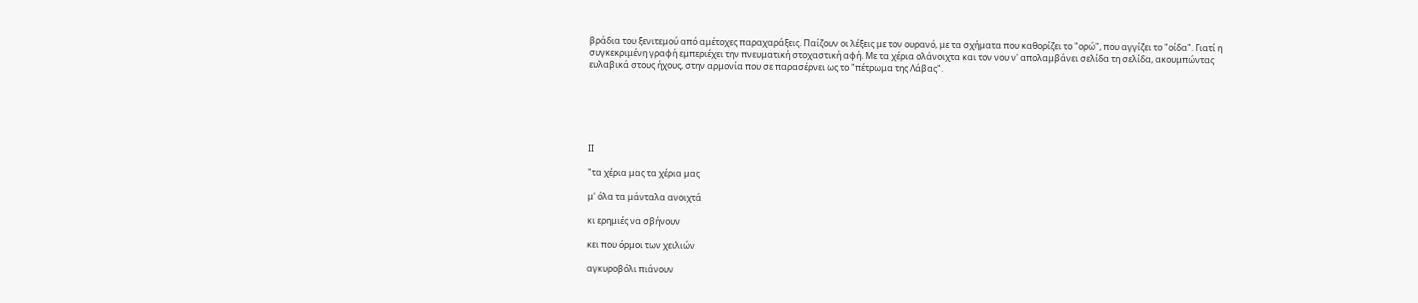βράδια του ξενιτεμού από αμέτοχες παραχαράξεις. Παίζουν οι λέξεις με τον ουρανό, με τα σχήματα που καθορίζει το "ορώ", που αγγίζει το "οίδα". Γιατί η συγκεκριμένη γραφή εμπεριέχει την πνευματική στοχαστική αφή. Με τα χέρια ολάνοιχτα και τον νου ν' απολαμβάνει σελίδα τη σελίδα, ακουμπώντας ευλαβικά στους ήχους, στην αρμονία που σε παρασέρνει ως το "πέτρωμα της Λάβας".






ΙΙ

"τα χέρια μας τα χέρια μας

μ' όλα τα μάνταλα ανοιχτά

κι ερημιές να σβήνουν

κει που όρμοι των χειλιών

αγκυροβόλι πιάνουν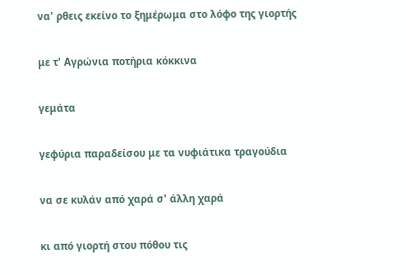να' ρθεις εκείνο το ξημέρωμα στο λόφο της γιορτής

με τ' Αγρώνια ποτήρια κόκκινα

γεμάτα

γεφύρια παραδείσου με τα νυφιάτικα τραγούδια

να σε κυλάν από χαρά σ' άλλη χαρά

κι από γιορτή στου πόθου τις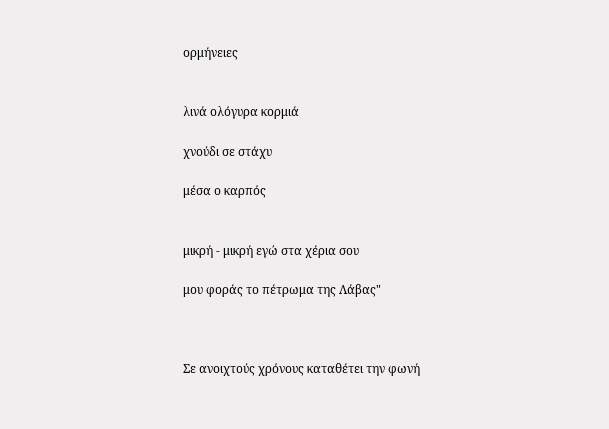ορμήνειες


λινά ολόγυρα κορμιά

χνούδι σε στάχυ

μέσα ο καρπός


μικρή - μικρή εγώ στα χέρια σου

μου φοράς το πέτρωμα της Λάβας"



Σε ανοιχτούς χρόνους καταθέτει την φωνή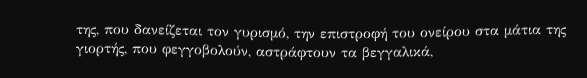της, που δανείζεται τον γυρισμό, την επιστροφή του ονείρου στα μάτια της γιορτής, που φεγγοβολούν, αστράφτουν τα βεγγαλικά,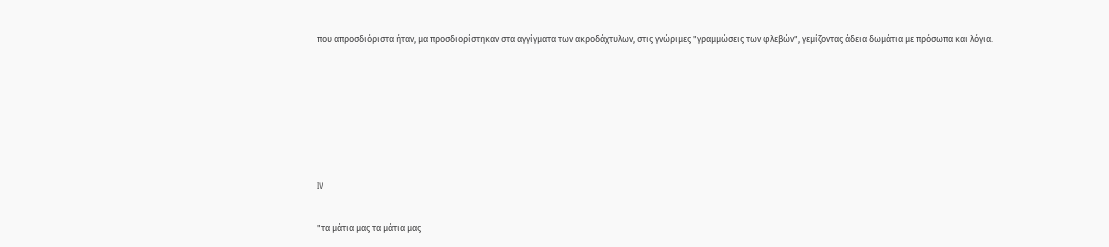που απροσδιόριστα ήταν, μα προσδιορίστηκαν στα αγγίγματα των ακροδάχτυλων, στις γνώριμες "γραμμώσεις των φλεβών", γεμίζοντας άδεια δωμάτια με πρόσωπα και λόγια.






IV

"τα μάτια μας τα μάτια μας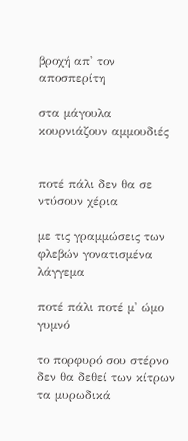βροχή απ' τον αποσπερίτη

στα μάγουλα κουρνιάζουν αμμουδιές


ποτέ πάλι δεν θα σε ντύσουν χέρια

με τις γραμμώσεις των φλεβών γονατισμένα λάγγεμα

ποτέ πάλι ποτέ μ' ώμο γυμνό

το πορφυρό σου στέρνο δεν θα δεθεί των κίτρων τα μυρωδικά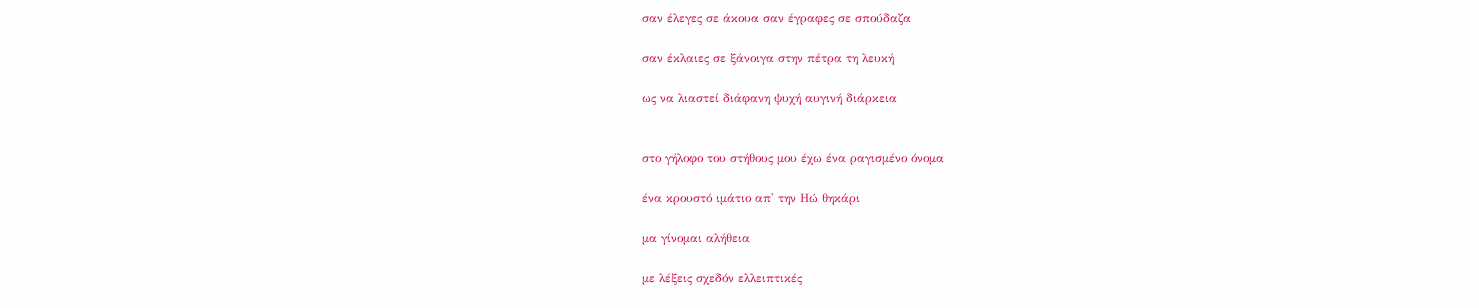σαν έλεγες σε άκουα σαν έγραφες σε σπούδαζα

σαν έκλαιες σε ξάνοιγα στην πέτρα τη λευκή

ως να λιαστεί διάφανη ψυχή αυγινή διάρκεια


στο γήλοφο του στήθους μου έχω ένα ραγισμένο όνομα

ένα κρουστό ιμάτιο απ' την Ηώ θηκάρι

μα γίνομαι αλήθεια

με λέξεις σχεδόν ελλειπτικές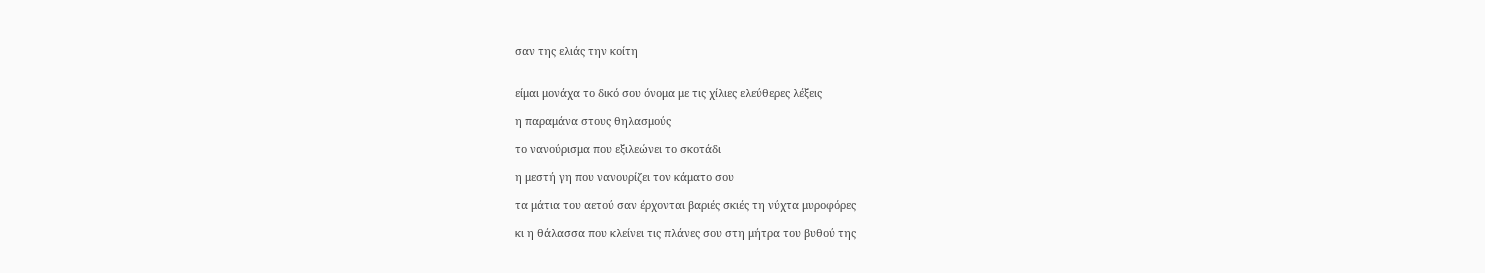σαν της ελιάς την κοίτη


είμαι μονάχα το δικό σου όνομα με τις χίλιες ελεύθερες λέξεις

η παραμάνα στους θηλασμούς

το νανούρισμα που εξιλεώνει το σκοτάδι

η μεστή γη που νανουρίζει τον κάματο σου

τα μάτια του αετού σαν έρχονται βαριές σκιές τη νύχτα μυροφόρες

κι η θάλασσα που κλείνει τις πλάνες σου στη μήτρα του βυθού της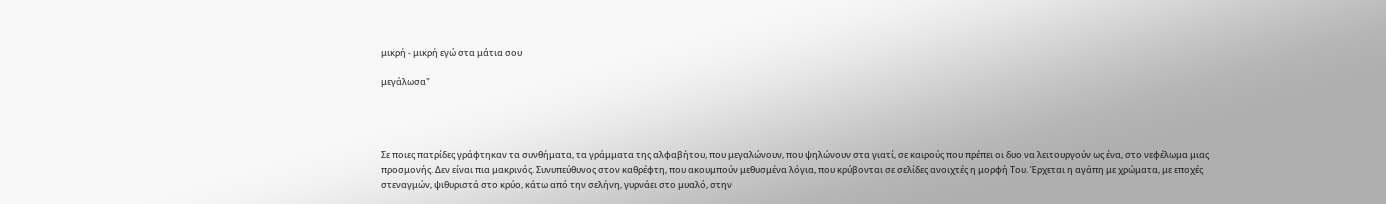μικρή - μικρή εγώ στα μάτια σου

μεγάλωσα"




Σε ποιες πατρίδες γράφτηκαν τα συνθήματα, τα γράμματα της αλφαβήτου, που μεγαλώνουν, που ψηλώνουν στα γιατί, σε καιρούς που πρέπει οι δυο να λειτουργούν ως ένα, στο νεφέλωμα μιας προσμονής. Δεν είναι πια μακρινός. Συνυπεύθυνος στον καθρέφτη, που ακουμπούν μεθυσμένα λόγια, που κρύβονται σε σελίδες ανοιχτές η μορφή Του. Έρχεται η αγάπη με χρώματα, με εποχές στεναγμών, ψιθυριστά στο κρύο, κάτω από την σελήνη, γυρνάει στο μυαλό, στην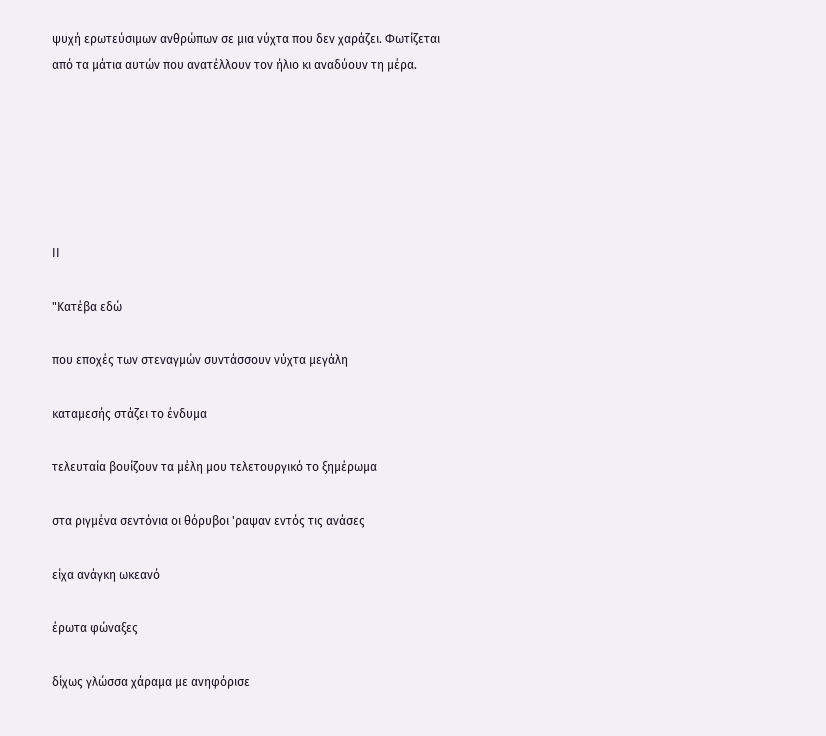ψυχή ερωτεύσιμων ανθρώπων σε μια νύχτα που δεν χαράζει. Φωτίζεται από τα μάτια αυτών που ανατέλλουν τον ήλιο κι αναδύουν τη μέρα.






ΙΙ

"Κατέβα εδώ

που εποχές των στεναγμών συντάσσουν νύχτα μεγάλη

καταμεσής στάζει το ένδυμα

τελευταία βουίζουν τα μέλη μου τελετουργικό το ξημέρωμα

στα ριγμένα σεντόνια οι θόρυβοι 'ραψαν εντός τις ανάσες

είχα ανάγκη ωκεανό

έρωτα φώναξες

δίχως γλώσσα χάραμα με ανηφόρισε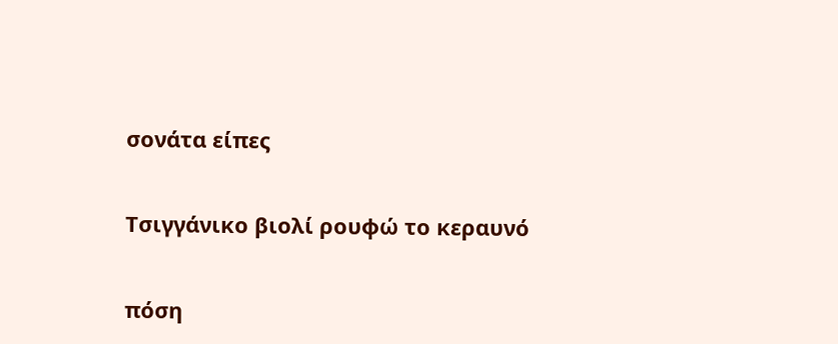σονάτα είπες


Τσιγγάνικο βιολί ρουφώ το κεραυνό


πόση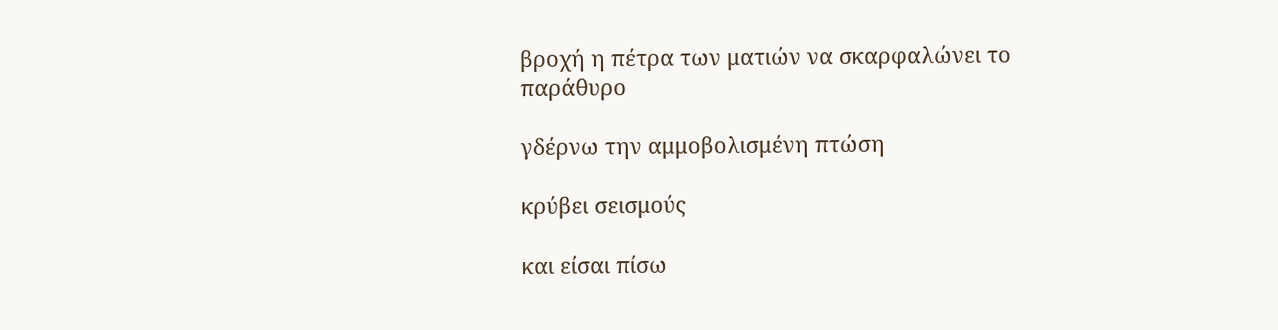βροχή η πέτρα των ματιών να σκαρφαλώνει το παράθυρο

γδέρνω την αμμοβολισμένη πτώση

κρύβει σεισμούς

και είσαι πίσω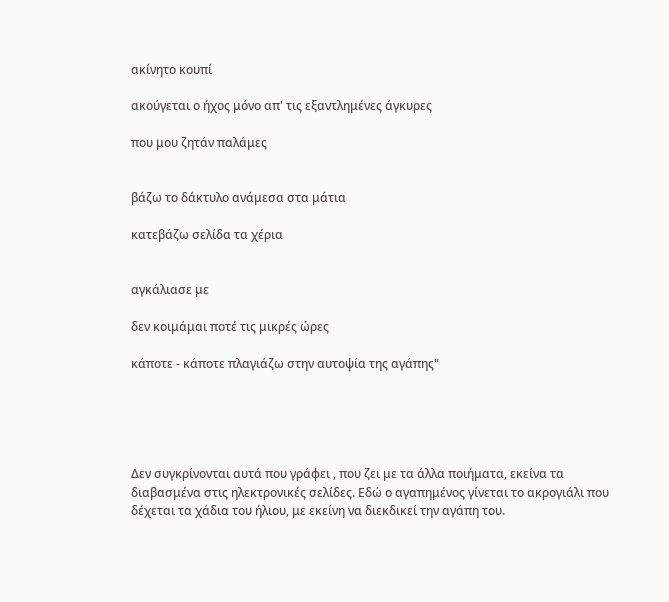ακίνητο κουπί

ακούγεται ο ήχος μόνο απ' τις εξαντλημένες άγκυρες

που μου ζητάν παλάμες


βάζω το δάκτυλο ανάμεσα στα μάτια

κατεβάζω σελίδα τα χέρια


αγκάλιασε με

δεν κοιμάμαι ποτέ τις μικρές ώρες

κάποτε - κάποτε πλαγιάζω στην αυτοψία της αγάπης"





Δεν συγκρίνονται αυτά που γράφει , που ζει με τα άλλα ποιήματα, εκείνα τα διαβασμένα στις ηλεκτρονικές σελίδες. Εδώ ο αγαπημένος γίνεται το ακρογιάλι που δέχεται τα χάδια του ήλιου, με εκείνη να διεκδικεί την αγάπη του.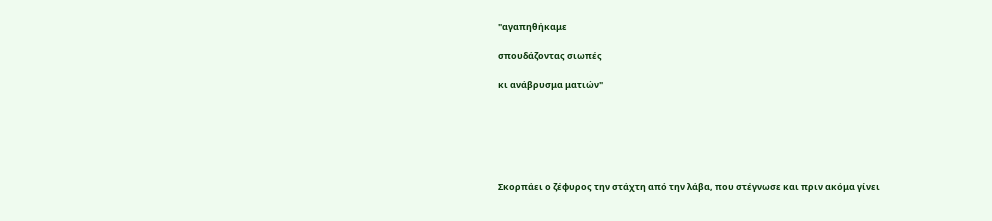"αγαπηθήκαμε

σπουδάζοντας σιωπές

κι ανάβρυσμα ματιών"






Σκορπάει ο ζέφυρος την στάχτη από την λάβα, που στέγνωσε και πριν ακόμα γίνει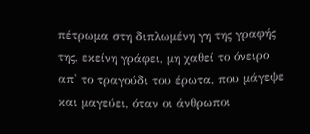πέτρωμα στη διπλωμένη γη της γραφής της, εκείνη γράφει, μη χαθεί το όνειρο απ' το τραγούδι του έρωτα, που μάγεψε και μαγεύει, όταν οι άνθρωποι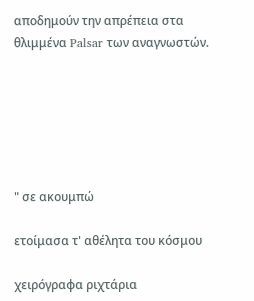αποδημούν την απρέπεια στα θλιμμένα Palsar των αναγνωστών.






" σε ακουμπώ

ετοίμασα τ' αθέλητα του κόσμου

χειρόγραφα ριχτάρια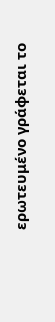ερωτευμένο γράφεται το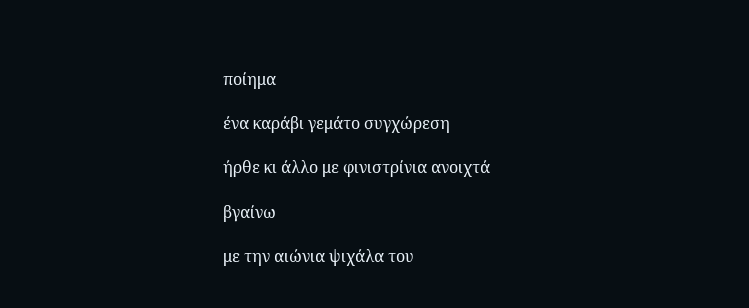ποίημα

ένα καράβι γεμάτο συγχώρεση

ήρθε κι άλλο με φινιστρίνια ανοιχτά

βγαίνω

με την αιώνια ψιχάλα του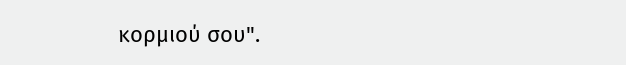κορμιού σου".